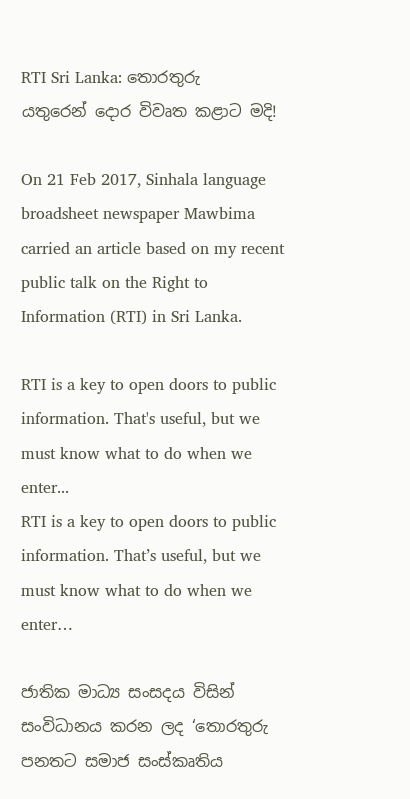RTI Sri Lanka: තොරතුරු යතුරෙන් ‍දොර විවෘත කළාට මදි!

On 21 Feb 2017, Sinhala language broadsheet newspaper Mawbima carried an article based on my recent public talk on the Right to Information (RTI) in Sri Lanka.

RTI is a key to open doors to public information. That's useful, but we must know what to do when we enter...
RTI is a key to open doors to public information. That’s useful, but we must know what to do when we enter…

ජාතික මාධ්‍ය සංසදය විසින් සංවිධානය කරන ලද ‘තොරතුරු පනතට සමාජ සංස්කෘතිය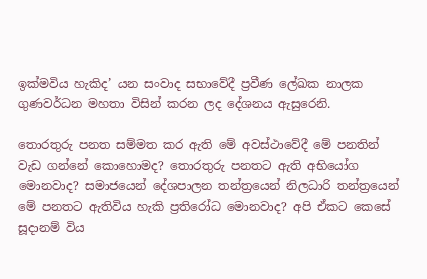ඉක්මවිය හැකිද’ යන සංවාද සභාවේදී ප්‍රවීණ ලේඛක නාලක ගුණවර්ධන මහතා විසින් කරන ලද දේශනය ඇසුරෙනි.

තොරතුරු පනත සම්මත කර ඇති මේ අවස්ථාවේදී මේ පනතින් වැඩ ගන්නේ කොහොමද? තොරතුරු පනතට ඇති අභියෝග මොනවාද? සමාජයෙන් දේශපාලන තන්ත්‍රයෙන් නිලධාරි තන්ත්‍රයෙන් මේ පනතට ඇතිවිය හැකි ප්‍රතිරෝධ මොනවාද? අපි ඒකට කෙසේ සූදානම් විය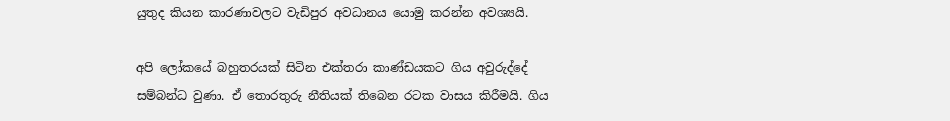යුතුද කියන කාරණාවලට වැඩිපුර අවධානය යොමු කරන්න අවශ්‍යයි.

අපි ලෝකයේ බහුතරයක් සිටින එක්තරා කාණ්ඩයකට ගිය අවුරුද්දේ සම්බන්ධ වුණා. ඒ තොරතුරු නීතියක් තිබෙන රටක වාසය කිරීමයි. ගිය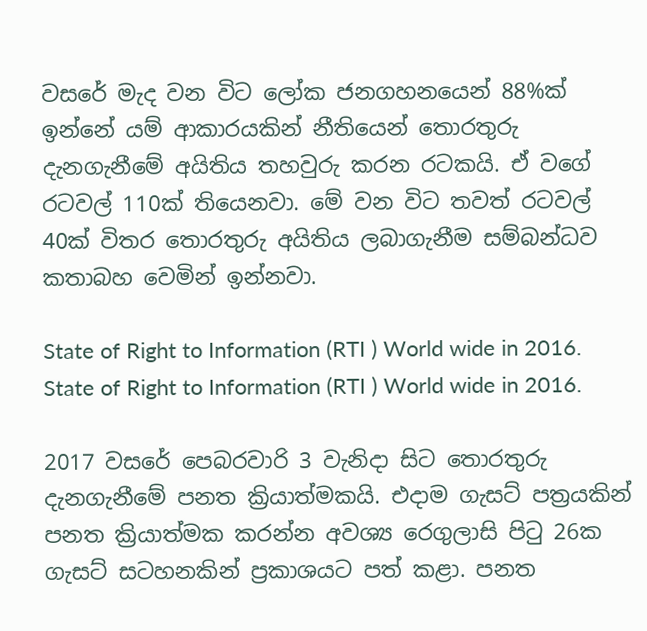වසරේ මැද වන විට ලෝක ජනගහනයෙන් 88%ක් ඉන්නේ යම් ආකාරයකින් නීතියෙන් තොරතුරු දැනගැනීමේ අයිතිය තහවුරු කරන රටකයි. ඒ වගේ රටවල් 110ක් තියෙනවා. මේ වන විට තවත් රටවල් 40ක් විතර තොරතුරු අයිතිය ලබාගැනීම සම්බන්ධව කතාබහ වෙමින් ඉන්නවා.

State of Right to Information (RTI ) World wide in 2016.
State of Right to Information (RTI ) World wide in 2016.

2017 වසරේ පෙබරවාරි 3 වැනිදා සිට තොරතුරු දැනගැනීමේ පනත ක්‍රියාත්මකයි. එදාම ගැසට් පත්‍රයකින් පනත ක්‍රියාත්මක කරන්න අවශ්‍ය රෙගුලාසි පිටු 26ක ගැසට් සටහනකින් ප්‍රකාශයට පත් කළා. පනත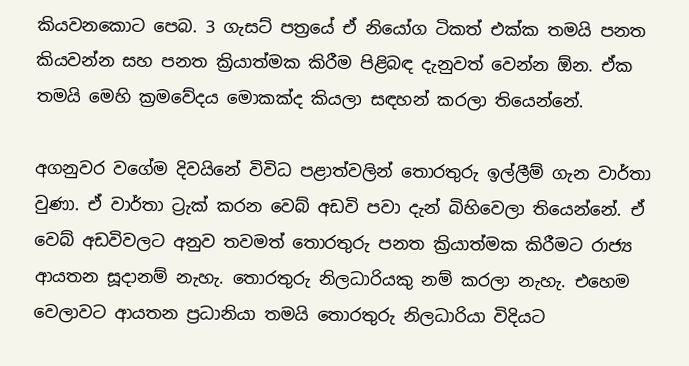කියවනකොට පෙබ. 3 ගැසට් පත්‍රයේ ඒ නියෝග ටිකත් එක්ක තමයි පනත කියවන්න සහ පනත ක්‍රියාත්මක කිරීම පිළිබඳ දැනුවත් වෙන්න ඕන. ඒක තමයි මෙහි ක්‍රමවේදය මොකක්ද කියලා සඳහන් කරලා තියෙන්නේ.

අගනුවර වගේම දිවයිනේ විවිධ පළාත්වලින් තොරතුරු ඉල්ලීම් ගැන වාර්තා වුණා. ඒ වාර්තා ට්‍රැක් කරන වෙබ් අඩවි පවා දැන් බිහිවෙලා තියෙන්නේ. ඒ වෙබ් අඩවිවලට අනුව තවමත් තොරතුරු පනත ක්‍රියාත්මක කිරීමට රාජ්‍ය ආයතන සූදානම් නැහැ. තොරතුරු නිලධාරියකු නම් කරලා නැහැ. එහෙම වෙලාවට ආයතන ප්‍රධානියා තමයි තොරතුරු නිලධාරියා විදියට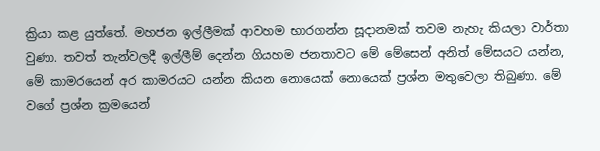ක්‍රියා කළ යුත්තේ. මහජන ඉල්ලීමක් ආවහම භාරගන්න සූදානමක් තවම නැහැ කියලා වාර්තා වුණා. තවත් තැන්වලදී ඉල්ලීම් දෙන්න ගියහම ජනතාවට මේ මේසෙන් අනිත් මේසයට යන්න, මේ කාමරයෙන් අර කාමරයට යන්න කියන නොයෙක් නොයෙක් ප්‍රශ්න මතුවෙලා තිබුණා. මේ වගේ ප්‍රශ්න ක්‍රමයෙන්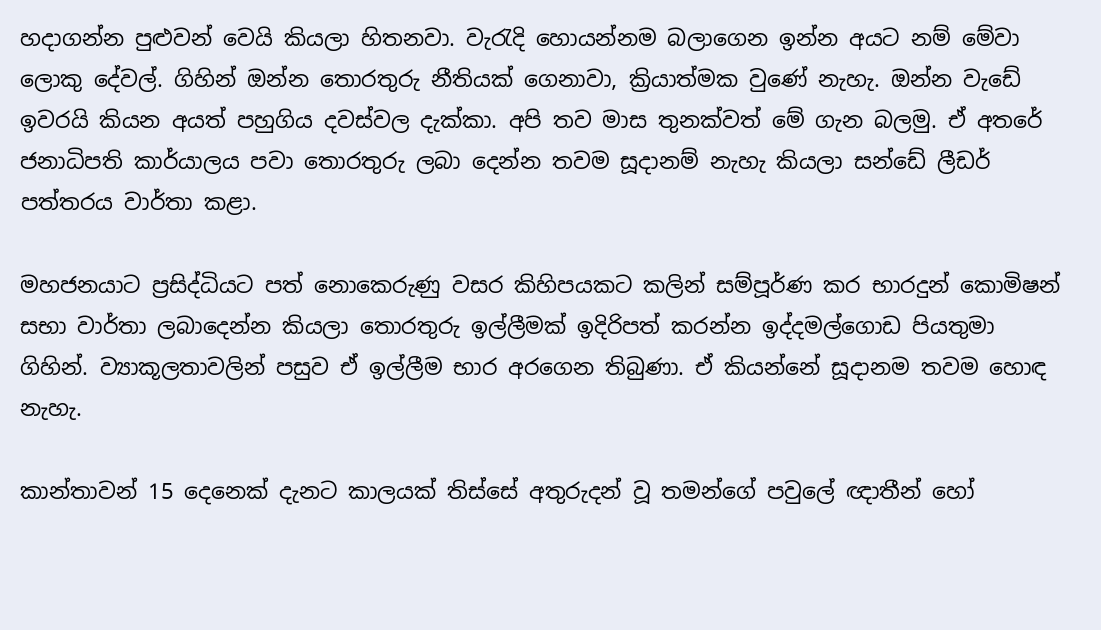හදාගන්න පුළුවන් වෙයි කියලා හිතනවා. වැරැදි හොයන්නම බලාගෙන ඉන්න අයට නම් මේවා ලොකු දේවල්. ගිහින් ඔන්න තොරතුරු නීතියක් ගෙනාවා, ක්‍රියාත්මක වුණේ නැහැ. ඔන්න වැඩේ ඉවරයි කියන අයත් පහුගිය දවස්වල දැක්කා. අපි තව මාස තුනක්වත් මේ ගැන බලමු. ඒ අතරේ ජනාධිපති කාර්යාලය පවා තොරතුරු ලබා දෙන්න තවම සූදානම් නැහැ කියලා සන්ඩේ ලීඩර් පත්තරය වාර්තා කළා.

මහජනයාට ප්‍රසිද්ධියට පත් නොකෙරුණු වසර කිහිපයකට කලින් සම්පූර්ණ කර භාරදුන් කොමිෂන් සභා වාර්තා ලබාදෙන්න කියලා තොරතුරු ඉල්ලීමක් ඉදිරිපත් කරන්න ඉද්දමල්ගොඩ පියතුමා ගිහින්. ව්‍යාකූලතාවලින් පසුව ඒ ඉල්ලීම භාර අරගෙන තිබුණා. ඒ කියන්නේ සූදානම තවම හොඳ නැහැ.

කාන්තාවන් 15 දෙනෙක් දැනට කාලයක් තිස්සේ අතුරුදන් වූ තමන්ගේ පවුලේ ඥාතීන් හෝ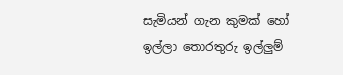සැමියන් ගැන කුමක් හෝ ඉල්ලා තොරතුරු ඉල්ලුම්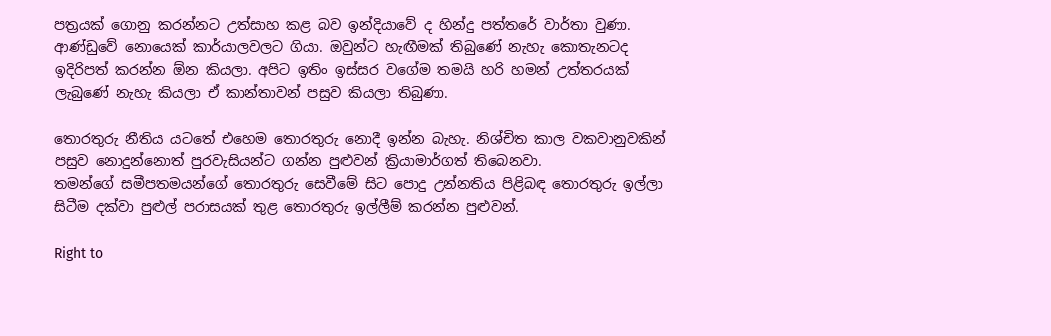පත්‍රයක් ගොනු කරන්නට උත්සාහ කළ බව ඉන්දියාවේ ද හින්දු පත්තරේ වාර්තා වුණා. ආණ්ඩුවේ නොයෙක් කාර්යාලවලට ගියා. ඔවුන්ට හැඟීමක් තිබුණේ නැහැ කොතැනටද ඉදිරිපත් කරන්න ඕන කියලා. අපිට ඉතිං ඉස්සර වගේම තමයි හරි හමන් උත්තරයක් ලැබුණේ නැහැ කියලා ඒ කාන්තාවන් පසුව කියලා තිබුණා.

තොරතුරු නීතිය යටතේ එහෙම තොරතුරු නොදී ඉන්න බැහැ. නිශ්චිත කාල වකවානුවකින් පසුව නොදුන්නොත් පුරවැසියන්ට ගන්න පුළුවන් ක්‍රියාමාර්ගත් තිබෙනවා.
තමන්ගේ සමීපතමයන්ගේ තොරතුරු සෙවීමේ සිට පොදු උන්නතිය පිළිබඳ තොරතුරු ඉල්ලා සිටීම දක්වා පුළුල් පරාසයක් තුළ තොරතුරු ඉල්ලීම් කරන්න පුළුවන්.

Right to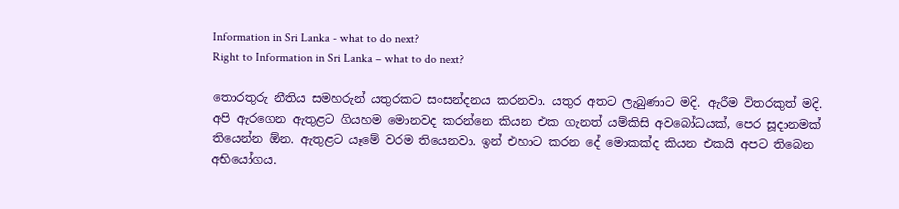Information in Sri Lanka - what to do next?
Right to Information in Sri Lanka – what to do next?

තොරතුරු නීතිය සමහරුන් යතුරකට සංසන්දනය කරනවා. යතුර අතට ලැබුණාට මදි. ඇරීම විතරකුත් මදි. අපි ඇරගෙන ඇතුළට ගියහම මොනවද කරන්නෙ කියන එක ගැනත් යම්කිසි අවබෝධයක්, පෙර සූදානමක් තියෙන්න ඕන. ඇතුළට යෑමේ වරම තියෙනවා. ඉන් එහාට කරන දේ මොකක්ද කියන එකයි අපට තිබෙන අභියෝගය.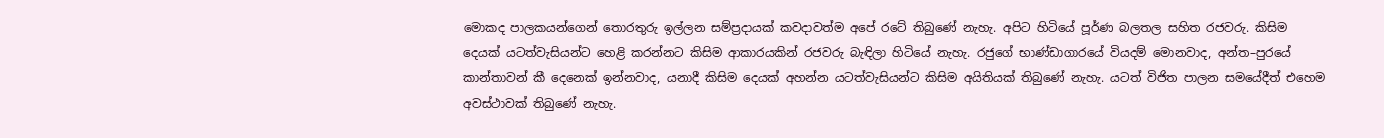මොකද පාලකයන්ගෙන් තොරතුරු ඉල්ලන සම්ප්‍රදායක් කවදාවත්ම අපේ රටේ තිබුණේ නැහැ. අපිට හිටියේ පූර්ණ බලතල සහිත රජවරු. කිසිම දෙයක් යටත්වැසියන්ට හෙළි කරන්නට කිසිම ආකාරයකින් රජවරු බැඳිලා හිටියේ නැහැ. රජුගේ භාණ්ඩාගාරයේ වියදම් මොනවාද, අන්ත–පුරයේ කාන්තාවන් කී දෙනෙක් ඉන්නවාද, යනාදී කිසිම දෙයක් අහන්න යටත්වැසියන්ට කිසිම අයිතියක් තිබුණේ නැහැ. යටත් විජිත පාලන සමයේදීත් එහෙම අවස්ථාවක් තිබුණේ නැහැ.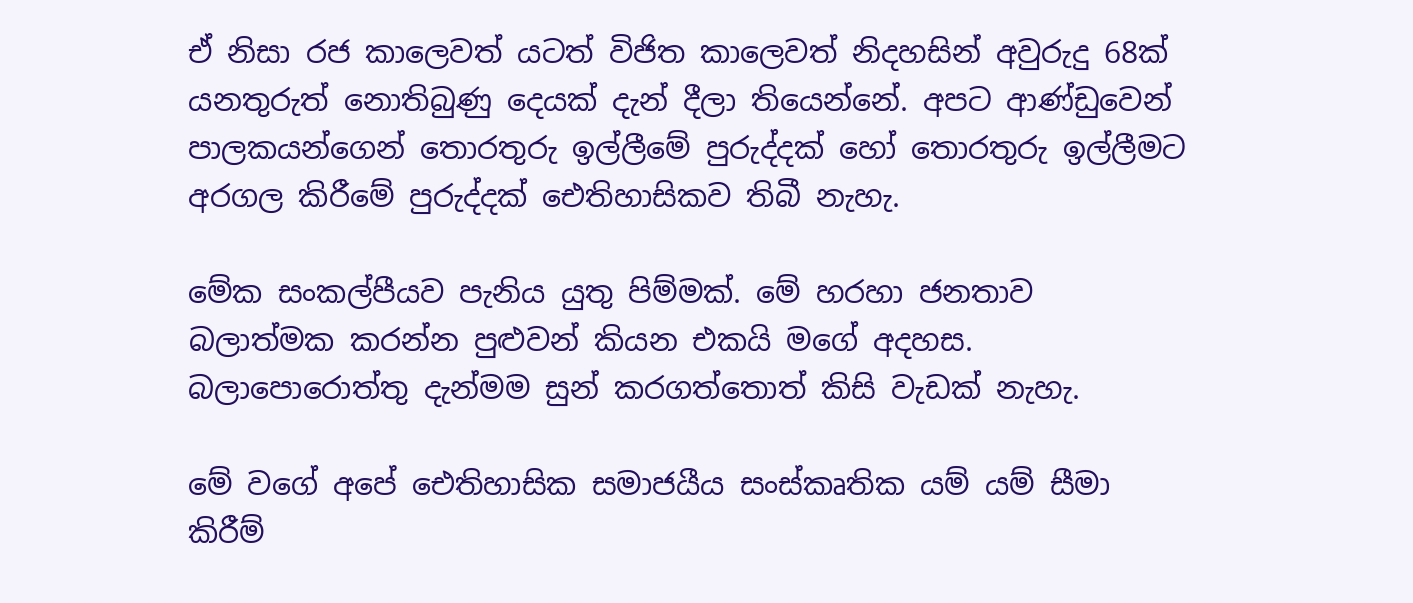ඒ නිසා රජ කාලෙවත් යටත් විජිත කාලෙවත් නිදහසින් අවුරුදු 68ක් යනතුරුත් නොතිබුණු දෙයක් දැන් දීලා තියෙන්නේ. අපට ආණ්ඩුවෙන් පාලකයන්ගෙන් තොරතුරු ඉල්ලීමේ පුරුද්දක් හෝ තොරතුරු ඉල්ලීමට අරගල කිරීමේ පුරුද්දක් ඓතිහාසිකව තිබී නැහැ.

මේක සංකල්පීයව පැනිය යුතු පිම්මක්. මේ හරහා ජනතාව බලාත්මක කරන්න පුළුවන් කියන එකයි මගේ අදහස. බලාපොරොත්තු දැන්මම සුන් කරගත්තොත් කිසි වැඩක් නැහැ.

මේ වගේ අපේ ඓතිහාසික සමාජයීය සංස්කෘතික යම් යම් සීමා කිරීම්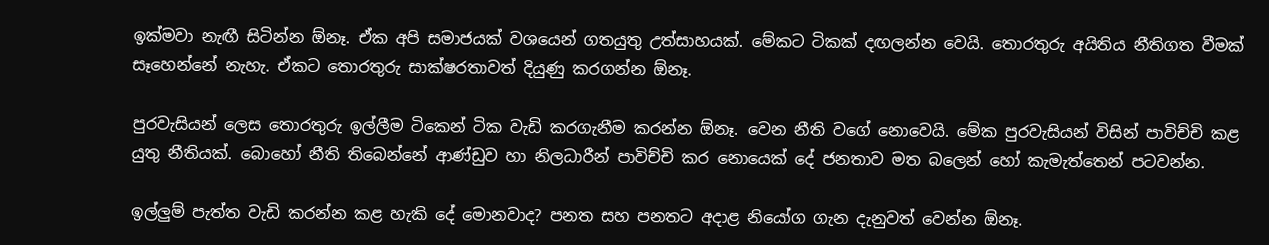ඉක්මවා නැඟී සිටින්න ඕනෑ. ඒක අපි සමාජයක් වශයෙන් ගතයුතු උත්සාහයක්. මේකට ටිකක් දඟලන්න වෙයි. තොරතුරු අයිතිය නීතිගත වීමක් සෑහෙන්නේ නැහැ. ඒකට තොරතුරු සාක්ෂරතාවත් දියුණු කරගන්න ඕනෑ.

පුරවැසියන් ලෙස තොරතුරු ඉල්ලීම ටිකෙන් ටික වැඩි කරගැනීම කරන්න ඕනෑ. වෙන නීති වගේ නොවෙයි. මේක පුරවැසියන් විසින් පාවිච්චි කළ යුතු නීතියක්. බොහෝ නීති තිබෙන්නේ ආණ්ඩුව හා නිලධාරීන් පාවිච්චි කර නොයෙක් දේ ජනතාව මත බලෙන් හෝ කැමැත්තෙන් පටවන්න.

ඉල්ලුම් පැත්ත වැඩි කරන්න කළ හැකි දේ මොනවාද? පනත සහ පනතට අදාළ නියෝග ගැන දැනුවත් වෙන්න ඕනෑ.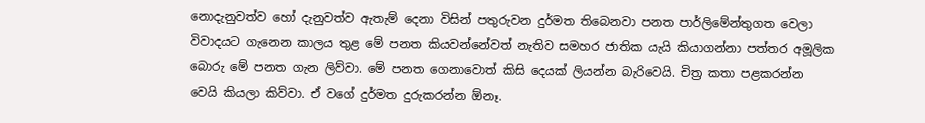නොදැනුවත්ව හෝ දැනුවත්ව ඇතැම් දෙනා විසින් පතුරුවන දුර්මත තිබෙනවා පනත පාර්ලිමේන්තුගත වෙලා විවාදයට ගැනෙන කාලය තුළ මේ පනත කියවන්නේවත් නැතිව සමහර ජාතික යැයි කියාගන්නා පත්තර අමූලික බොරු මේ පනත ගැන ලිව්වා. මේ පනත ගෙනාවොත් කිසි දෙයක් ලියන්න බැරිවෙයි. චිත්‍ර කතා පළකරන්න වෙයි කියලා කිව්වා. ඒ වගේ දුර්මත දුරුකරන්න ඕනෑ.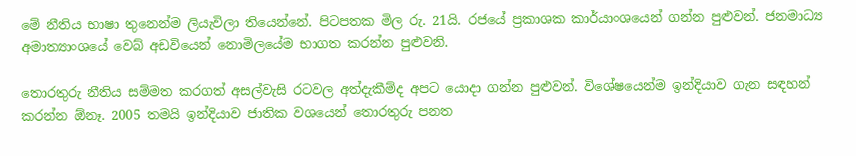මේ නීතිය භාෂා තුනෙන්ම ලියැවිලා තියෙන්නේ. පිටපතක මිල රු. 21යි. රජයේ ප්‍රකාශක කාර්යාංශයෙන් ගන්න පුළුවන්. ජනමාධ්‍ය අමාත්‍යාංශයේ වෙබ් අඩවියෙන් නොමිලයේම භාගත කරන්න පුළුවනි.

තොරතුරු නීතිය සම්මත කරගත් අසල්වැසි රටවල අත්දැකීම්ද අපට යොදා ගන්න පුළුවන්. විශේෂයෙන්ම ඉන්දියාව ගැන සඳහන් කරන්න ඕනෑ. 2005 තමයි ඉන්දියාව ජාතික වශයෙන් තොරතුරු පනත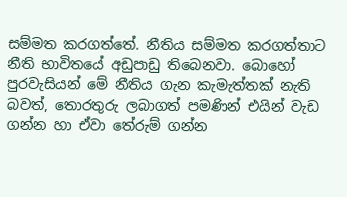සම්මත කරගත්තේ. නීතිය සම්මත කරගත්තාට නීති භාවිතයේ අඩුපාඩු තිබෙනවා. බොහෝ පුරවැසියන් මේ නීතිය ගැන කැමැත්තක් නැති බවත්, තොරතුරු ලබාගත් පමණින් එයින් වැඩ ගන්න හා ඒවා තේරුම් ගන්න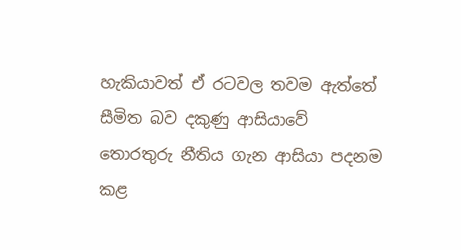හැකියාවත් ඒ රටවල තවම ඇත්තේ සීමිත බව දකුණු ආසියාවේ තොරතුරු නීතිය ගැන ආසියා පදනම කළ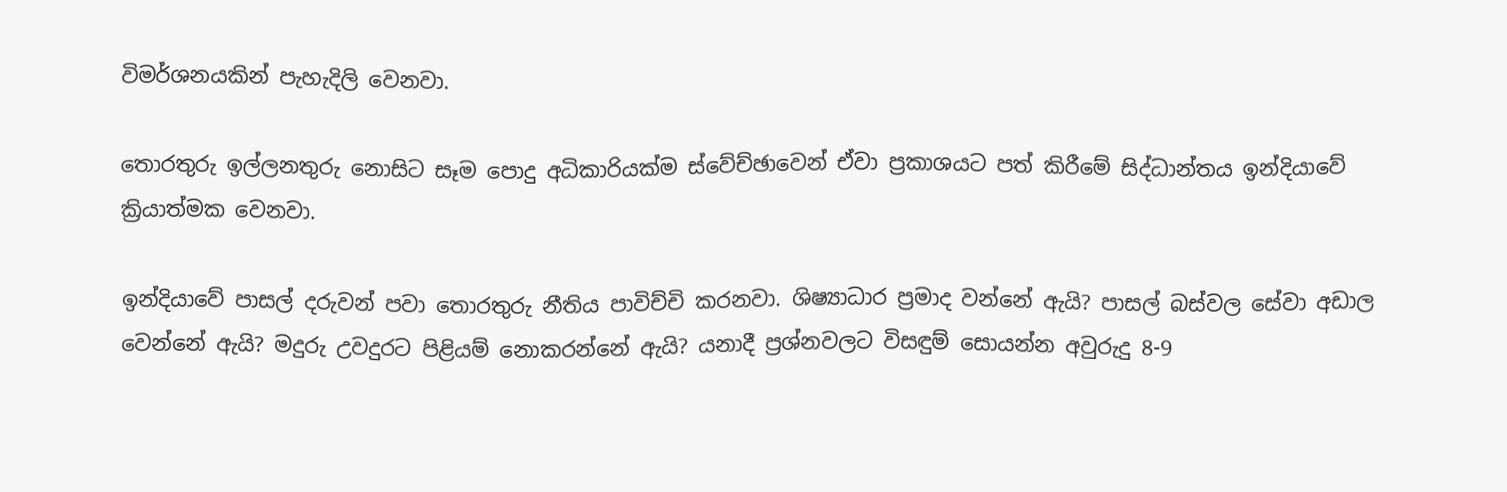විමර්ශනයකින් පැහැදිලි වෙනවා.

තොරතුරු ඉල්ලනතුරු නොසිට සෑම පොදු අධිකාරියක්ම ස්වේච්ඡාවෙන් ඒවා ප්‍රකාශයට පත් කිරීමේ සිද්ධාන්තය ඉන්දියාවේ ක්‍රියාත්මක වෙනවා.

ඉන්දියාවේ පාසල් දරුවන් පවා තොරතුරු නීතිය පාවිච්චි කරනවා. ශිෂ්‍යාධාර ප්‍රමාද වන්නේ ඇයි? පාසල් බස්වල සේවා අඩාල වෙන්නේ ඇයි? මදුරු උවදුරට පිළියම් නොකරන්නේ ඇයි? යනාදී ප්‍රශ්නවලට විසඳුම් සොයන්න අවුරුදු 8-9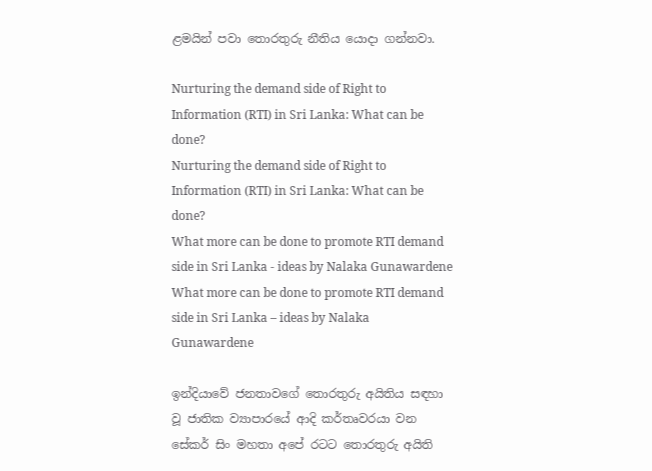ළමයින් පවා තොරතුරු නීතිය යොදා ගන්නවා.

Nurturing the demand side of Right to Information (RTI) in Sri Lanka: What can be done?
Nurturing the demand side of Right to Information (RTI) in Sri Lanka: What can be done?
What more can be done to promote RTI demand side in Sri Lanka - ideas by Nalaka Gunawardene
What more can be done to promote RTI demand side in Sri Lanka – ideas by Nalaka Gunawardene

ඉන්දියාවේ ජනතාවගේ තොරතුරු අයිතිය සඳහා වූ ජාතික ව්‍යාපාරයේ ආදි කර්තෘවරයා වන සේකර් සිං මහතා අපේ රටට තොරතුරු අයිති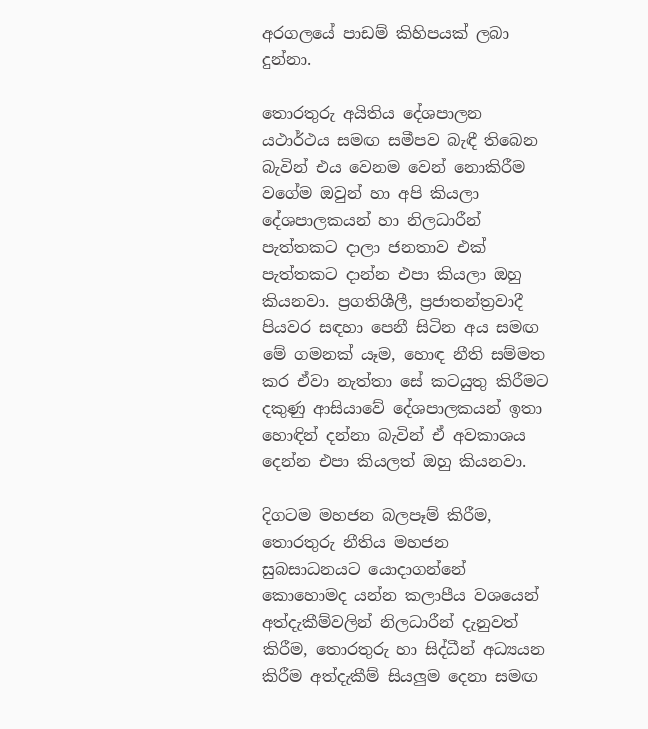අරගලයේ පාඩම් කිහිපයක් ලබා දුන්නා.

තොරතුරු අයිතිය දේශපාලන යථාර්ථය සමඟ සමීපව බැඳී තිබෙන බැවින් එය වෙනම වෙන් නොකිරීම වගේම ඔවුන් හා අපි කියලා දේශපාලකයන් හා නිලධාරීන් පැත්තකට දාලා ජනතාව එක් පැත්තකට දාන්න එපා කියලා ඔහු කියනවා. ප්‍රගතිශීලී, ප්‍රජාතන්ත්‍රවාදී පියවර සඳහා පෙනී සිටින අය සමඟ මේ ගමනක් යෑම, හොඳ නීති සම්මත කර ඒවා නැත්තා සේ කටයුතු කිරීමට දකුණු ආසියාවේ දේශපාලකයන් ඉතා හොඳින් දන්නා බැවින් ඒ අවකාශය දෙන්න එපා කියලත් ඔහු කියනවා.

දිගටම මහජන බලපෑම් කිරීම, තොරතුරු නීතිය මහජන සුබසාධනයට යොදාගන්නේ කොහොමද යන්න කලාපීය වශයෙන් අත්දැකීම්වලින් නිලධාරීන් දැනුවත් කිරීම, තොරතුරු හා සිද්ධීන් අධ්‍යයන කිරීම අත්දැකීම් සියලුම දෙනා සමඟ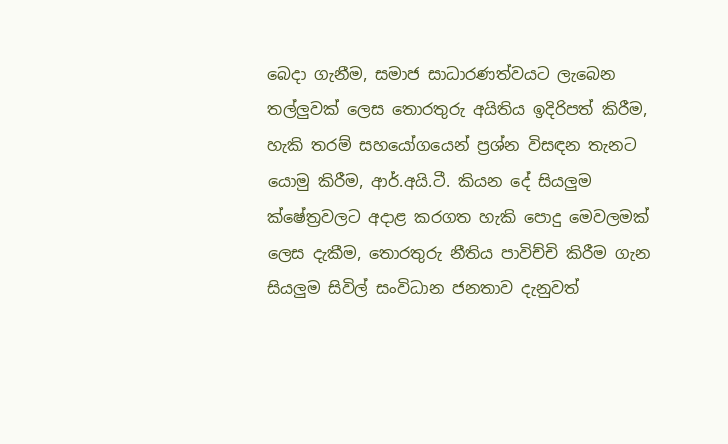බෙදා ගැනීම, සමාජ සාධාරණත්වයට ලැබෙන තල්ලුවක් ලෙස තොරතුරු අයිතිය ඉදිරිපත් කිරීම, හැකි තරම් සහයෝගයෙන් ප්‍රශ්න විසඳන තැනට යොමු කිරීම, ආර්.අයි.ටී. කියන දේ සියලුම ක්ෂේත්‍රවලට අදාළ කරගත හැකි පොදු මෙවලමක් ලෙස දැකීම, තොරතුරු නීතිය පාවිච්චි කිරීම ගැන සියලුම සිවිල් සංවිධාන ජනතාව දැනුවත්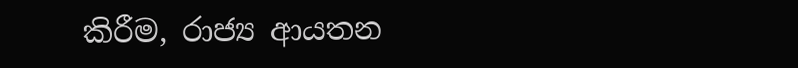කිරීම, රාජ්‍ය ආයතන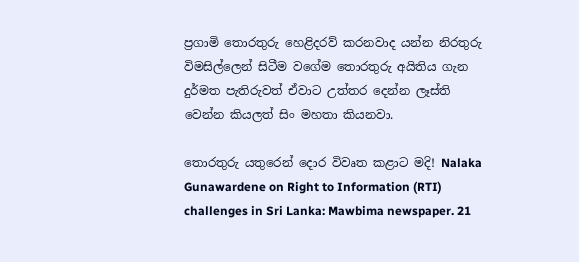ප්‍රගාමි තොරතුරු හෙළිදරව් කරනවාද යන්න නිරතුරු විමසිල්ලෙන් සිටීම වගේම තොරතුරු අයිතිය ගැන දුර්මත පැතිරුවත් ඒවාට උත්තර දෙන්න ලෑස්ති වෙන්න කියලත් සිං මහතා කියනවා.

තොරතුරු යතුරෙන් ‍දොර විවෘත කළාට මදි! Nalaka Gunawardene on Right to Information (RTI) challenges in Sri Lanka: Mawbima newspaper. 21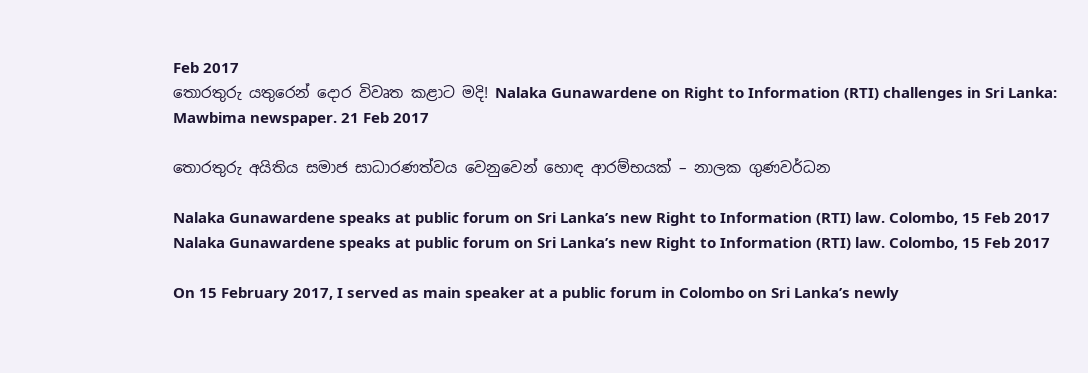Feb 2017
තොරතුරු යතුරෙන් ‍දොර විවෘත කළාට මදි! Nalaka Gunawardene on Right to Information (RTI) challenges in Sri Lanka: Mawbima newspaper. 21 Feb 2017

තොරතුරු අයිතිය සමාජ සාධාරණත්වය වෙනුවෙන් හොඳ ආරම්භයක් – නාලක ගුණවර්ධන

Nalaka Gunawardene speaks at public forum on Sri Lanka’s new Right to Information (RTI) law. Colombo, 15 Feb 2017
Nalaka Gunawardene speaks at public forum on Sri Lanka’s new Right to Information (RTI) law. Colombo, 15 Feb 2017

On 15 February 2017, I served as main speaker at a public forum in Colombo on Sri Lanka’s newly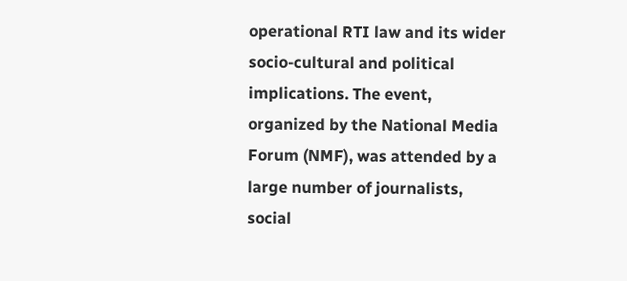operational RTI law and its wider socio-cultural and political implications. The event, organized by the National Media Forum (NMF), was attended by a large number of journalists, social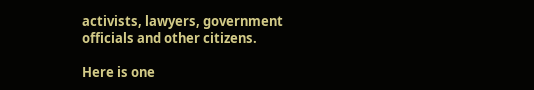activists, lawyers, government officials and other citizens.

Here is one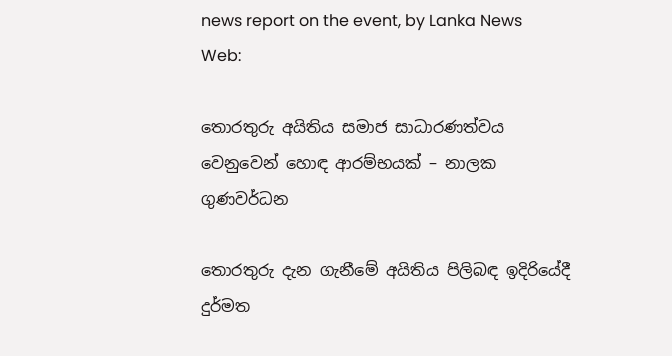news report on the event, by Lanka News Web:

තොරතුරු අයිතිය සමාජ සාධාරණත්වය වෙනුවෙන් හොඳ ආරම්භයක් – නාලක ගුණවර්ධන

තොරතුරු දැන ගැනීමේ අයිතිය පිලිබඳ ඉදිරියේදී දුර්මත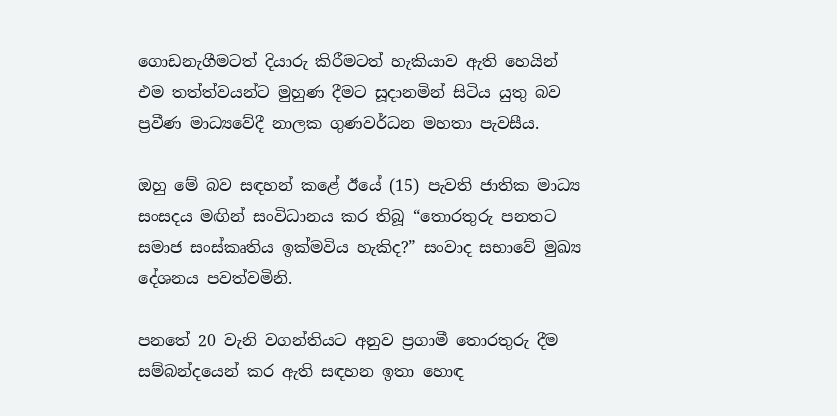ගොඩනැගීමටත් දියාරු කිරීමටත් හැකියාව ඇති හෙයින් එම තත්ත්වයන්ට මුහුණ දීමට සූදානමින් සිටිය යුතු බව ප්‍රවීණ මාධ්‍යවේදී නාලක ගුණවර්ධන මහතා පැවසීය.

ඔහු මේ බව සඳහන් කළේ ඊයේ (15) පැවති ජාතික මාධ්‍ය සංසදය මඟින් සංවිධානය කර තිබූ “තොරතුරු පනතට සමාජ සංස්කෘතිය ඉක්මවිය හැකිද?” සංවාද සභාවේ මුඛ්‍ය දේශනය පවත්වමිනි.

පනතේ 20 වැනි වගන්තියට අනුව ප්‍රගාමී තොරතුරු දීම සම්බන්දයෙන් කර ඇති සඳහන ඉතා හොඳ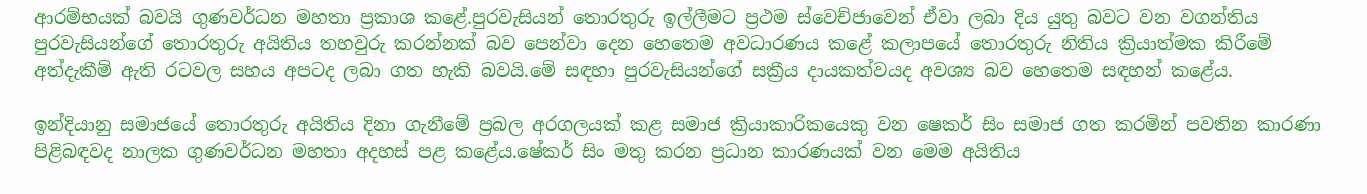ආරම්භයක් බවයි ගුණවර්ධන මහතා ප්‍රකාශ කළේ.පුරවැසියන් තොරතුරු ඉල්ලීමට ප්‍රථම ස්වෙච්ජාවෙන් ඒවා ලබා දිය යුතු බවට වන වගන්තිය පුරවැසියන්ගේ තොරතුරු අයිතිය තහවුරු කරන්නක් බව පෙන්වා දෙන හෙතෙම අවධාරණය කළේ කලාපයේ තොරතුරු නිතිය ක්‍රියාත්මක කිරීමේ අත්දැකීම් ඇති රටවල සහය අපටද ලබා ගත හැකි බවයි.මේ සඳහා පුරවැසියන්ගේ සක්‍රීය දායකත්වයද අවශ්‍ය බව හෙතෙම සඳහන් කළේය.

ඉන්දියානු සමාජයේ තොරතුරු අයිතිය දිනා ගැනීමේ ප්‍රබල අරගලයක් කළ සමාජ ක්‍රියාකාරිකයෙකු වන ෂෙකර් සිං සමාජ ගත කරමින් පවතින කාරණා පිළිබඳවද නාලක ගුණවර්ධන මහතා අදහස් පළ කළේය.ෂේකර් සිං මතු කරන ප්‍රධාන කාරණයක් වන මෙම අයිතිය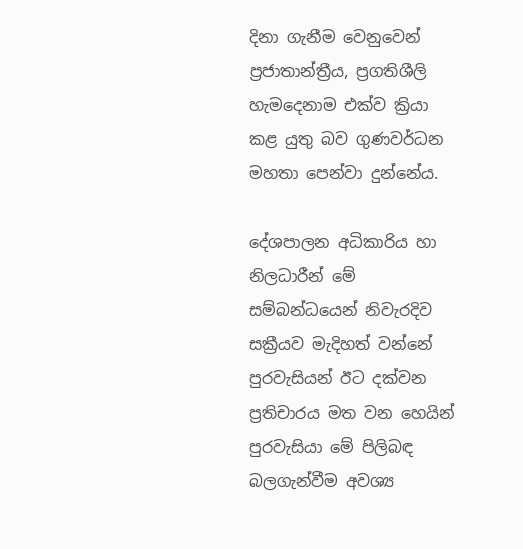දිනා ගැනීම වෙනුවෙන් ප්‍රජාතාන්ත්‍රීය, ප්‍රගතිශීලි හැමදෙනාම එක්ව ක්‍රියා කළ යුතු බව ගුණවර්ධන මහතා පෙන්වා දුන්නේය.

දේශපාලන අධිකාරිය හා නිලධාරීන් මේ සම්බන්ධයෙන් නිවැරදිව සක්‍රීයව මැදිහත් වන්නේ පුරවැසියන් ඊට දක්වන ප්‍රතිචාරය මත වන හෙයින් පුරවැසියා මේ පිලිබඳ බලගැන්වීම අවශ්‍ය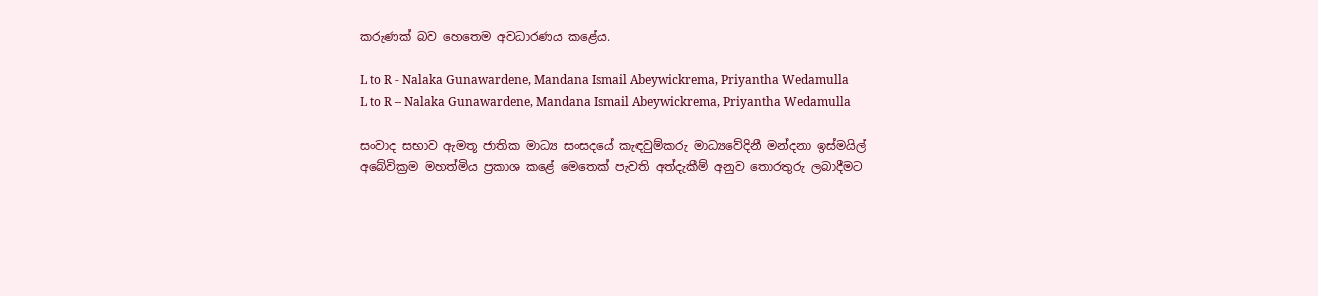කරුණක් බව හෙතෙම අවධාරණය කළේය.

L to R - Nalaka Gunawardene, Mandana Ismail Abeywickrema, Priyantha Wedamulla
L to R – Nalaka Gunawardene, Mandana Ismail Abeywickrema, Priyantha Wedamulla

සංවාද සභාව ඇමතූ ජාතික මාධ්‍ය සංසදයේ කැඳවුම්කරු මාධ්‍යවේදිනී මන්දනා ඉස්මයිල් අබේවික්‍රම මහත්මිය ප්‍රකාශ කළේ මෙතෙක් පැවති අත්දැකීම් අනුව තොරතුරු ලබාදීමට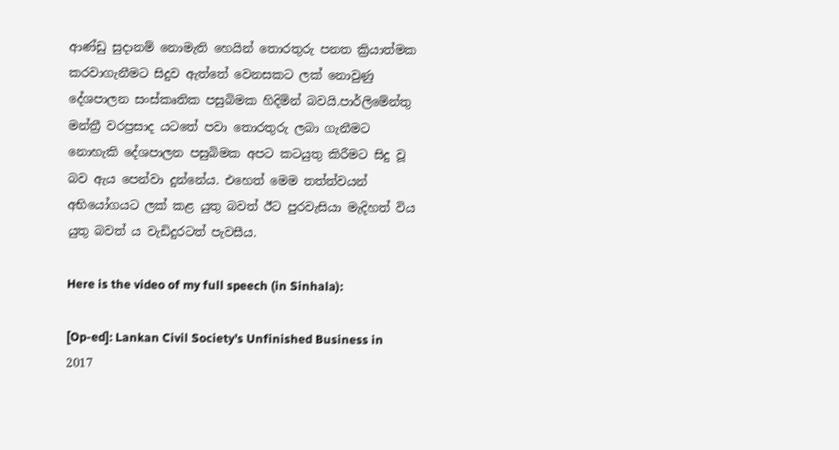ආණ්ඩු සුදානම් නොමැති හෙයින් තොරතුරු පනත ක්‍රියාත්මක කරවාගැනීමට සිදුව ඇත්තේ වෙනසකට ලක් නොවුණු දේශපාලන සංස්කෘතික පසුබිමක හිදිමින් බවයි.පාර්ලිමේන්තු මන්ත්‍රී වරප්‍රසාද යටතේ පවා තොරතුරු ලබා ගැනීමට නොහැකි දේශපාලන පසුබිමක අපට කටයුතු කිරීමට සිදු වූ බව ඇය පෙන්වා දුන්නේය. එහෙත් මෙම තත්ත්වයන් අභියෝගයට ලක් කළ යුතු බවත් ඊට පුරවැසියා මැදිහත් විය යුතු බවත් ය වැඩිදුරටත් පැවසීය.

Here is the video of my full speech (in Sinhala):

[Op-ed]: Lankan Civil Society’s Unfinished Business in 2017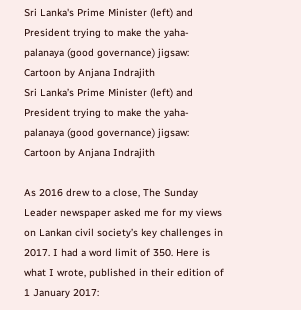Sri Lanka's Prime Minister (left) and President trying to make the yaha-palanaya (good governance) jigsaw: Cartoon by Anjana Indrajith
Sri Lanka’s Prime Minister (left) and President trying to make the yaha-palanaya (good governance) jigsaw: Cartoon by Anjana Indrajith

As 2016 drew to a close, The Sunday Leader newspaper asked me for my views on Lankan civil society’s key challenges in 2017. I had a word limit of 350. Here is what I wrote, published in their edition of 1 January 2017: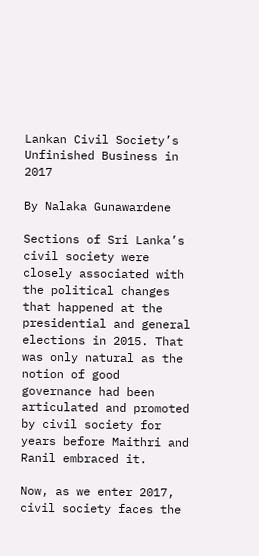Lankan Civil Society’s Unfinished Business in 2017

By Nalaka Gunawardene

Sections of Sri Lanka’s civil society were closely associated with the political changes that happened at the presidential and general elections in 2015. That was only natural as the notion of good governance had been articulated and promoted by civil society for years before Maithri and Ranil embraced it.

Now, as we enter 2017, civil society faces the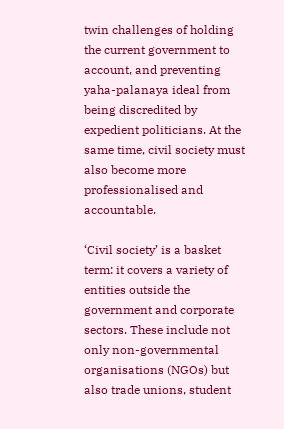twin challenges of holding the current government to account, and preventing yaha-palanaya ideal from being discredited by expedient politicians. At the same time, civil society must also become more professionalised and accountable.

‘Civil society’ is a basket term: it covers a variety of entities outside the government and corporate sectors. These include not only non-governmental organisations (NGOs) but also trade unions, student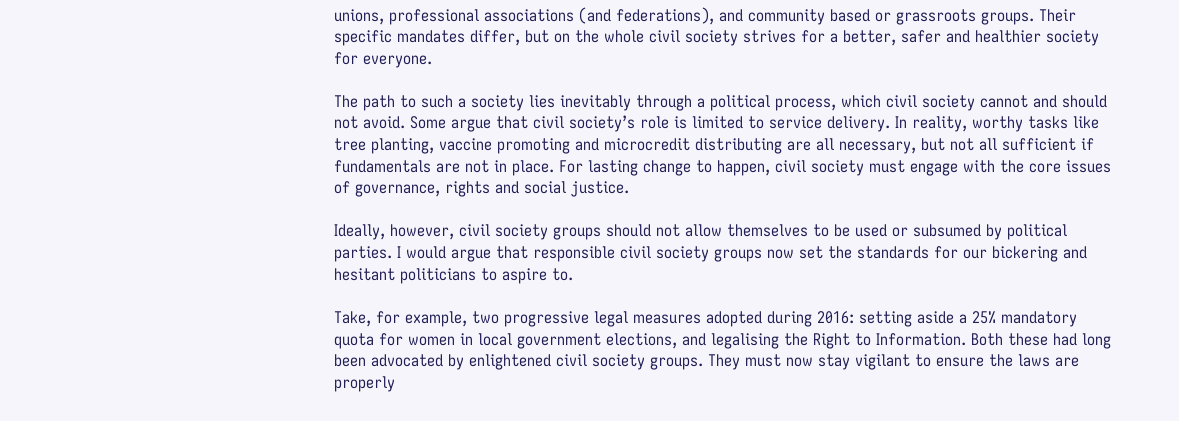unions, professional associations (and federations), and community based or grassroots groups. Their specific mandates differ, but on the whole civil society strives for a better, safer and healthier society for everyone.

The path to such a society lies inevitably through a political process, which civil society cannot and should not avoid. Some argue that civil society’s role is limited to service delivery. In reality, worthy tasks like tree planting, vaccine promoting and microcredit distributing are all necessary, but not all sufficient if fundamentals are not in place. For lasting change to happen, civil society must engage with the core issues of governance, rights and social justice.

Ideally, however, civil society groups should not allow themselves to be used or subsumed by political parties. I would argue that responsible civil society groups now set the standards for our bickering and hesitant politicians to aspire to.

Take, for example, two progressive legal measures adopted during 2016: setting aside a 25% mandatory quota for women in local government elections, and legalising the Right to Information. Both these had long been advocated by enlightened civil society groups. They must now stay vigilant to ensure the laws are properly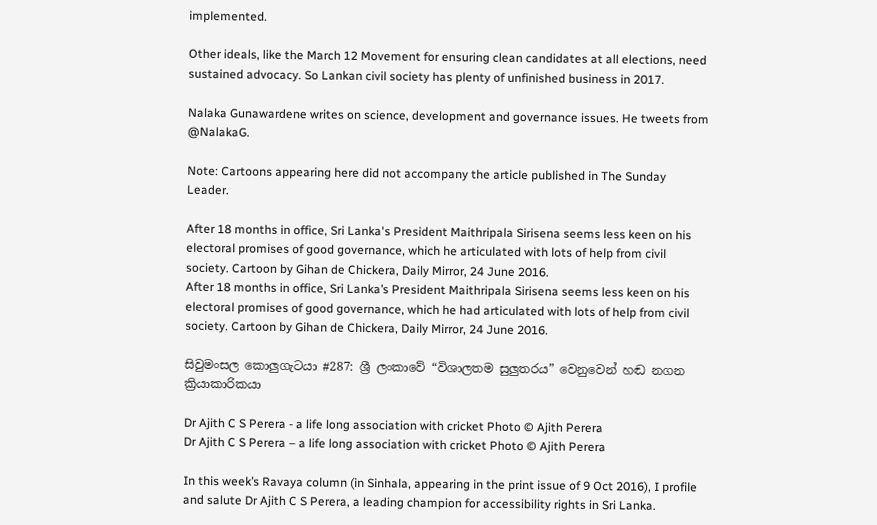implemented.

Other ideals, like the March 12 Movement for ensuring clean candidates at all elections, need sustained advocacy. So Lankan civil society has plenty of unfinished business in 2017.

Nalaka Gunawardene writes on science, development and governance issues. He tweets from @NalakaG.

Note: Cartoons appearing here did not accompany the article published in The Sunday Leader.

After 18 months in office, Sri Lanka's President Maithripala Sirisena seems less keen on his electoral promises of good governance, which he articulated with lots of help from civil society. Cartoon by Gihan de Chickera, Daily Mirror, 24 June 2016.
After 18 months in office, Sri Lanka’s President Maithripala Sirisena seems less keen on his electoral promises of good governance, which he had articulated with lots of help from civil society. Cartoon by Gihan de Chickera, Daily Mirror, 24 June 2016.

සිවුමංසල කොලුගැටයා #287: ශ්‍රී ලංකාවේ “විශාලතම සුලුතරය” වෙනුවෙන් හඬ නගන ක්‍රියාකාරිකයා

Dr Ajith C S Perera - a life long association with cricket Photo © Ajith Perera
Dr Ajith C S Perera – a life long association with cricket Photo © Ajith Perera

In this week’s Ravaya column (in Sinhala, appearing in the print issue of 9 Oct 2016), I profile and salute Dr Ajith C S Perera, a leading champion for accessibility rights in Sri Lanka.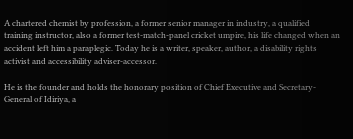A chartered chemist by profession, a former senior manager in industry, a qualified training instructor, also a former test-match-panel cricket umpire, his life changed when an accident left him a paraplegic. Today he is a writer, speaker, author, a disability rights activist and accessibility adviser-accessor.

He is the founder and holds the honorary position of Chief Executive and Secretary-General of Idiriya, a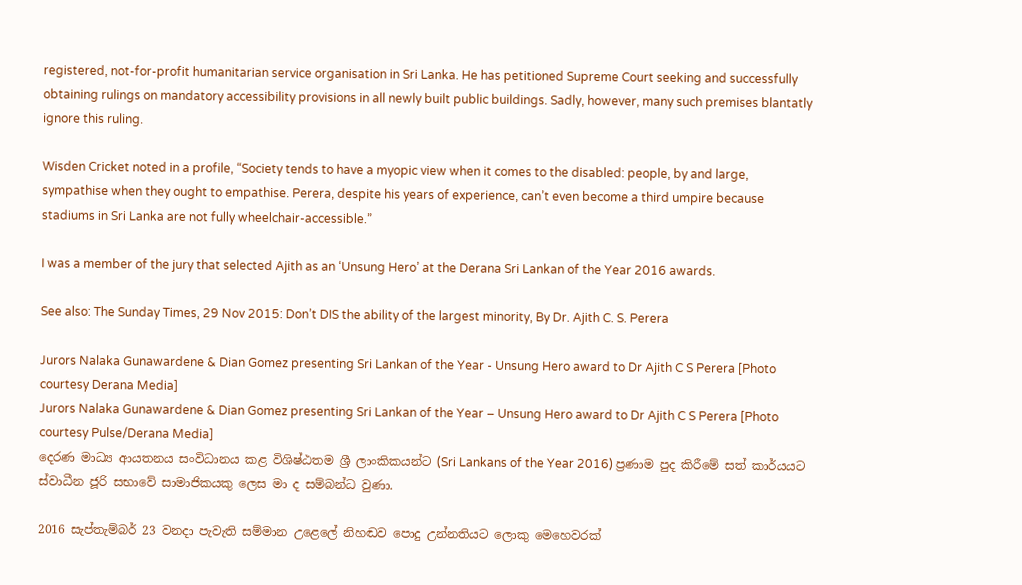registered, not-for-profit humanitarian service organisation in Sri Lanka. He has petitioned Supreme Court seeking and successfully obtaining rulings on mandatory accessibility provisions in all newly built public buildings. Sadly, however, many such premises blantatly ignore this ruling.

Wisden Cricket noted in a profile, “Society tends to have a myopic view when it comes to the disabled: people, by and large, sympathise when they ought to empathise. Perera, despite his years of experience, can’t even become a third umpire because stadiums in Sri Lanka are not fully wheelchair-accessible.”

I was a member of the jury that selected Ajith as an ‘Unsung Hero’ at the Derana Sri Lankan of the Year 2016 awards.

See also: The Sunday Times, 29 Nov 2015: Don’t DIS the ability of the largest minority, By Dr. Ajith C. S. Perera

Jurors Nalaka Gunawardene & Dian Gomez presenting Sri Lankan of the Year - Unsung Hero award to Dr Ajith C S Perera [Photo courtesy Derana Media]
Jurors Nalaka Gunawardene & Dian Gomez presenting Sri Lankan of the Year – Unsung Hero award to Dr Ajith C S Perera [Photo courtesy Pulse/Derana Media]
දෙරණ මාධ්‍ය ආයතනය සංවිධානය කළ විශිෂ්ඨතම ශ්‍රී ලාංකිකයන්ට (Sri Lankans of the Year 2016) ප්‍රණාම පුද කිරීමේ සත් කාර්යයට ස්වාධීන ජූරි සභාවේ සාමාජිකයකු ලෙස මා ද සම්බන්ධ වුණා.

2016 සැප්තැම්බර් 23 වනදා පැවැති සම්මාන උළෙලේ නිහඬව පොදු උන්නතියට ලොකු මෙහෙවරක්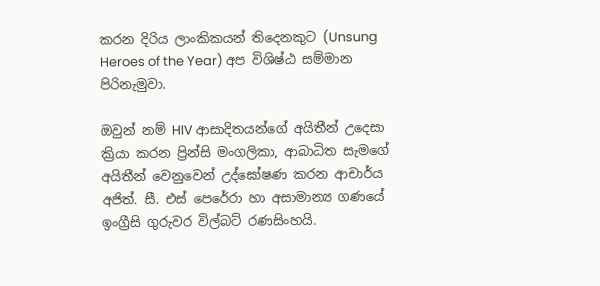කරන දිරිය ලාංකිකයන් තිදෙනකුට (Unsung Heroes of the Year) අප විශිෂ්ඨ සම්මාන පිරිනැමුවා.

ඔවුන් නම් HIV ආසාදිතයන්ගේ අයිතීන් උදෙසා ක්‍රියා කරන ප්‍රින්සි මංගලිකා, ආබාධිත සැමගේ අයිතීන් වෙනුවෙන් උද්ඝෝෂණ කරන ආචාර්ය අජිත්. සී. එස් පෙරේරා හා අසාමාන්‍ය ගණයේ ඉංග්‍රීසි ගුරුවර විල්බට් රණසිංහයි.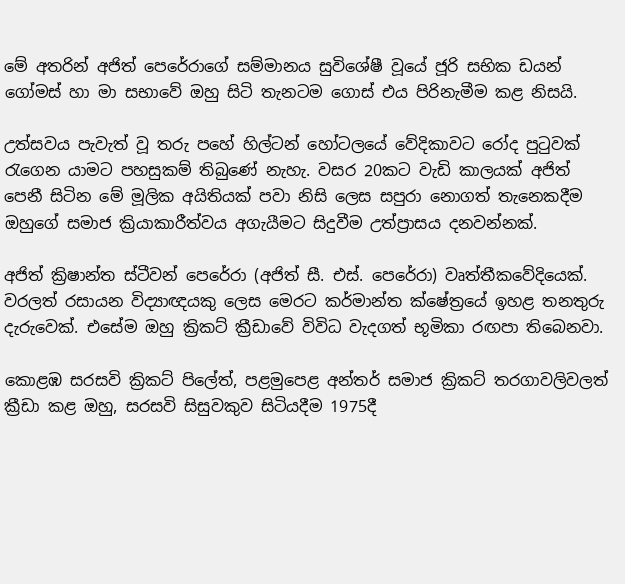මේ අතරින් අජිත් පෙරේරාගේ සම්මානය සුවිශේෂී වූයේ ජූරි සභික ඩයන් ගෝමස් හා මා සභාවේ ඔහු සිටි තැනටම ගොස් එය පිරිනැමීම කළ නිසයි.

උත්සවය පැවැත් වූ තරු පහේ හිල්ටන් හෝටලයේ වේදිකාවට රෝද පුටුවක් රැගෙන යාමට පහසුකම් තිබුණේ නැහැ. වසර 20කට වැඩි කාලයක් අජිත් පෙනී සිටින මේ මූලික අයිතියක් පවා නිසි ලෙස සපුරා නොගත් තැනෙකදීම ඔහුගේ සමාජ ක්‍රියාකාරීත්වය අගැයීමට සිදුවීම උත්ප්‍රාසය දනවන්නක්.

අජිත් ක්‍රිෂාන්ත ස්ටීවන් පෙරේරා (අජිත් සී. එස්. පෙරේරා) වෘත්තීකවේදියෙක්. වරලත් රසායන විද්‍යාඥයකු ලෙස මෙරට කර්මාන්ත ක්ෂේත්‍රයේ ඉහළ තනතුරු දැරුවෙක්. එසේම ඔහු ක්‍රිකට් ක්‍රීඩාවේ විවිධ වැදගත් භූමිකා රඟපා තිබෙනවා.

කොළඹ සරසවි ක්‍රිකට් පිලේත්, පළමුපෙළ අන්තර් සමාජ ක්‍රිකට් තරගාවලිවලත් ක්‍රීඩා කළ ඔහු, සරසවි සිසුවකුව සිටියදීම 1975දී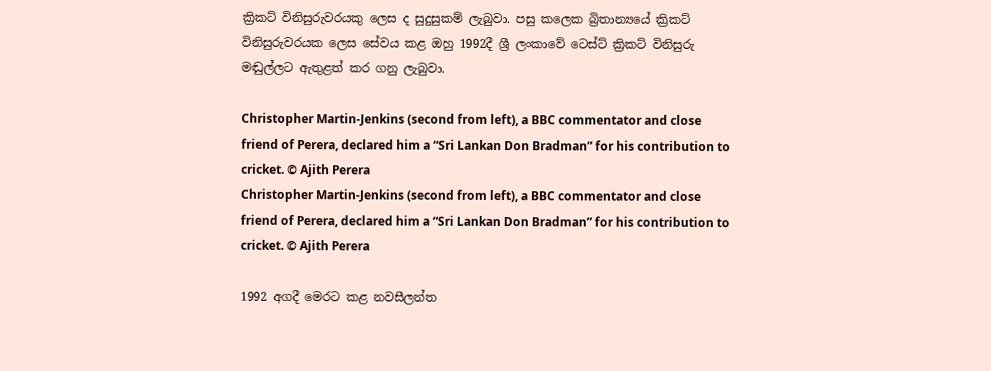ක්‍රිකට් විනිසුරුවරයකු ලෙස ද සුදුසුකම් ලැබුවා. පසු කලෙක බ්‍රිතාන්‍යයේ ක්‍රිකට් විනිසුරුවරයක ලෙස සේවය කළ ඔහු 1992දී ශ්‍රී ලංකාවේ ටෙස්ට් ක්‍රිකට් විනිසුරු මඬුල්ලට ඇතුළත් කර ගනු ලැබුවා.

Christopher Martin-Jenkins (second from left), a BBC commentator and close friend of Perera, declared him a “Sri Lankan Don Bradman” for his contribution to cricket. © Ajith Perera
Christopher Martin-Jenkins (second from left), a BBC commentator and close friend of Perera, declared him a “Sri Lankan Don Bradman” for his contribution to cricket. © Ajith Perera

1992 අගදී මෙරට කළ නවසීලන්ත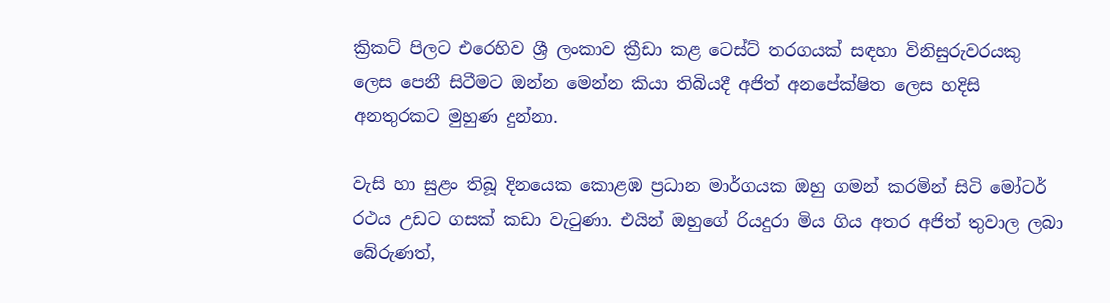ක්‍රිකට් පිලට එරෙහිව ශ්‍රී ලංකාව ක්‍රීඩා කළ ටෙස්ට් තරගයක් සඳහා විනිසුරුවරයකු ලෙස පෙනී සිටීමට ඔන්න මෙන්න කියා තිබියදී අජිත් අනපේක්ෂිත ලෙස හදිසි අනතුරකට මුහුණ දුන්නා.

වැසි හා සුළං තිබූ දිනයෙක කොළඹ ප්‍රධාන මාර්ගයක ඔහු ගමන් කරමින් සිටි මෝටර් රථය උඩට ගසක් කඩා වැටුණා. එයින් ඔහුගේ රියදුරා මිය ගිය අතර අජිත් තුවාල ලබා බේරුණත්,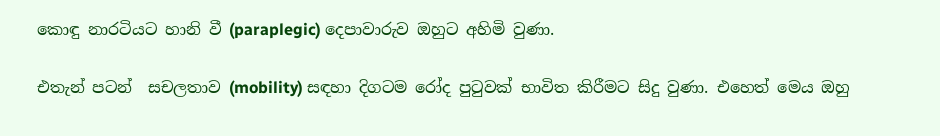කොඳු නාරටියට හානි වී (paraplegic) දෙපාවාරුව ඔහුට අහිමි වුණා.

එතැන් පටන්  සචලතාව (mobility) සඳහා දිගටම රෝද පුටුවක් භාවිත කිරීමට සිදු වුණා. එහෙත් මෙය ඔහු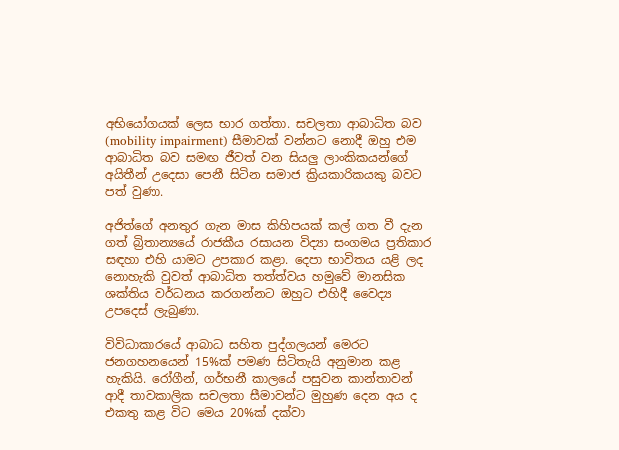අභියෝගයක් ලෙස භාර ගත්තා. සචලතා ආබාධිත බව (mobility impairment) සීමාවක් වන්නට නොදී ඔහු එම ආබාධිත බව සමඟ ජීවත් වන සියලු ලාංකිකයන්ගේ අයිතීන් උදෙසා පෙනී සිටින සමාජ ක්‍රියකාරිකයකු බවට පත් වුණා.

අජිත්ගේ අනතුර ගැන මාස කිහිපයක් කල් ගත වී දැන ගත් බ්‍රිතාන්‍යයේ රාජකීය රසායන විද්‍යා සංගමය ප්‍රතිකාර සඳහා එහි යාමට උපකාර කළා. දෙපා භාවිතය යළි ලද නොහැකි වුවත් ආබාධිත තත්ත්වය හමුවේ මානසික ශක්තිය වර්ධනය කරගන්නට ඔහුට එහිදී වෛද්‍ය උපදෙස් ලැබුණා.

විවිධාකාරයේ ආබාධ සහිත පුද්ගලයන් මෙරට ජනගහනයෙන් 15%ක් පමණ සිටිතැයි අනුමාන කළ හැකියි. රෝගීන්, ගර්භනී කාලයේ පසුවන කාන්තාවන් ආදී තාවකාලික සචලතා සීමාවන්ට මුහුණ දෙන අය ද එකතු කළ විට මෙය 20%ක් දක්වා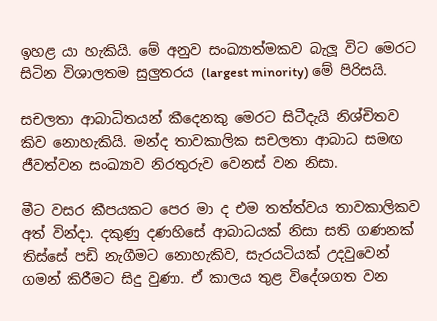ඉහළ යා හැකියි. මේ අනුව සංඛ්‍යාත්මකව බැලූ විට මෙරට සිටින විශාලතම සුලුතරය (largest minority) මේ පිරිසයි.

සචලතා ආබාධිතයන් කීදෙනකු මෙරට සිටීදැයි නිශ්චිතව කිව නොහැකියි. මන්ද තාවකාලික සචලතා ආබාධ සමඟ ජීවත්වන සංඛ්‍යාව නිරතුරුව වෙනස් වන නිසා.

මීට වසර කීපයකට පෙර මා ද එම තත්ත්වය තාවකාලිකව අත් වින්දා. දකුණු දණහිසේ ආබාධයක් නිසා සති ගණනක් තිස්සේ පඩි නැගීමට නොහැකිව, සැරයටියක් උදවුවෙන් ගමන් කිරීමට සිදු වුණා. ඒ කාලය තුළ විදේශගත වන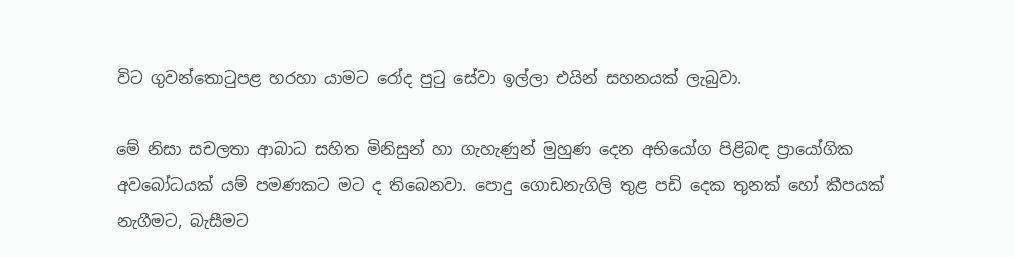විට ගුවන්තොටුපළ හරහා යාමට රෝද පුටු සේවා ඉල්ලා එයින් සහනයක් ලැබුවා.

මේ නිසා සචලතා ආබාධ සහිත මිනිසුන් හා ගැහැණුන් මුහුණ දෙන අභියෝග පිළිබඳ ප්‍රායෝගික අවබෝධයක් යම් පමණකට මට ද තිබෙනවා. පොදු ගොඩනැගිලි තුළ පඩි දෙක තුනක් හෝ කීපයක් නැගීමට, බැසීමට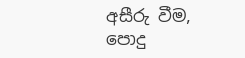අසීරු වීම, පොදු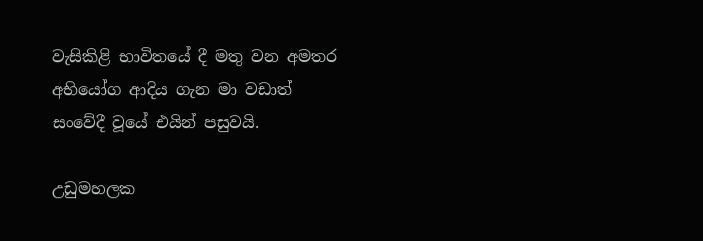වැසිකිළි භාවිතයේ දී මතු වන අමතර අභියෝග ආදිය ගැන මා වඩාත් සංවේදී වූයේ එයින් පසුවයි.

උඩුමහලක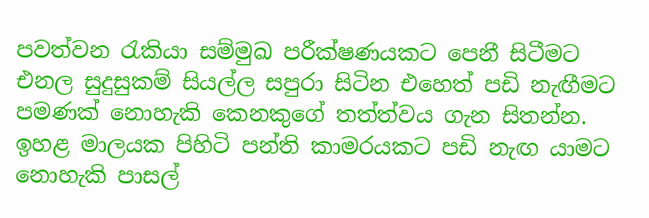පවත්වන රැකියා සම්මුඛ පරීක්ෂණයකට පෙනී සිටීමට එනල සුදුසුකම් සියල්ල සපුරා සිටින එහෙත් පඩි නැඟීමට පමණක් නොහැකි කෙනකුගේ තත්ත්වය ගැන සිතන්න. ඉහළ මාලයක පිහිටි පන්ති කාමරයකට පඩි නැඟ යාමට නොහැකි පාසල්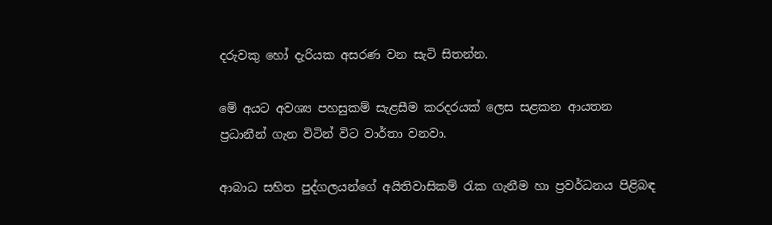දරුවකු හෝ දැරියක අසරණ වන සැටි සිතන්න.

මේ අයට අවශ්‍ය පහසුකම් සැළසීම කරදරයක් ලෙස සළකන ආයතන ප්‍රධානීන් ගැන විටින් විට වාර්තා වනවා.

ආබාධ සහිත පුද්ගලයන්ගේ අයිතිවාසිකම් රැක ගැනීම හා ප්‍රවර්ධනය පිළිබඳ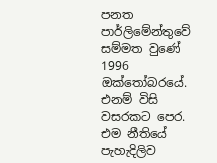පනත පාර්ලිමේන්තුවේ සම්මත වුණේ 1996 ඔක්තෝබරයේ. එනම් විසි වසරකට පෙර.  එම නීතියේ පැහැදිලිව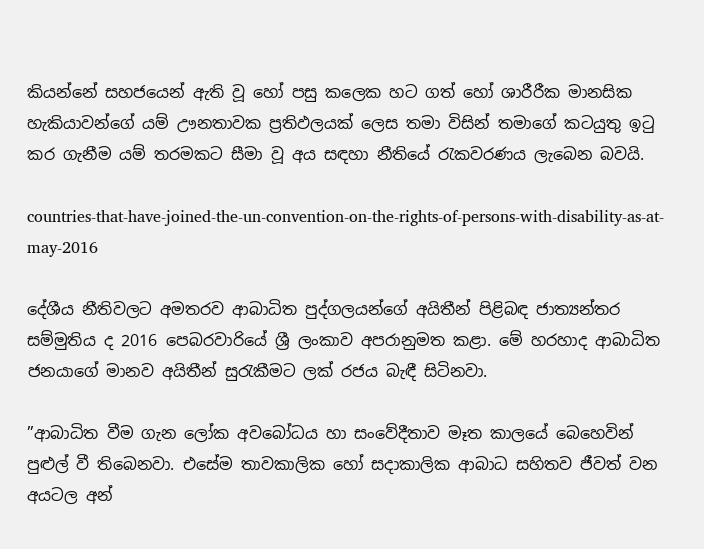කියන්නේ සහජයෙන් ඇති වූ හෝ පසු කලෙක හට ගත් හෝ ශාරීරීක මානසික හැකියාවන්ගේ යම් ඌනතාවක ප්‍රතිඵලයක් ලෙස තමා විසින් තමාගේ කටයුතු ඉටු කර ගැනීම යම් තරමකට සීමා වූ අය සඳහා නීතියේ රැකවරණය ලැබෙන බවයි.

countries-that-have-joined-the-un-convention-on-the-rights-of-persons-with-disability-as-at-may-2016

දේශීය නීතිවලට අමතරව ආබාධිත පුද්ගලයන්ගේ අයිතීන් පිළිබඳ ජාත්‍යන්තර සම්මුතිය ද 2016 පෙබරවාරියේ ශ්‍රී ලංකාව අපරානුමත කළා. මේ හරහාද ආබාධිත ජනයාගේ මානව අයිතීන් සුරැකීමට ලක් රජය බැඳී සිටිනවා.

”ආබාධිත වීම ගැන ලෝක අවබෝධය හා සංවේදීතාව මෑත කාලයේ බෙහෙවින් පුළුල් වී තිබෙනවා. එසේම තාවකාලික හෝ සදාකාලික ආබාධ සහිතව ජීවත් වන අයටල අන්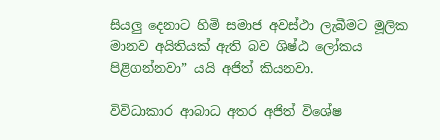සියලු දෙනාට හිමි සමාජ අවස්ථා ලැබීමට මූලික මානව අයිතියක් ඇති බව ශිෂ්ඨ ලෝකය පිළිගන්නවා” යයි අජිත් කියනවා.

විවිධාකාර ආබාධ අතර අජිත් විශේෂ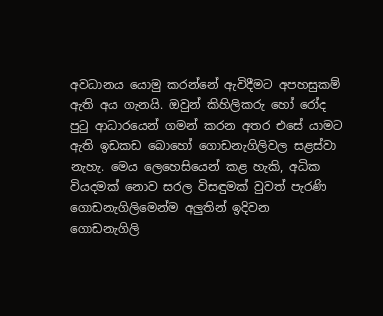අවධානය යොමු කරන්නේ ඇවිදීමට අපහසුකම් ඇති අය ගැනයි. ඔවුන් කිහිලිකරු හෝ රෝද පුටු ආධාරයෙන් ගමන් කරන අතර එසේ යාමට ඇති ඉඩකඩ බොහෝ ගොඩනැගිලිවල සළස්වා නැහැ. මෙය ලෙහෙසියෙන් කළ හැකි, අධික වියදමක් නොව සරල විසඳුමක් වුවත් පැරණි ගොඩනැගිලිමෙන්ම අලුතින් ඉදිවන ගොඩනැගිලි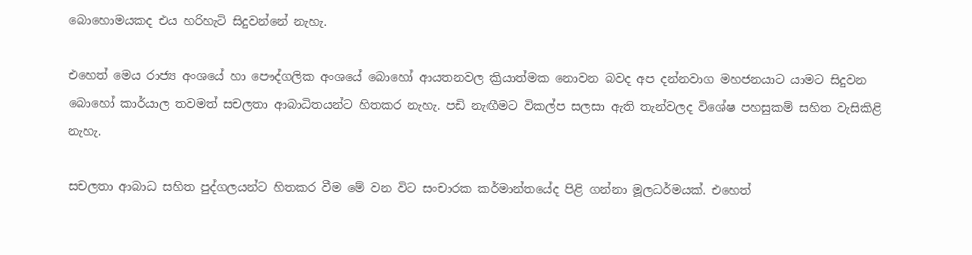බොහොමයකද එය හරිහැටි සිදුවන්නේ නැහැ.

එහෙත් මෙය රාජ්‍ය අංශයේ හා පෞද්ගලික අංශයේ බොහෝ ආයතනවල ක්‍රියාත්මක නොවන බවද අප දන්නවාග මහජනයාට යාමට සිදුවන බොහෝ කාර්යාල තවමත් සචලතා ආබාධිතයන්ට හිතකර නැහැ. පඩි නැඟීමට විකල්ප සලසා ඇති තැන්වලද විශේෂ පහසුකම් සහිත වැසිකිළි නැහැ.

සචලතා ආබාධ සහිත පුද්ගලයන්ට හිතකර වීම මේ වන විට සංචාරක කර්මාන්තයේද පිළි ගන්නා මූලධර්මයක්. එහෙත්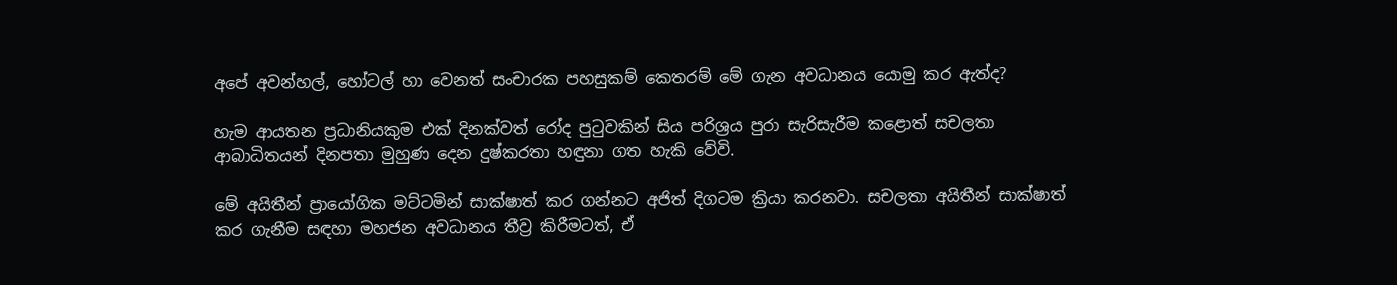අපේ අවන්හල්, හෝටල් හා වෙනත් සංචාරක පහසුකම් කෙතරම් මේ ගැන අවධානය යොමු කර ඇත්ද?

හැම ආයතන ප්‍රධානියකුම එක් දිනක්වත් රෝද පුටුවකින් සිය පරිශ්‍රය පුරා සැරිසැරීම කළොත් සචලතා ආබාධිතයන් දිනපතා මුහුණ දෙන දුෂ්කරතා හඳුනා ගත හැකි වේවි.

මේ අයිතීන් ප්‍රායෝගික මට්ටමින් සාක්ෂාත් කර ගන්නට අජිත් දිගටම ක්‍රියා කරනවා. සචලතා අයිතීන් සාක්ෂාත් කර ගැනීම සඳහා මහජන අවධානය තීව්‍ර කිරීමටත්, ඒ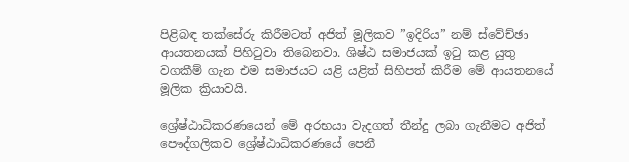පිළිබඳ තක්සේරු කිරීමටත් අජිත් මූලිකව ”ඉදිරිය” නම් ස්වේච්ඡා ආයතනයක් පිහිටුවා තිබෙනවා. ශිෂ්ඨ සමාජයක් ඉටු කළ යුතු වගකීම් ගැන එම සමාජයට යළි යළිත් සිහිපත් කිරීම මේ ආයතනයේ මූලික ක්‍රියාවයි.

ශ්‍රේෂ්ඨාධිකරණයෙන් මේ අරභයා වැදගත් තීන්දු ලබා ගැනීමට අජිත් පෞද්ගලිකව ශ්‍රේෂ්ඨාධිකරණයේ පෙනී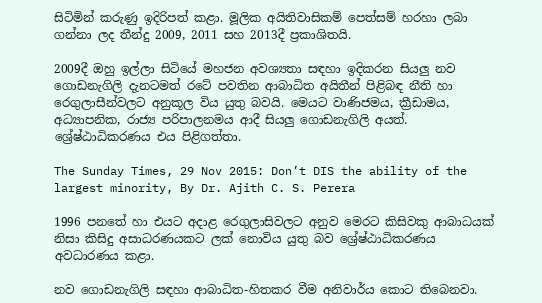සිටිමින් කරුණු ඉදිරිපත් කළා. මූලික අයිතිවාසිකම් පෙත්සම් හරහා ලබා ගන්නා ලද තීන්දු 2009, 2011 සහ 2013දී ප්‍රකාශිතයි.

2009දී ඔහු ඉල්ලා සිටියේ මහජන අවශ්‍යතා සඳහා ඉදිකරන සියලු නව ගොඩනැගිලි දැනටමත් රටේ පවතින ආබාධිත අයිතීන් පිළිබඳ නීති හා රෙගුලාසීන්වලට අනුකූල විය යුතු බවයි. මෙයට වාණිජමය, ක්‍රීඩාමය, අධ්‍යාපනික, රාජ්‍ය පරිපාලනමය ආදී සියලු ගොඩනැගිලි අයත්. ශ්‍රේෂ්ඨාධිකරණය එය පිළිගත්තා.

The Sunday Times, 29 Nov 2015: Don’t DIS the ability of the largest minority, By Dr. Ajith C. S. Perera

1996 පනතේ හා එයට අදාළ රෙගුලාසිවලට අනුව මෙරට කිසිවකු ආබාධයක් නිසා කිසිදු අසාධරණයකට ලක් නොවිය යුතු බව ශ්‍රේෂ්ඨාධිකරණය අවධාරණය කළා.

නව ගොඩනැගිලි සඳහා ආබාධිත-හිතකර වීම අනිවාර්ය කොට තිබෙනවා.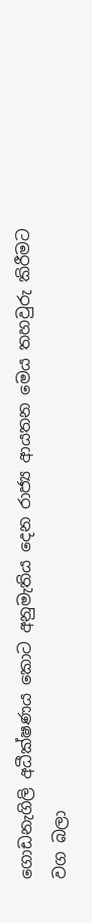ගොඩනැගිලි අධීක්ෂණය කොට අනුමැතිය දෙන රාජ්‍ය ආයතන මෙය තහවුරු කිරීමට වග බලා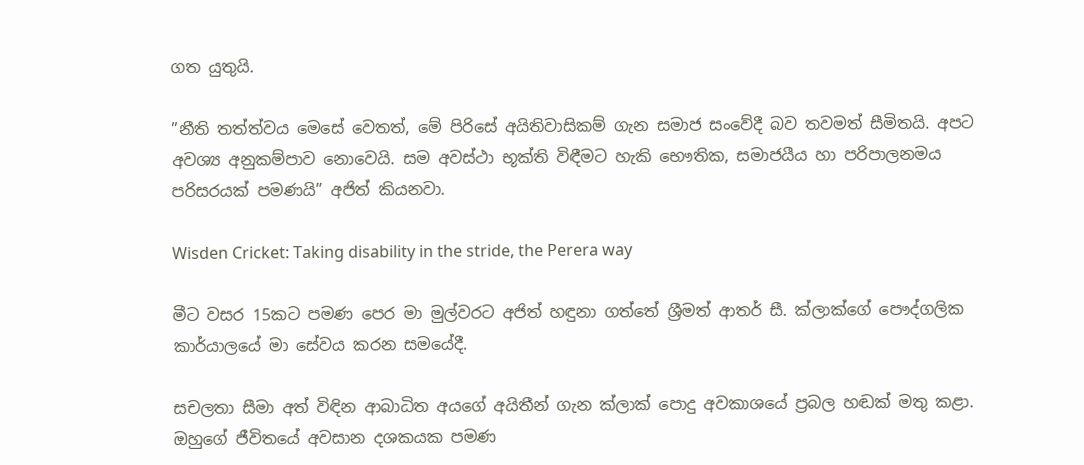ගත යුතුයි.

”නීති තත්ත්වය මෙසේ වෙතත්, මේ පිරිසේ අයිතිවාසිකම් ගැන සමාජ සංවේදී බව තවමත් සීමිතයි. අපට අවශ්‍ය අනුකම්පාව නොවෙයි. සම අවස්ථා භූක්ති විඳීමට හැකි භෞතික, සමාජයීය හා පරිපාලනමය පරිසරයක් පමණයි” අජිත් කියනවා.

Wisden Cricket: Taking disability in the stride, the Perera way

මීට වසර 15කට පමණ පෙර මා මුල්වරට අජිත් හඳුනා ගත්තේ ශ්‍රීමත් ආතර් සී. ක්ලාක්ගේ පෞද්ගලික කාර්යාලයේ මා සේවය කරන සමයේදී.

සචලතා සීමා අත් විඳින ආබාධිත අයගේ අයිතීන් ගැන ක්ලාක් පොදු අවකාශයේ ප්‍රබල හඬක් මතු කළා. ඔහුගේ ජීවිතයේ අවසාන දශකයක පමණ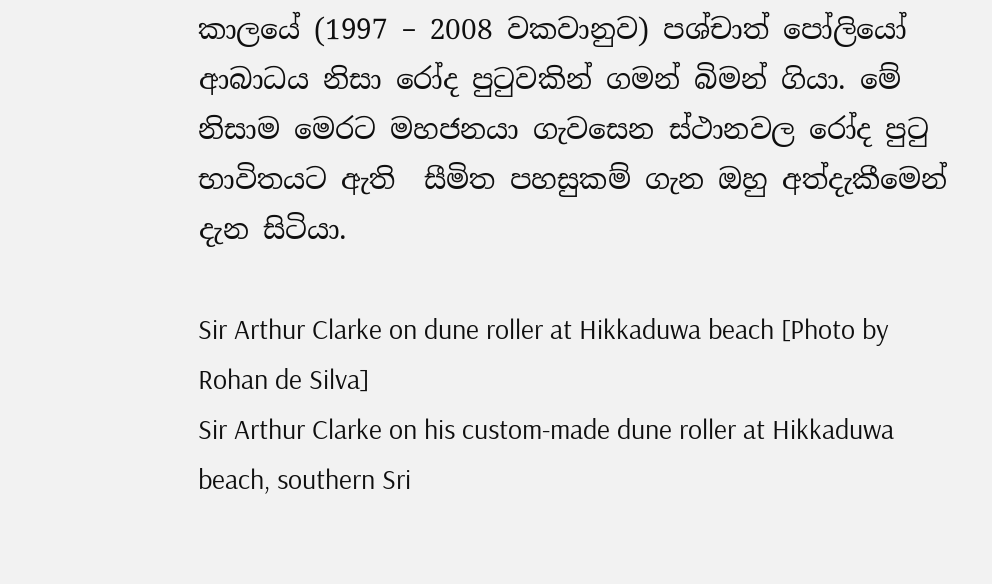කාලයේ (1997 – 2008 වකවානුව) පශ්චාත් පෝලියෝ ආබාධය නිසා රෝද පුටුවකින් ගමන් බිමන් ගියා. මේ නිසාම මෙරට මහජනයා ගැවසෙන ස්ථානවල රෝද පුටු භාවිතයට ඇති  සීමිත පහසුකම් ගැන ඔහු අත්දැකීමෙන් දැන සිටියා.

Sir Arthur Clarke on dune roller at Hikkaduwa beach [Photo by Rohan de Silva]
Sir Arthur Clarke on his custom-made dune roller at Hikkaduwa beach, southern Sri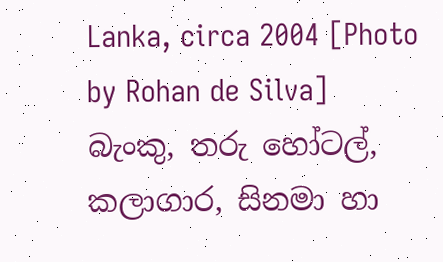Lanka, circa 2004 [Photo by Rohan de Silva]
බැංකු, තරු හෝටල්, කලාගාර, සිනමා හා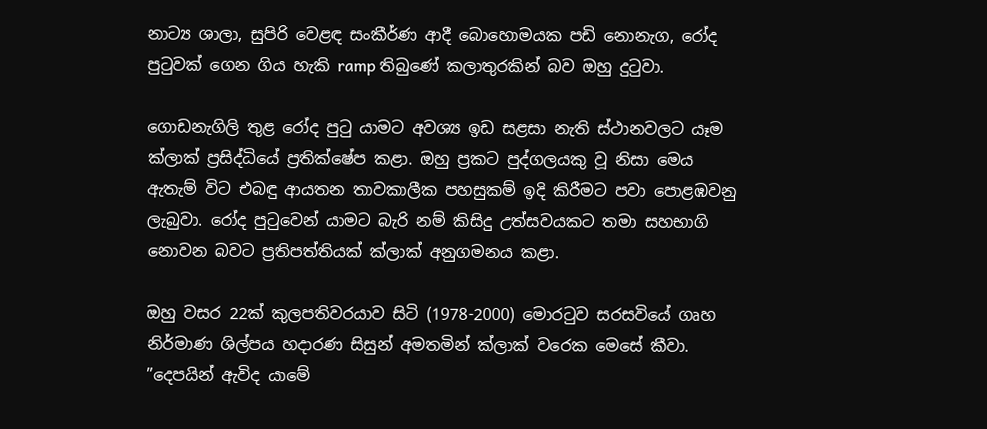නාට්‍ය ශාලා, සුපිරි වෙළඳ සංකීර්ණ ආදී බොහොමයක පඩි නොනැග, රෝද පුටුවක් ගෙන ගිය හැකි ramp තිබුණේ කලාතුරකින් බව ඔහු දුටුවා.

ගොඩනැගිලි තුළ රෝද පුටු යාමට අවශ්‍ය ඉඩ සළසා නැති ස්ථානවලට යෑම ක්ලාක් ප්‍රසිද්ධියේ ප්‍රතික්ෂේප කළා. ඔහු ප්‍රකට පුද්ගලයකු වූ නිසා මෙය ඇතැම් විට එබඳු ආයතන තාවකාලීක පහසුකම් ඉදි කිරීමට පවා පොළඹවනු ලැබුවා. රෝද පුටුවෙන් යාමට බැරි නම් කිසිදු උත්සවයකට තමා සහභාගි නොවන බවට ප්‍රතිපත්තියක් ක්ලාක් අනුගමනය කළා.

ඔහු වසර 22ක් කුලපතිවරයාව සිටි (1978-2000) මොරටුව සරසවියේ ගෘහ නිර්මාණ ශිල්පය හදාරණ සිසුන් අමතමින් ක්ලාක් වරෙක මෙසේ කීවා. ”දෙපයින් ඇවිද යාමේ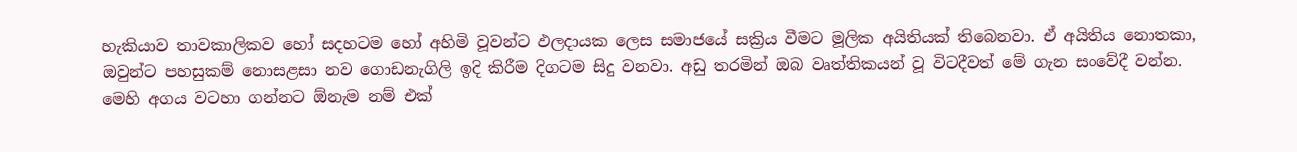හැකියාව තාවකාලිකව හෝ සදහටම හෝ අහිමි වූවන්ට ඵලදායක ලෙස සමාජයේ සක්‍රිය වීමට මූලික අයිතියක් තිබෙනවා. ඒ අයිතිය නොතකා, ඔවුන්ට පහසුකම් නොසළසා නව ගොඩනැගිලි ඉදි කිරීම දිගටම සිදු වනවා. අඩු තරමින් ඔබ වෘත්තිකයන් වූ විටදීවත් මේ ගැන සංවේදී වන්න. මෙහි අගය වටහා ගන්නට ඕනැම නම් එක්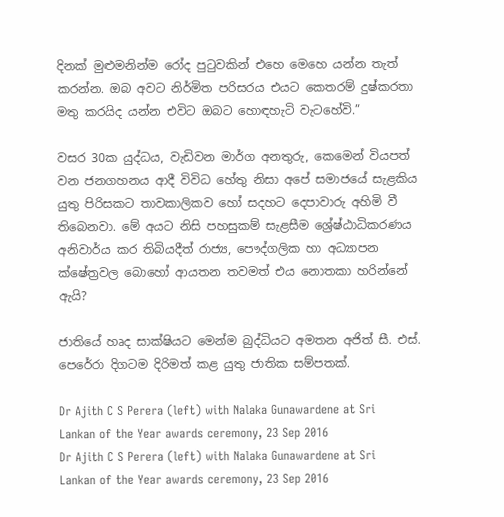දිනක් මුළුමනින්ම රෝද පුටුවකින් එහෙ මෙහෙ යන්න තැත් කරන්න. ඔබ අවට නිර්මිත පරිසරය එයට කෙතරම් දුෂ්කරතා මතු කරයිද යන්න එවිට ඔබට හොඳහැටි වැටහේවි.”

වසර 30ක යුද්ධය, වැඩිවන මාර්ග අනතුරු, කෙමෙන් වියපත් වන ජනගහනය ආදී විවිධ හේතු නිසා අපේ සමාජයේ සැළකිය යුතු පිරිසකට තාවකාලිකව හෝ සදහට දෙපාවාරු අහිමි වී තිබෙනවා. මේ අයට නිසි පහසුකම් සැළසීම ශ්‍රේෂ්ඨාධිකරණය අනිවාර්ය කර තිබියදීත් රාජ්‍ය, පෞද්ගලික හා අධ්‍යාපන ක්ෂේත්‍රවල බොහෝ ආයතන තවමත් එය නොතකා හරින්නේ ඇයි?

ජාතියේ හෘද සාක්ෂියට මෙන්ම බුද්ධියට අමතන අජිත් සී. එස්. පෙරේරා දිගටම දිරිමත් කළ යුතු ජාතික සම්පතක්.

Dr Ajith C S Perera (left) with Nalaka Gunawardene at Sri Lankan of the Year awards ceremony, 23 Sep 2016
Dr Ajith C S Perera (left) with Nalaka Gunawardene at Sri Lankan of the Year awards ceremony, 23 Sep 2016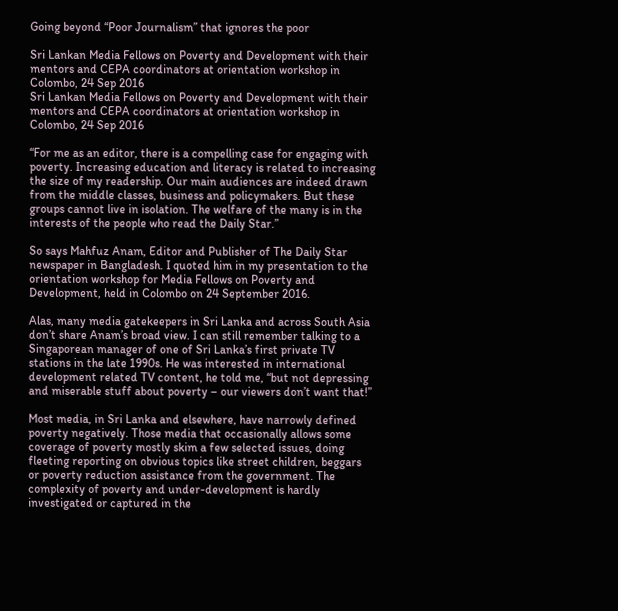Going beyond “Poor Journalism” that ignores the poor

Sri Lankan Media Fellows on Poverty and Development with their mentors and CEPA coordinators at orientation workshop in Colombo, 24 Sep 2016
Sri Lankan Media Fellows on Poverty and Development with their mentors and CEPA coordinators at orientation workshop in Colombo, 24 Sep 2016

“For me as an editor, there is a compelling case for engaging with poverty. Increasing education and literacy is related to increasing the size of my readership. Our main audiences are indeed drawn from the middle classes, business and policymakers. But these groups cannot live in isolation. The welfare of the many is in the interests of the people who read the Daily Star.”

So says Mahfuz Anam, Editor and Publisher of The Daily Star newspaper in Bangladesh. I quoted him in my presentation to the orientation workshop for Media Fellows on Poverty and Development, held in Colombo on 24 September 2016.

Alas, many media gatekeepers in Sri Lanka and across South Asia don’t share Anam’s broad view. I can still remember talking to a Singaporean manager of one of Sri Lanka’s first private TV stations in the late 1990s. He was interested in international development related TV content, he told me, “but not depressing and miserable stuff about poverty – our viewers don’t want that!”

Most media, in Sri Lanka and elsewhere, have narrowly defined poverty negatively. Those media that occasionally allows some coverage of poverty mostly skim a few selected issues, doing fleeting reporting on obvious topics like street children, beggars or poverty reduction assistance from the government. The complexity of poverty and under-development is hardly investigated or captured in the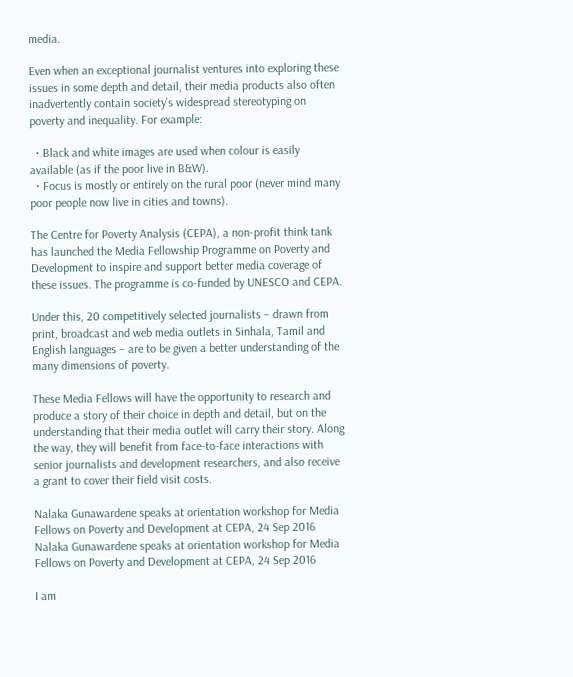media.

Even when an exceptional journalist ventures into exploring these issues in some depth and detail, their media products also often inadvertently contain society’s widespread stereotyping on poverty and inequality. For example:

  • Black and white images are used when colour is easily available (as if the poor live in B&W).
  • Focus is mostly or entirely on the rural poor (never mind many poor people now live in cities and towns).

The Centre for Poverty Analysis (CEPA), a non-profit think tank has launched the Media Fellowship Programme on Poverty and Development to inspire and support better media coverage of these issues. The programme is co-funded by UNESCO and CEPA.

Under this, 20 competitively selected journalists – drawn from print, broadcast and web media outlets in Sinhala, Tamil and English languages – are to be given a better understanding of the many dimensions of poverty.

These Media Fellows will have the opportunity to research and produce a story of their choice in depth and detail, but on the understanding that their media outlet will carry their story. Along the way, they will benefit from face-to-face interactions with senior journalists and development researchers, and also receive a grant to cover their field visit costs.

Nalaka Gunawardene speaks at orientation workshop for Media Fellows on Poverty and Development at CEPA, 24 Sep 2016
Nalaka Gunawardene speaks at orientation workshop for Media Fellows on Poverty and Development at CEPA, 24 Sep 2016

I am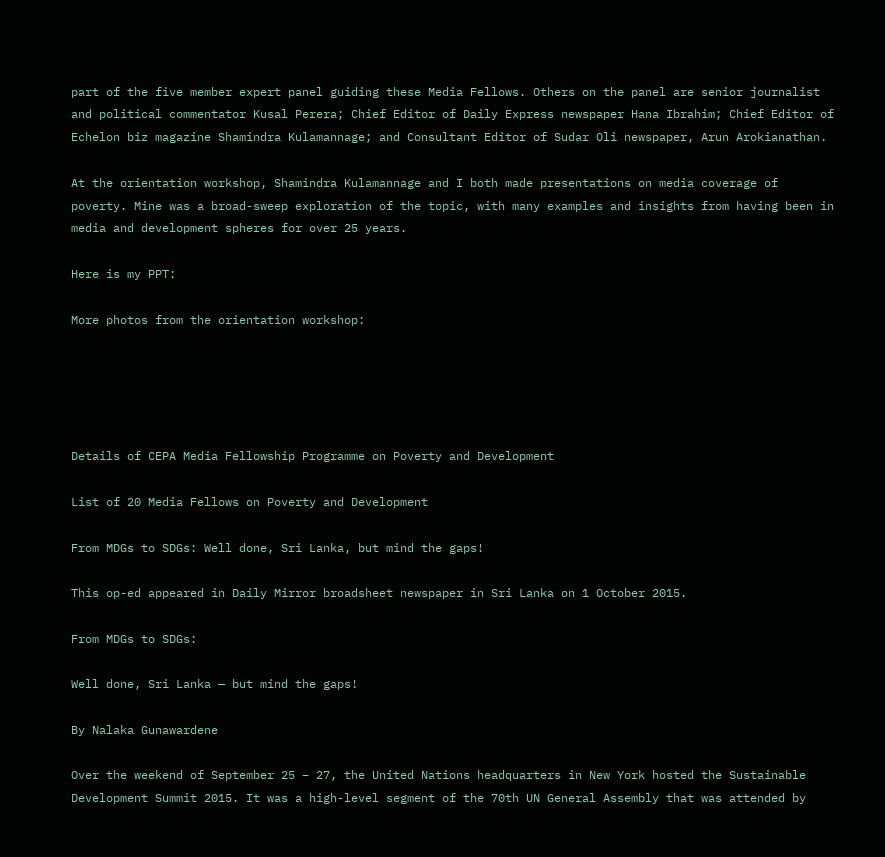part of the five member expert panel guiding these Media Fellows. Others on the panel are senior journalist and political commentator Kusal Perera; Chief Editor of Daily Express newspaper Hana Ibrahim; Chief Editor of Echelon biz magazine Shamindra Kulamannage; and Consultant Editor of Sudar Oli newspaper, Arun Arokianathan.

At the orientation workshop, Shamindra Kulamannage and I both made presentations on media coverage of poverty. Mine was a broad-sweep exploration of the topic, with many examples and insights from having been in media and development spheres for over 25 years.

Here is my PPT:

More photos from the orientation workshop:





Details of CEPA Media Fellowship Programme on Poverty and Development

List of 20 Media Fellows on Poverty and Development

From MDGs to SDGs: Well done, Sri Lanka, but mind the gaps!

This op-ed appeared in Daily Mirror broadsheet newspaper in Sri Lanka on 1 October 2015.

From MDGs to SDGs:

Well done, Sri Lanka — but mind the gaps!

By Nalaka Gunawardene

Over the weekend of September 25 – 27, the United Nations headquarters in New York hosted the Sustainable Development Summit 2015. It was a high-level segment of the 70th UN General Assembly that was attended by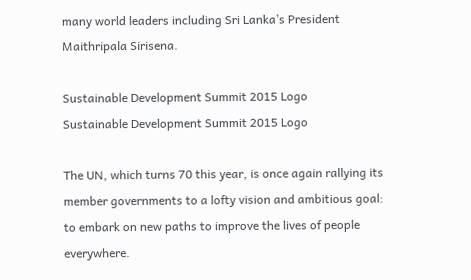many world leaders including Sri Lanka’s President Maithripala Sirisena.

Sustainable Development Summit 2015 Logo
Sustainable Development Summit 2015 Logo

The UN, which turns 70 this year, is once again rallying its member governments to a lofty vision and ambitious goal: to embark on new paths to improve the lives of people everywhere.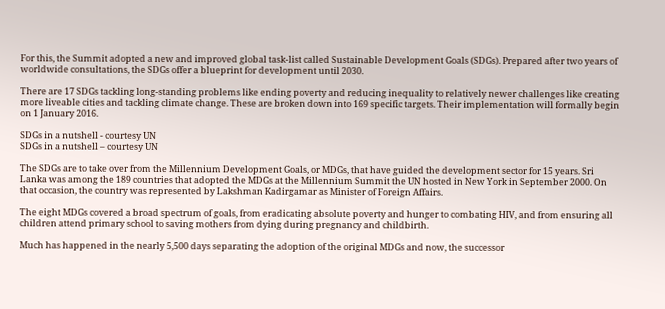For this, the Summit adopted a new and improved global task-list called Sustainable Development Goals (SDGs). Prepared after two years of worldwide consultations, the SDGs offer a blueprint for development until 2030.

There are 17 SDGs tackling long-standing problems like ending poverty and reducing inequality to relatively newer challenges like creating more liveable cities and tackling climate change. These are broken down into 169 specific targets. Their implementation will formally begin on 1 January 2016.

SDGs in a nutshell - courtesy UN
SDGs in a nutshell – courtesy UN

The SDGs are to take over from the Millennium Development Goals, or MDGs, that have guided the development sector for 15 years. Sri Lanka was among the 189 countries that adopted the MDGs at the Millennium Summit the UN hosted in New York in September 2000. On that occasion, the country was represented by Lakshman Kadirgamar as Minister of Foreign Affairs.

The eight MDGs covered a broad spectrum of goals, from eradicating absolute poverty and hunger to combating HIV, and from ensuring all children attend primary school to saving mothers from dying during pregnancy and childbirth.

Much has happened in the nearly 5,500 days separating the adoption of the original MDGs and now, the successor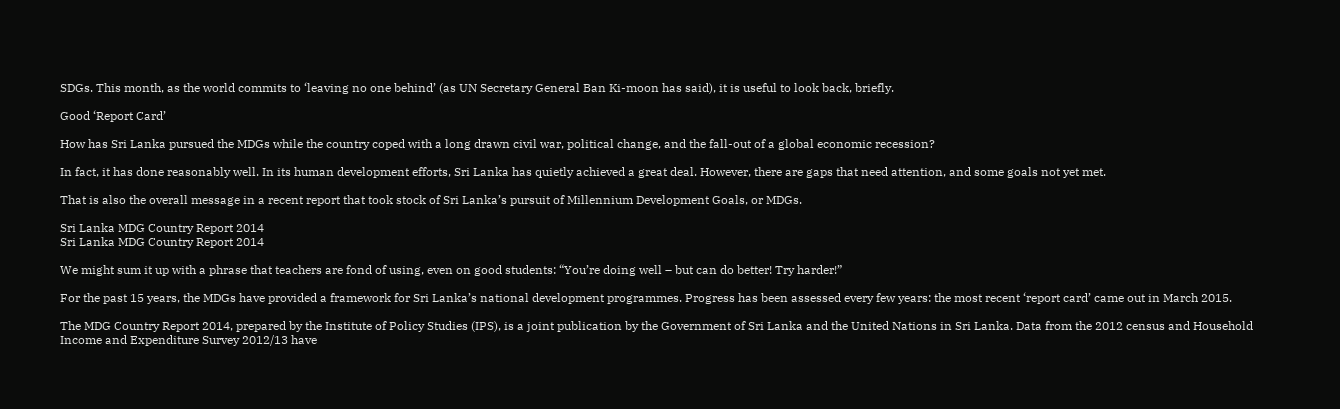SDGs. This month, as the world commits to ‘leaving no one behind’ (as UN Secretary General Ban Ki-moon has said), it is useful to look back, briefly.

Good ‘Report Card’

How has Sri Lanka pursued the MDGs while the country coped with a long drawn civil war, political change, and the fall-out of a global economic recession?

In fact, it has done reasonably well. In its human development efforts, Sri Lanka has quietly achieved a great deal. However, there are gaps that need attention, and some goals not yet met.

That is also the overall message in a recent report that took stock of Sri Lanka’s pursuit of Millennium Development Goals, or MDGs.

Sri Lanka MDG Country Report 2014
Sri Lanka MDG Country Report 2014

We might sum it up with a phrase that teachers are fond of using, even on good students: “You’re doing well – but can do better! Try harder!”

For the past 15 years, the MDGs have provided a framework for Sri Lanka’s national development programmes. Progress has been assessed every few years: the most recent ‘report card’ came out in March 2015.

The MDG Country Report 2014, prepared by the Institute of Policy Studies (IPS), is a joint publication by the Government of Sri Lanka and the United Nations in Sri Lanka. Data from the 2012 census and Household Income and Expenditure Survey 2012/13 have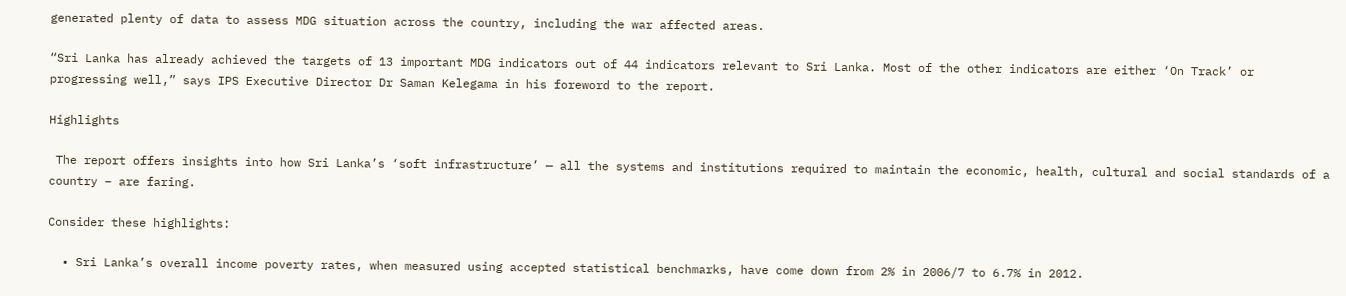generated plenty of data to assess MDG situation across the country, including the war affected areas.

“Sri Lanka has already achieved the targets of 13 important MDG indicators out of 44 indicators relevant to Sri Lanka. Most of the other indicators are either ‘On Track’ or progressing well,” says IPS Executive Director Dr Saman Kelegama in his foreword to the report.

Highlights

 The report offers insights into how Sri Lanka’s ‘soft infrastructure’ — all the systems and institutions required to maintain the economic, health, cultural and social standards of a country – are faring.

Consider these highlights:

  • Sri Lanka’s overall income poverty rates, when measured using accepted statistical benchmarks, have come down from 2% in 2006/7 to 6.7% in 2012.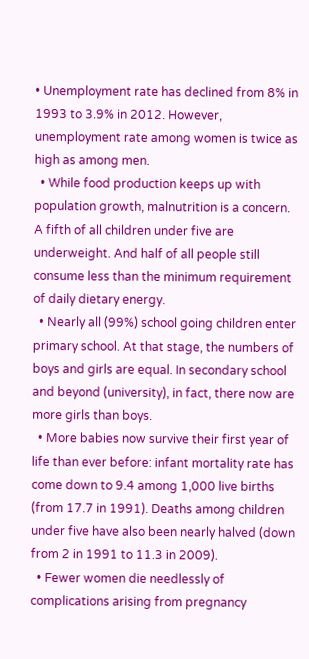• Unemployment rate has declined from 8% in 1993 to 3.9% in 2012. However, unemployment rate among women is twice as high as among men.
  • While food production keeps up with population growth, malnutrition is a concern. A fifth of all children under five are underweight. And half of all people still consume less than the minimum requirement of daily dietary energy.
  • Nearly all (99%) school going children enter primary school. At that stage, the numbers of boys and girls are equal. In secondary school and beyond (university), in fact, there now are more girls than boys.
  • More babies now survive their first year of life than ever before: infant mortality rate has come down to 9.4 among 1,000 live births (from 17.7 in 1991). Deaths among children under five have also been nearly halved (down from 2 in 1991 to 11.3 in 2009).
  • Fewer women die needlessly of complications arising from pregnancy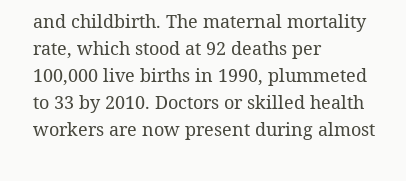and childbirth. The maternal mortality rate, which stood at 92 deaths per 100,000 live births in 1990, plummeted to 33 by 2010. Doctors or skilled health workers are now present during almost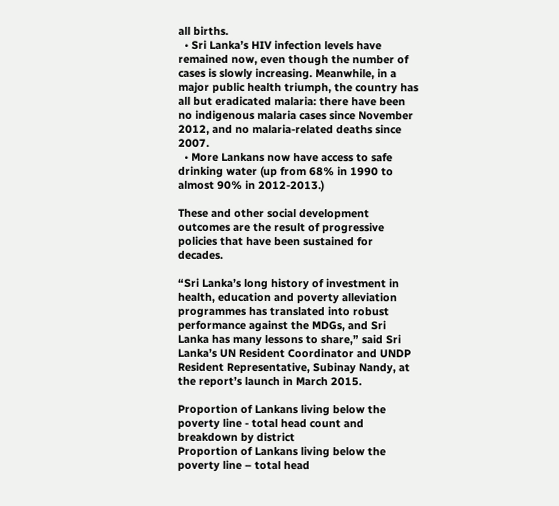all births.
  • Sri Lanka’s HIV infection levels have remained now, even though the number of cases is slowly increasing. Meanwhile, in a major public health triumph, the country has all but eradicated malaria: there have been no indigenous malaria cases since November 2012, and no malaria-related deaths since 2007.
  • More Lankans now have access to safe drinking water (up from 68% in 1990 to almost 90% in 2012-2013.)

These and other social development outcomes are the result of progressive policies that have been sustained for decades.

“Sri Lanka’s long history of investment in health, education and poverty alleviation programmes has translated into robust performance against the MDGs, and Sri Lanka has many lessons to share,” said Sri Lanka’s UN Resident Coordinator and UNDP Resident Representative, Subinay Nandy, at the report’s launch in March 2015.

Proportion of Lankans living below the poverty line - total head count and breakdown by district
Proportion of Lankans living below the poverty line – total head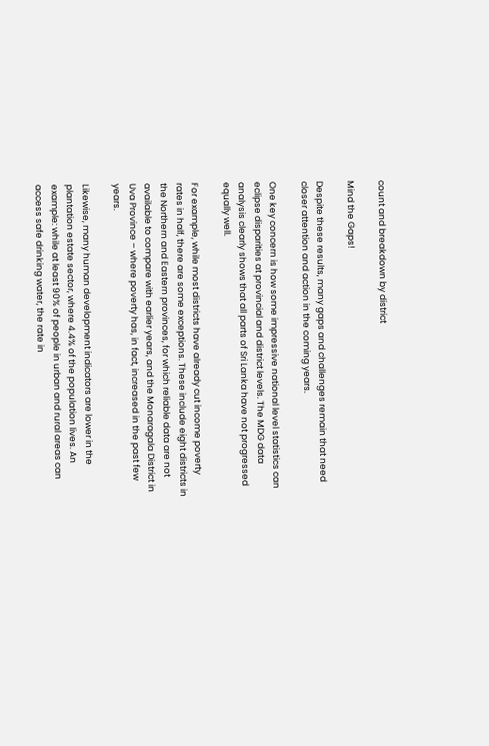count and breakdown by district

Mind the Gaps!

Despite these results, many gaps and challenges remain that need closer attention and action in the coming years.

One key concern is how some impressive national level statistics can eclipse disparities at provincial and district levels. The MDG data analysis clearly shows that all parts of Sri Lanka have not progressed equally well.

For example, while most districts have already cut income poverty rates in half, there are some exceptions. These include eight districts in the Northern and Eastern provinces, for which reliable data are not available to compare with earlier years, and the Monaragala District in Uva Province – where poverty has, in fact, increased in the past few years.

Likewise, many human development indicators are lower in the plantation estate sector, where 4.4% of the population lives. An example: while at least 90% of people in urban and rural areas can access safe drinking water, the rate in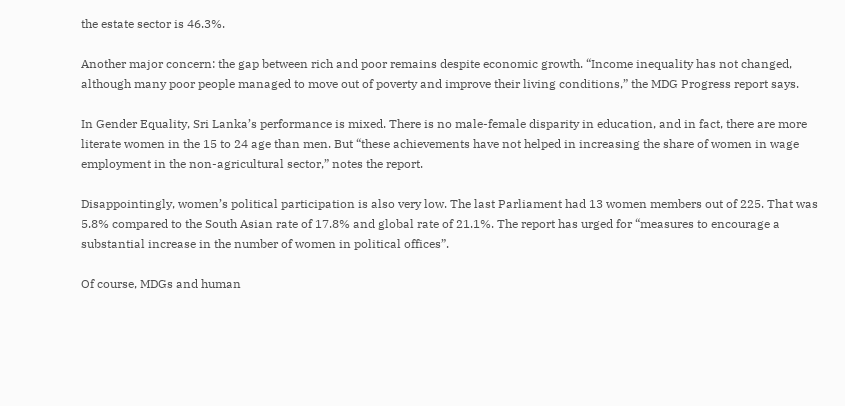the estate sector is 46.3%.

Another major concern: the gap between rich and poor remains despite economic growth. “Income inequality has not changed, although many poor people managed to move out of poverty and improve their living conditions,” the MDG Progress report says.

In Gender Equality, Sri Lanka’s performance is mixed. There is no male-female disparity in education, and in fact, there are more literate women in the 15 to 24 age than men. But “these achievements have not helped in increasing the share of women in wage employment in the non-agricultural sector,” notes the report.

Disappointingly, women’s political participation is also very low. The last Parliament had 13 women members out of 225. That was 5.8% compared to the South Asian rate of 17.8% and global rate of 21.1%. The report has urged for “measures to encourage a substantial increase in the number of women in political offices”.

Of course, MDGs and human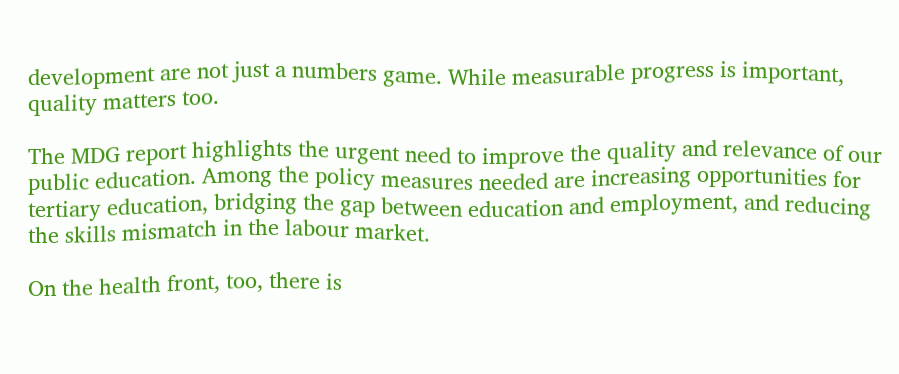development are not just a numbers game. While measurable progress is important, quality matters too.

The MDG report highlights the urgent need to improve the quality and relevance of our public education. Among the policy measures needed are increasing opportunities for tertiary education, bridging the gap between education and employment, and reducing the skills mismatch in the labour market.

On the health front, too, there is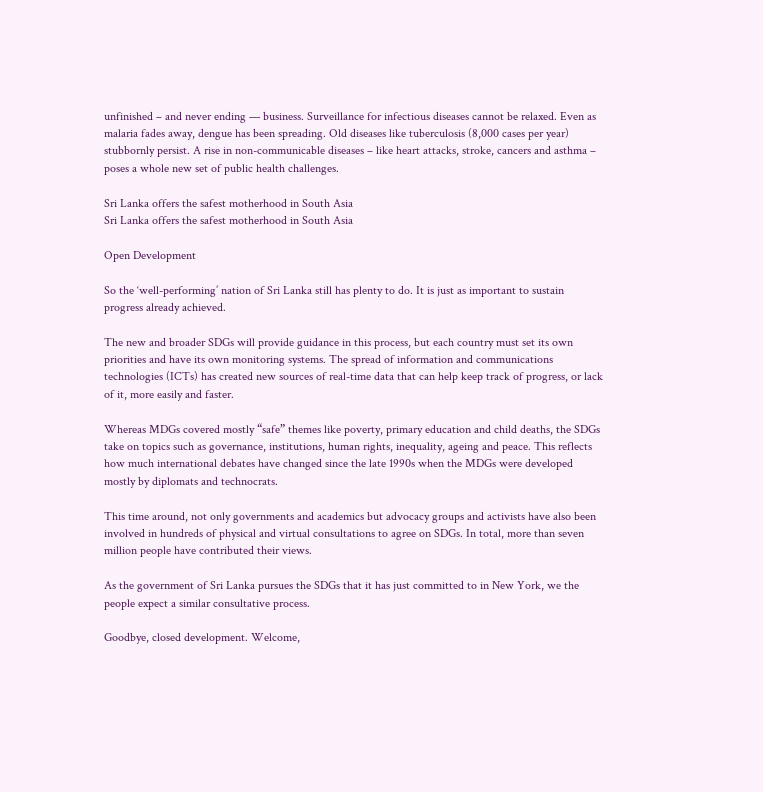unfinished – and never ending — business. Surveillance for infectious diseases cannot be relaxed. Even as malaria fades away, dengue has been spreading. Old diseases like tuberculosis (8,000 cases per year) stubbornly persist. A rise in non-communicable diseases – like heart attacks, stroke, cancers and asthma – poses a whole new set of public health challenges.

Sri Lanka offers the safest motherhood in South Asia
Sri Lanka offers the safest motherhood in South Asia

Open Development

So the ‘well-performing’ nation of Sri Lanka still has plenty to do. It is just as important to sustain progress already achieved.

The new and broader SDGs will provide guidance in this process, but each country must set its own priorities and have its own monitoring systems. The spread of information and communications technologies (ICTs) has created new sources of real-time data that can help keep track of progress, or lack of it, more easily and faster.

Whereas MDGs covered mostly “safe” themes like poverty, primary education and child deaths, the SDGs take on topics such as governance, institutions, human rights, inequality, ageing and peace. This reflects how much international debates have changed since the late 1990s when the MDGs were developed mostly by diplomats and technocrats.

This time around, not only governments and academics but advocacy groups and activists have also been involved in hundreds of physical and virtual consultations to agree on SDGs. In total, more than seven million people have contributed their views.

As the government of Sri Lanka pursues the SDGs that it has just committed to in New York, we the people expect a similar consultative process.

Goodbye, closed development. Welcome,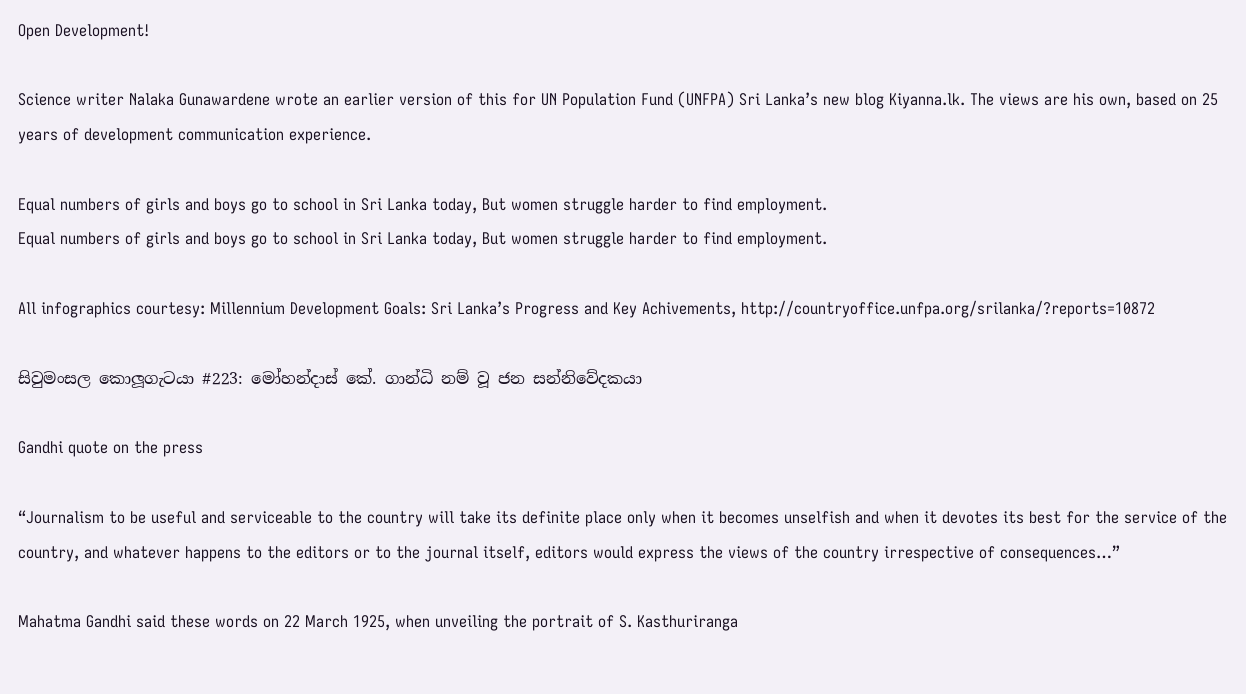Open Development!

Science writer Nalaka Gunawardene wrote an earlier version of this for UN Population Fund (UNFPA) Sri Lanka’s new blog Kiyanna.lk. The views are his own, based on 25 years of development communication experience.

Equal numbers of girls and boys go to school in Sri Lanka today, But women struggle harder to find employment.
Equal numbers of girls and boys go to school in Sri Lanka today, But women struggle harder to find employment.

All infographics courtesy: Millennium Development Goals: Sri Lanka’s Progress and Key Achivements, http://countryoffice.unfpa.org/srilanka/?reports=10872

සිවුමංසල කොලූගැටයා #223: මෝහන්දාස් කේ. ගාන්ධි නම් වූ ජන සන්නිවේදකයා

Gandhi quote on the press

“Journalism to be useful and serviceable to the country will take its definite place only when it becomes unselfish and when it devotes its best for the service of the country, and whatever happens to the editors or to the journal itself, editors would express the views of the country irrespective of consequences…”

Mahatma Gandhi said these words on 22 March 1925, when unveiling the portrait of S. Kasthuriranga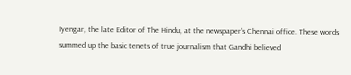Iyengar, the late Editor of The Hindu, at the newspaper’s Chennai office. These words summed up the basic tenets of true journalism that Gandhi believed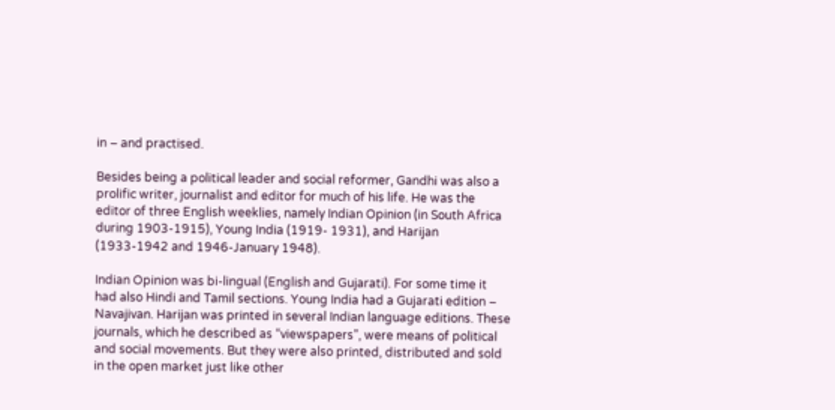in – and practised.

Besides being a political leader and social reformer, Gandhi was also a prolific writer, journalist and editor for much of his life. He was the editor of three English weeklies, namely Indian Opinion (in South Africa during 1903-1915), Young India (1919- 1931), and Harijan (1933-1942 and 1946-January 1948).

Indian Opinion was bi-lingual (English and Gujarati). For some time it had also Hindi and Tamil sections. Young India had a Gujarati edition – Navajivan. Harijan was printed in several Indian language editions. These journals, which he described as “viewspapers”, were means of political and social movements. But they were also printed, distributed and sold in the open market just like other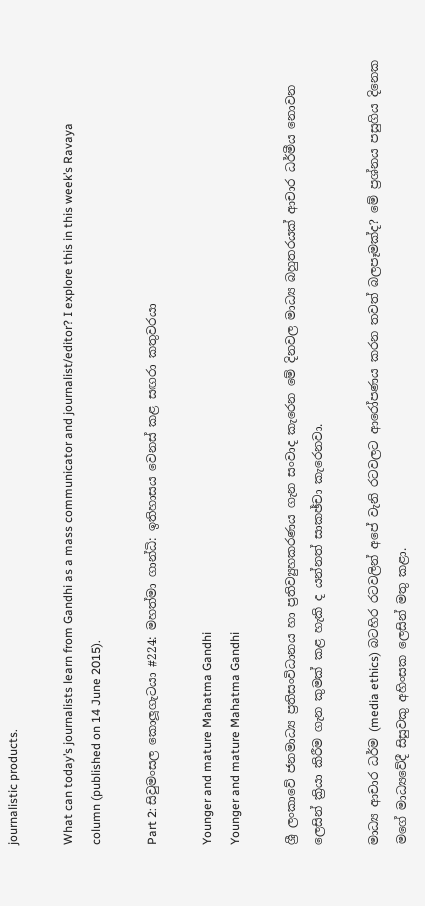journalistic products.

What can today’s journalists learn from Gandhi as a mass communicator and journalist/editor? I explore this in this week’s Ravaya column (published on 14 June 2015).

Part 2: සිවුමංසල කොලූගැටයා #224: මහත්මා ගාන්ධි: ඉතිහාසය වෙනස් කළ සඟරා කතුවරයා

Younger and mature Mahatma Gandhi
Younger and mature Mahatma Gandhi

ශ්‍රී ලංකාවේ ජනමාධ්‍ය ප්‍රතිසංවිධානය හා ප්‍රතිව්‍යුහකරණය ගැන සංවාද කැරෙන මේ දිනවල මාධ්‍ය බහුතරයක් ආචාර ධර්මීය නොවන ලෙසින් ක්‍රියා කිරීම ගැන කුමක් කළ හැකි ද යන්නත් සාකඡ්චා කැරෙනවා.

මාධ්‍ය ආචාර ධර්ම (media ethics) බටහිර රටවලින් අපේ වැනි රටවලට ආරෝපණය කරන තවත් බලපෑමක්ද? මේ ප්‍රශ්නය පසුගිය දිනෙක මගේ මාධ්‍යවේදී සිසුවකු අහිංසක ලෙසින් මතු කළා.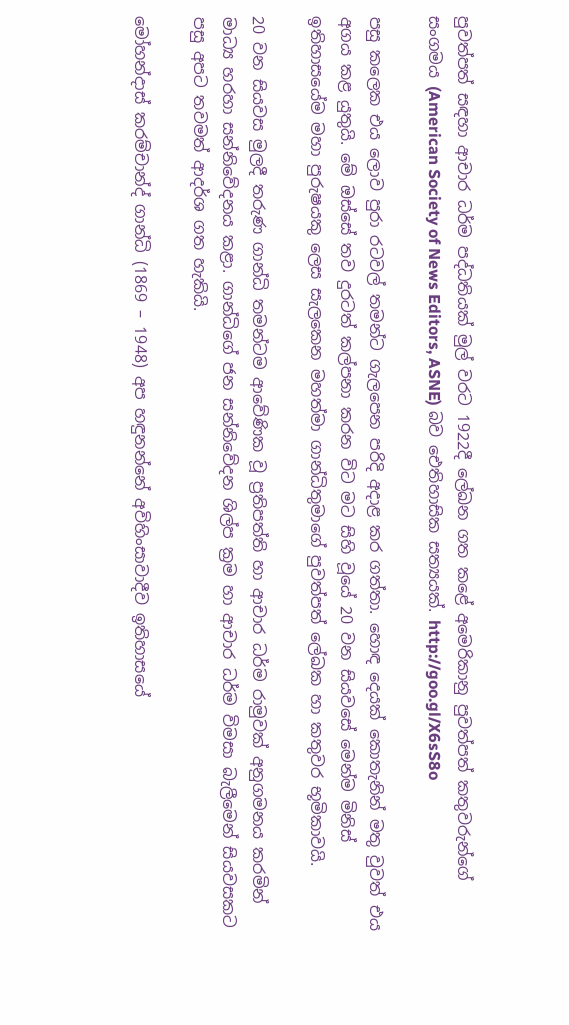පුවත්පත් සඳහා ආචාර ධර්ම පද්ධතියක් මුල් වරට 1922දී ලේඛන ගත කළේ අමෙරිකානු පුවත්පත් කතුවරුන්ගේ සංගමය (American Society of News Editors, ASNE) බව ඓතිහාසික සත්‍යයක්. http://goo.gl/X6sS8o

පසු කලෙක එය ලොව පුරා රටවල් තමන්ට ගැලපෙන පරිදි අදාළ කර ගත්තා. හොඳ දෙයක් කොතැනින් මතු වුවත් එය අගය කළ යුතුයි. මේ ඔස්සේ තව දුරටත් කල්පනා කරන විට මට සිහි වූයේ 20 වන සියවසේ මෙන්ම මිනිස් ඉතිහාසයේම මහා පුරුෂයකු ලෙස සැලකෙන මහත්මා ගාන්ධිතුමාගේ පුවත්පත් ලේඛක හා කතුවර භූමිකාවයි.

20 වන සියවස මුලදී තරුණ ගාන්ධි තමන්ටම ආවේණික වූ ප්‍රතිපත්ති හා ආචාර ධර්ම රාමුවක් අනුගමනය කරමින් මාධ්‍ය හරහා සන්නිවේදනය කළා. ගාන්ධිගේ ජන සන්නිවේදන ශිල්ප ක්‍රම හා ආචාර ධර්ම විමසා බැලීමෙන් සියවසකට පසු අපට තවමත් ආදර්ශ ගත හැකියි.

මෝහන්දාස් කරම්චාන්ද් ගාන්ධි (1869 – 1948) අප හඳුනන්නේ අවිහිංසාවාදීව ඉතිහාසයේ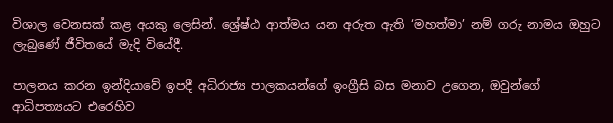විශාල වෙනසක් කළ අයකු ලෙසින්. ශ්‍රේෂ්ඨ ආත්මය යන අරුත ඇති ‘මහත්මා’ නම් ගරු නාමය ඔහුට ලැබුණේ ජීවිතයේ මැදි වියේදී.

පාලනය කරන ඉන්දියාවේ ඉපදී අධිරාජ්‍ය පාලකයන්ගේ ඉංග්‍රීසි බස මනාව උගෙන, ඔවුන්ගේ ආධිපත්‍යයට එරෙහිව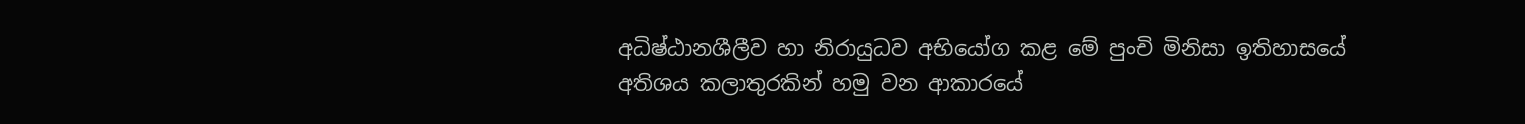අධිෂ්ඨානශීලීව හා නිරායුධව අභියෝග කළ මේ පුංචි මිනිසා ඉතිහාසයේ අතිශය කලාතුරකින් හමු වන ආකාරයේ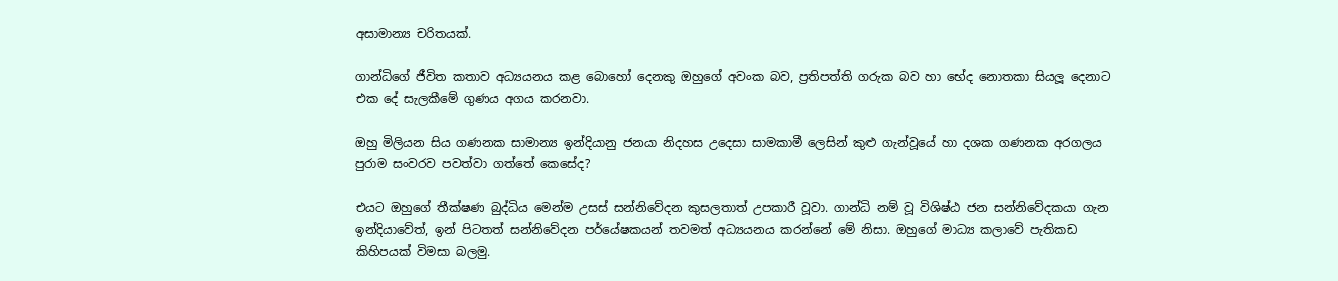අසාමාන්‍ය චරිතයක්.

ගාන්ධිගේ ජීවිත කතාව අධ්‍යයනය කළ බොහෝ දෙනකු ඔහුගේ අවංක බව, ප්‍රතිපත්ති ගරුක බව හා භේද නොතකා සියලූ දෙනාට එක දේ සැලකීමේ ගුණය අගය කරනවා.

ඔහු මිලියන සිය ගණනක සාමාන්‍ය ඉන්දියානු ජනයා නිදහස උදෙසා සාමකාමී ලෙසින් කුළු ගැන්වූයේ හා දශක ගණනක අරගලය පුරාම සංවරව පවත්වා ගත්තේ කෙසේද?

එයට ඔහුගේ තීක්ෂණ බුද්ධිය මෙන්ම උසස් සන්නිවේදන කුසලතාත් උපකාරී වූවා. ගාන්ධි නම් වූ විශිෂ්ඨ ජන සන්නිවේදකයා ගැන ඉන්දියාවේත්, ඉන් පිටතත් සන්නිවේදන පර්යේෂකයන් තවමත් අධ්‍යයනය කරන්නේ මේ නිසා. ඔහුගේ මාධ්‍ය කලාවේ පැතිකඩ කිහිපයක් විමසා බලමු.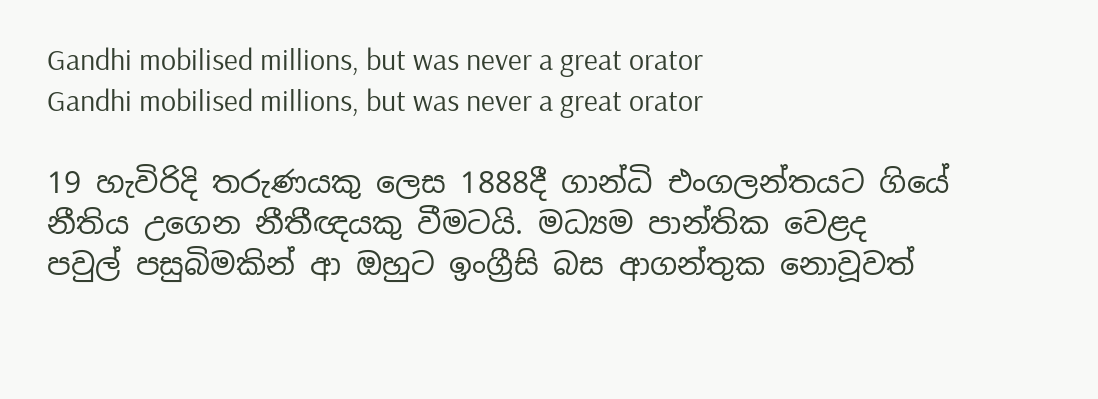Gandhi mobilised millions, but was never a great orator
Gandhi mobilised millions, but was never a great orator

19 හැවිරිදි තරුණයකු ලෙස 1888දී ගාන්ධි එංගලන්තයට ගියේ නීතිය උගෙන නීතීඥයකු වීමටයි. මධ්‍යම පාන්තික වෙළද පවුල් පසුබිමකින් ආ ඔහුට ඉංග්‍රීසි බස ආගන්තුක නොවූවත්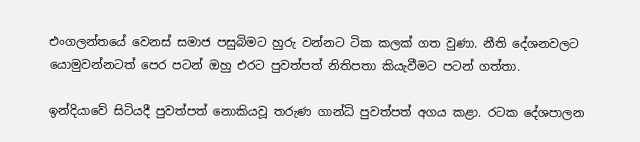එංගලන්තයේ වෙනස් සමාජ පසුබිමට හුරු වන්නට ටික කලක් ගත වුණා. නීති දේශනවලට යොමුවන්නටත් පෙර පටන් ඔහු එරට පුවත්පත් නිතිපතා කියැවීමට පටන් ගත්තා.

ඉන්දියාවේ සිටියදී පුවත්පත් නොකියවූ තරුණ ගාන්ධි පුවත්පත් අගය කළා. රටක දේශපාලන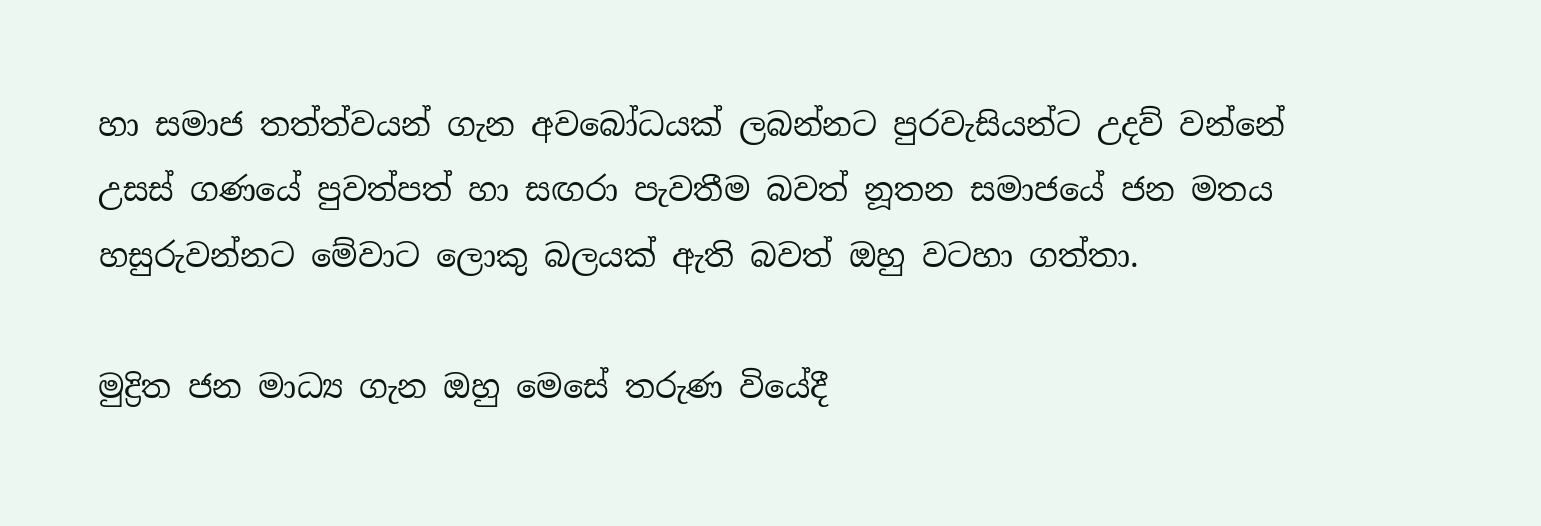හා සමාජ තත්ත්වයන් ගැන අවබෝධයක් ලබන්නට පුරවැසියන්ට උදව් වන්නේ උසස් ගණයේ පුවත්පත් හා සඟරා පැවතීම බවත් නූතන සමාජයේ ජන මතය හසුරුවන්නට මේවාට ලොකු බලයක් ඇති බවත් ඔහු වටහා ගත්තා.

මුද්‍රිත ජන මාධ්‍ය ගැන ඔහු මෙසේ තරුණ වියේදී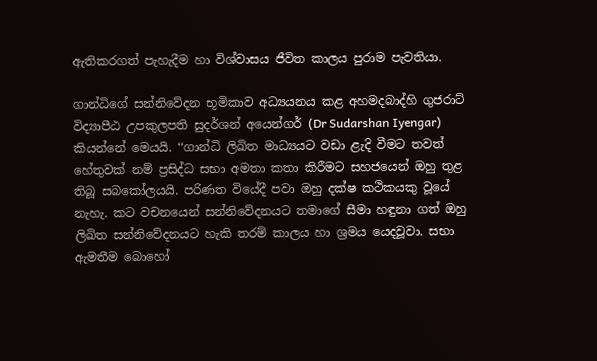ඇතිකරගත් පැහැදීම හා විශ්වාසය ජීවිත කාලය පුරාම පැවතියා.

ගාන්ධිගේ සන්නිවේදන භූමිකාව අධ්‍යයනය කළ අහමදබාද්හි ගුජරාට් විද්‍යාපීඨ උපකුලපති සුදර්ශන් අයෙන්ගර් (Dr Sudarshan Iyengar) කියන්නේ මෙයයි. ‘‘ගාන්ධි ලිඛිත මාධ්‍යයට වඩා ළැදි වීමට තවත් හේතුවක් නම් ප්‍රසිද්ධ සභා අමතා කතා කිරීමට සහජයෙන් ඔහු තුළ තිබූ සබකෝලයයි. පරිණත වියේදී පවා ඔහු දක්ෂ කථිකයකු වූයේ නැහැ. කට වචනයෙන් සන්නිවේදනයට තමාගේ සීමා හඳුනා ගත් ඔහු ලිඛිත සන්නිවේදනයට හැකි තරම් කාලය හා ශ්‍රමය යෙදවූවා. සභා ඇමතීම බොහෝ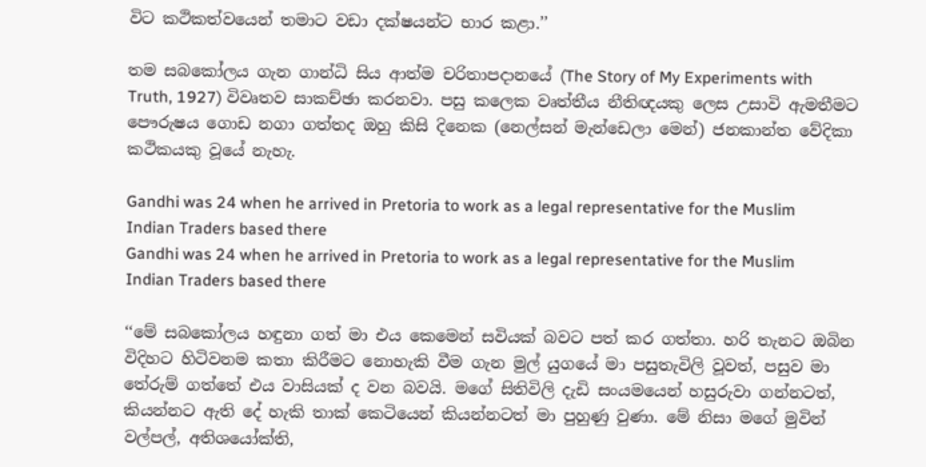විට කථිකත්වයෙන් තමාට වඩා දක්ෂයන්ට භාර කළා.’’

තම සබකෝලය ගැන ගාන්ධි සිය ආත්ම චරිතාපදානයේ (The Story of My Experiments with Truth, 1927) විවෘතව සාකච්ඡා කරනවා. පසු කලෙක වෘත්තීය නීතිඥයකු ලෙස උසාවි ඇමතීමට පෞරුෂය ගොඩ නගා ගත්තද ඔහු කිසි දිනෙක (නෙල්සන් මැන්ඩෙලා මෙන්) ජනකාන්ත වේදිකා කථිකයකු වූයේ නැහැ.

Gandhi was 24 when he arrived in Pretoria to work as a legal representative for the Muslim Indian Traders based there
Gandhi was 24 when he arrived in Pretoria to work as a legal representative for the Muslim Indian Traders based there

‘‘මේ සබකෝලය හඳුනා ගත් මා එය කෙමෙන් සවියක් බවට පත් කර ගත්තා. හරි තැනට ඔබින විදිහට හිටිවනම කතා කිරීමට නොහැකි වීම ගැන මුල් යුගයේ මා පසුතැවිලි වූවත්, පසුව මා තේරුම් ගත්තේ එය වාසියක් ද වන බවයි. මගේ සිතිවිලි දැඩි සංයමයෙන් හසුරුවා ගන්නටත්, කියන්නට ඇති දේ හැකි තාක් කෙටියෙන් කියන්නටත් මා පුහුණු වුණා. මේ නිසා මගේ මුවින් වල්පල්, අතිශයෝක්ති,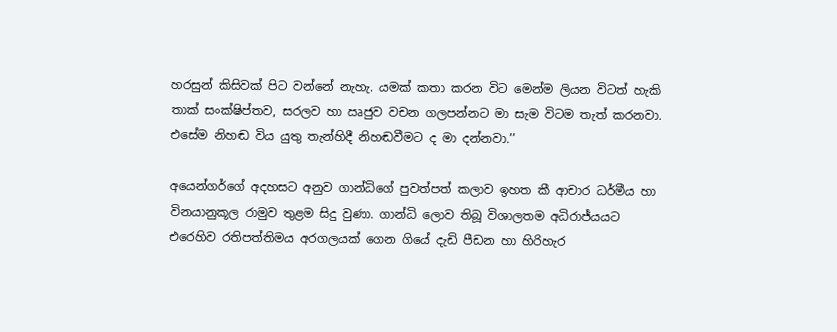හරසුන් කිසිවක් පිට වන්නේ නැහැ. යමක් කතා කරන විට මෙන්ම ලියන විටත් හැකි තාක් සංක්ෂිප්තව, සරලව හා ඍජුව වචන ගලපන්නට මා සැම විටම තැත් කරනවා. එසේම නිහඬ විය යුතු තැන්හිදී නිහඬවීමට ද මා දන්නවා.’’

අයෙන්ගර්ගේ අදහසට අනුව ගාන්ධිගේ පුවත්පත් කලාව ඉහත කී ආචාර ධර්මීය හා විනයානුකූල රාමුව තුළම සිදු වුණා. ගාන්ධි ලොව තිබූ විශාලතම අධිරාජ්යයට එරෙහිව රතිපත්තිමය අරගලයක් ගෙන ගියේ දැඩි පීඩන හා හිරිහැර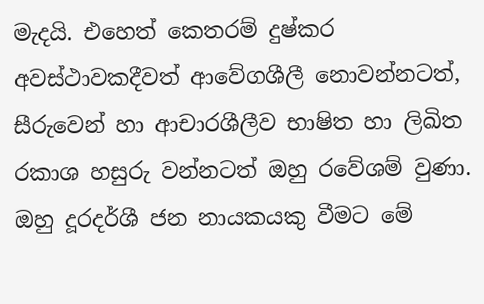මැදයි. එහෙත් කෙතරම් දුෂ්කර අවස්ථාවකදීවත් ආවේගශීලී නොවන්නටත්, සීරුවෙන් හා ආචාරශීලීව භාෂිත හා ලිඛිත රකාශ හසුරු වන්නටත් ඔහු රවේශම් වුණා. ඔහු දූරදර්ශී ජන නායකයකු වීමට මේ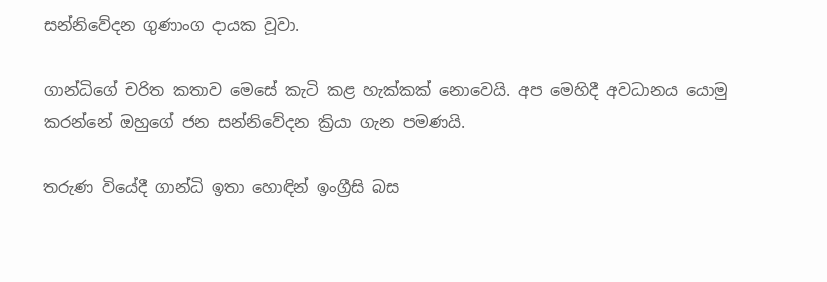සන්නිවේදන ගුණාංග දායක වූවා.

ගාන්ධිගේ චරිත කතාව මෙසේ කැටි කළ හැක්කක් නොවෙයි. අප මෙහිදී අවධානය යොමු කරන්නේ ඔහුගේ ජන සන්නිවේදන ක්‍රියා ගැන පමණයි.

තරුණ වියේදී ගාන්ධි ඉතා හොඳින් ඉංග්‍රීසි බස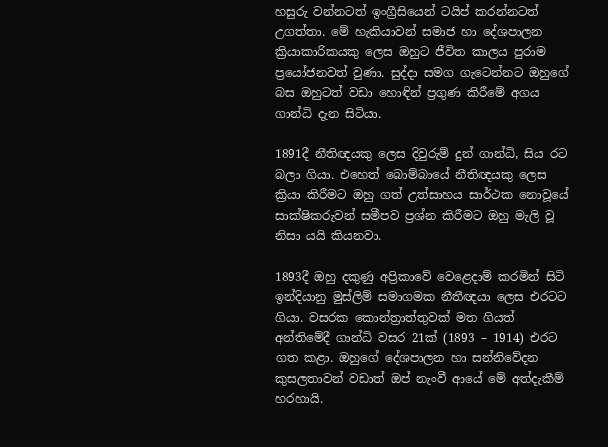හසුරු වන්නටත් ඉංග්‍රීසියෙන් ටයිප් කරන්නටත් උගත්තා. මේ හැකියාවන් සමාජ හා දේශපාලන ක්‍රියාකාරිකයකු ලෙස ඔහුට ජීවිත කාලය පුරාම ප්‍රයෝජනවත් වුණා. සුද්දා සමග ගැටෙන්නට ඔහුගේ බස ඔහුටත් වඩා හොඳින් ප්‍රගුණ කිරීමේ අගය ගාන්ධි දැන සිටියා.

1891දී නීතිඥයකු ලෙස දිවුරුම් දුන් ගාන්ධි, සිය රට බලා ගියා. එහෙත් බොම්බායේ නීතිඥයකු ලෙස ක්‍රියා කිරීමට ඔහු ගත් උත්සාහය සාර්ථක නොවූයේ සාක්ෂිකරුවන් සමීපව ප්‍රශ්න කිරීමට ඔහු මැලි වූ නිසා යයි කියනවා.

1893දී ඔහු දකුණු අප්‍රිකාවේ වෙළෙදාම් කරමින් සිටි ඉන්දියානු මුස්ලිම් සමාගමක නීතීඥයා ලෙස එරටට ගියා. වසරක කොන්ත්‍රාත්තුවක් මත ගියත් අන්තිමේදී ගාන්ධි වසර 21ක් (1893 – 1914) එරට ගත කළා. ඔහුගේ දේශපාලන හා සන්නිවේදන කුසලතාවන් වඩාත් ඔප් නැංවී ආයේ මේ අත්දැකීම් හරහායි.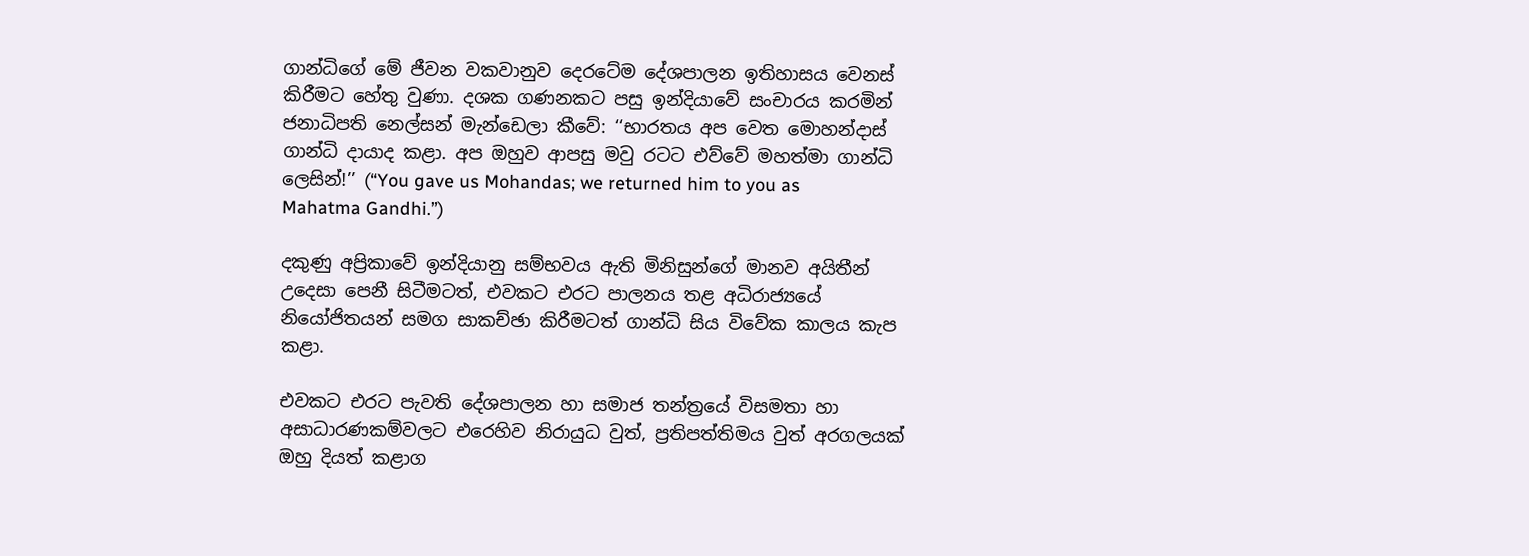ගාන්ධිගේ මේ ජීවන වකවානුව දෙරටේම දේශපාලන ඉතිහාසය වෙනස් කිරීමට හේතු වුණා. දශක ගණනකට පසු ඉන්දියාවේ සංචාරය කරමින් ජනාධිපති නෙල්සන් මැන්ඩෙලා කීවේ: ‘‘භාරතය අප වෙත මොහන්දාස් ගාන්ධි දායාද කළා. අප ඔහුව ආපසු මවු රටට එව්වේ මහත්මා ගාන්ධි ලෙසින්!’’ (“You gave us Mohandas; we returned him to you as Mahatma Gandhi.”)

දකුණු අප්‍රිකාවේ ඉන්දියානු සම්භවය ඇති මිනිසුන්ගේ මානව අයිතීන් උදෙසා පෙනී සිටීමටත්, එවකට එරට පාලනය තළ අධිරාජ්‍යයේ නියෝජිතයන් සමග සාකච්ඡා කිරීමටත් ගාන්ධි සිය විවේක කාලය කැප කළා.

එවකට එරට පැවති දේශපාලන හා සමාජ තන්ත්‍රයේ විසමතා හා අසාධාරණකම්වලට එරෙහිව නිරායුධ වුත්, ප්‍රතිපත්තිමය වුත් අරගලයක් ඔහු දියත් කළාග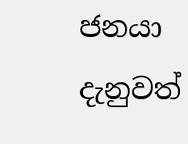ජනයා දැනුවත්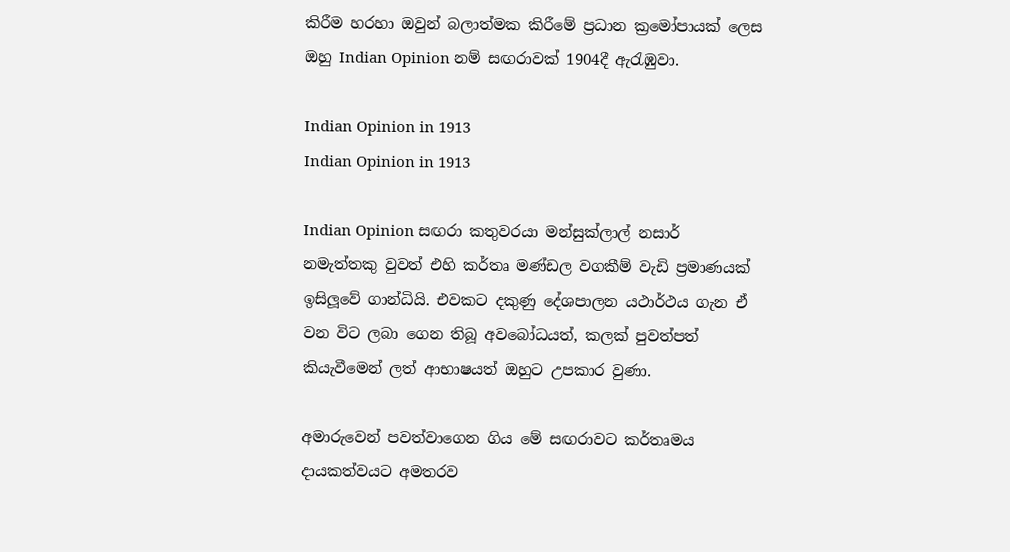කිරීම හරහා ඔවුන් බලාත්මක කිරීමේ ප්‍රධාන ක්‍රමෝපායක් ලෙස ඔහු Indian Opinion නම් සඟරාවක් 1904දී ඇරැඹුවා.

Indian Opinion in 1913
Indian Opinion in 1913

Indian Opinion සඟරා කතුවරයා මන්සුක්ලාල් නසාර් නමැත්තකු වුවත් එහි කර්තෘ මණ්ඩල වගකීම් වැඩි ප්‍රමාණයක් ඉසිලූවේ ගාන්ධියි. එවකට දකුණු දේශපාලන යථාර්ථය ගැන ඒ වන විට ලබා ගෙන තිබූ අවබෝධයත්, කලක් පුවත්පත් කියැවීමෙන් ලත් ආභාෂයත් ඔහුට උපකාර වුණා.

අමාරුවෙන් පවත්වාගෙන ගිය මේ සඟරාවට කර්තෘමය දායකත්වයට අමතරව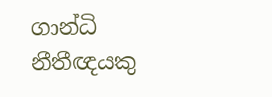ගාන්ධි නීතීඥයකු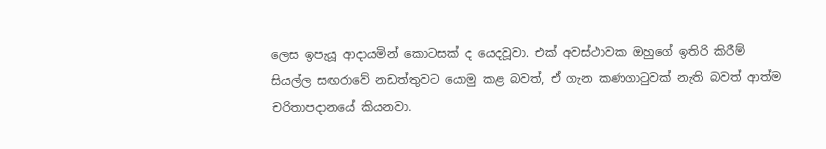ලෙස ඉපැයූ ආදායමින් කොටසක් ද යෙදවූවා. එක් අවස්ථාවක ඔහුගේ ඉතිරි කිරීම් සියල්ල සඟරාවේ නඩත්තුවට යොමු කළ බවත්, ඒ ගැන කණගාටුවක් නැති බවත් ආත්ම චරිතාපදානයේ කියනවා.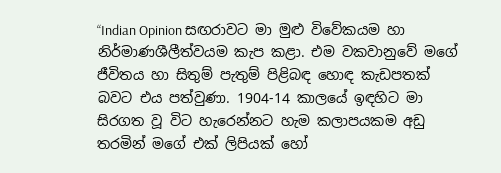‘‘Indian Opinion සඟරාවට මා මුළු විවේකයම හා නිර්මාණශීලීත්වයම කැප කළා. එම වකවානුවේ මගේ ජීවිතය හා සිතුම් පැතුම් පිළිබඳ හොඳ කැඩපතක් බවට එය පත්වුණා. 1904-14 කාලයේ ඉඳහිට මා සිරගත වූ විට හැරෙන්නට හැම කලාපයකම අඩු තරමින් මගේ එක් ලිපියක් හෝ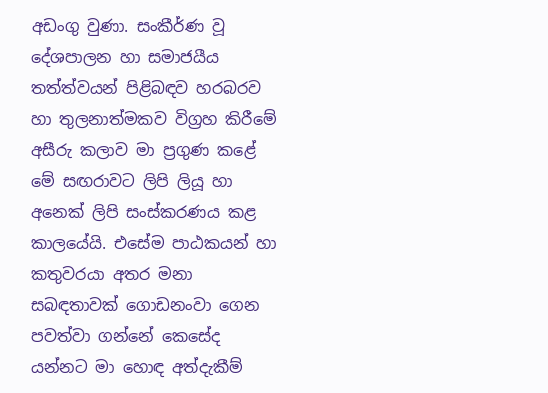අඩංගු වුණා. සංකීර්ණ වූ දේශපාලන හා සමාජයීය තත්ත්වයන් පිළිබඳව හරබරව හා තුලනාත්මකව විග්‍රහ කිරීමේ අසීරු කලාව මා ප්‍රගුණ කළේ මේ සඟරාවට ලිපි ලියූ හා අනෙක් ලිපි සංස්කරණය කළ කාලයේයි. එසේම පාඨකයන් හා කතුවරයා අතර මනා සබඳතාවක් ගොඩනංවා ගෙන පවත්වා ගන්නේ කෙසේද යන්නට මා හොඳ අත්දැකීම්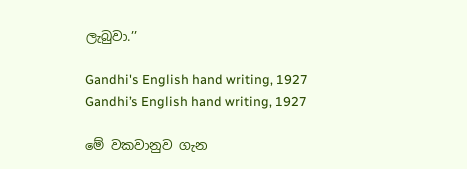ලැබුවා.’’

Gandhi's English hand writing, 1927
Gandhi’s English hand writing, 1927

මේ වකවානුව ගැන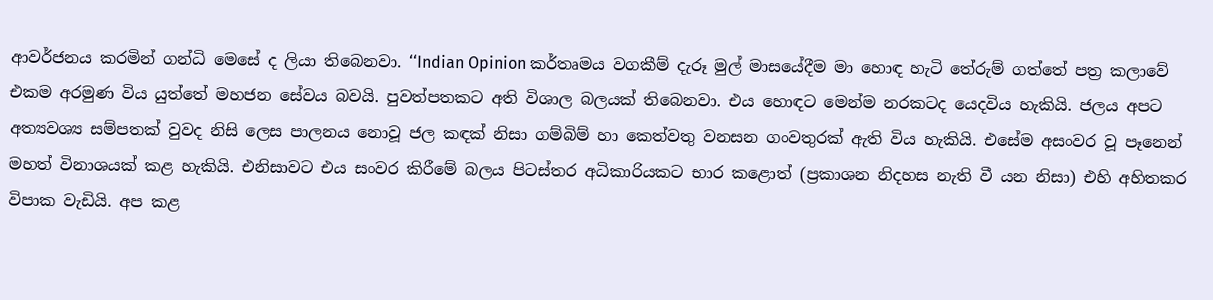ආවර්ජනය කරමින් ගන්ධි මෙසේ ද ලියා තිබෙනවා. ‘‘Indian Opinion කර්තෘමය වගකීම් දැරූ මුල් මාසයේදීම මා හොඳ හැටි තේරුම් ගත්තේ පත්‍ර කලාවේ එකම අරමුණ විය යුත්තේ මහජන සේවය බවයි. පුවත්පතකට අති විශාල බලයක් තිබෙනවා. එය හොඳට මෙන්ම නරකටද යෙදවිය හැකියි. ජලය අපට අත්‍යවශ්‍ය සම්පතක් වුවද නිසි ලෙස පාලනය නොවූ ජල කඳක් නිසා ගම්බිම් හා කෙත්වතු වනසන ගංවතුරක් ඇති විය හැකියි. එසේම අසංවර වූ පෑනෙන් මහත් විනාශයක් කළ හැකියි. එනිසාවට එය සංවර කිරීමේ බලය පිටස්තර අධිකාරියකට භාර කළොත් (ප්‍රකාශන නිදහස නැති වී යන නිසා) එහි අහිතකර විපාක වැඩියි. අප කළ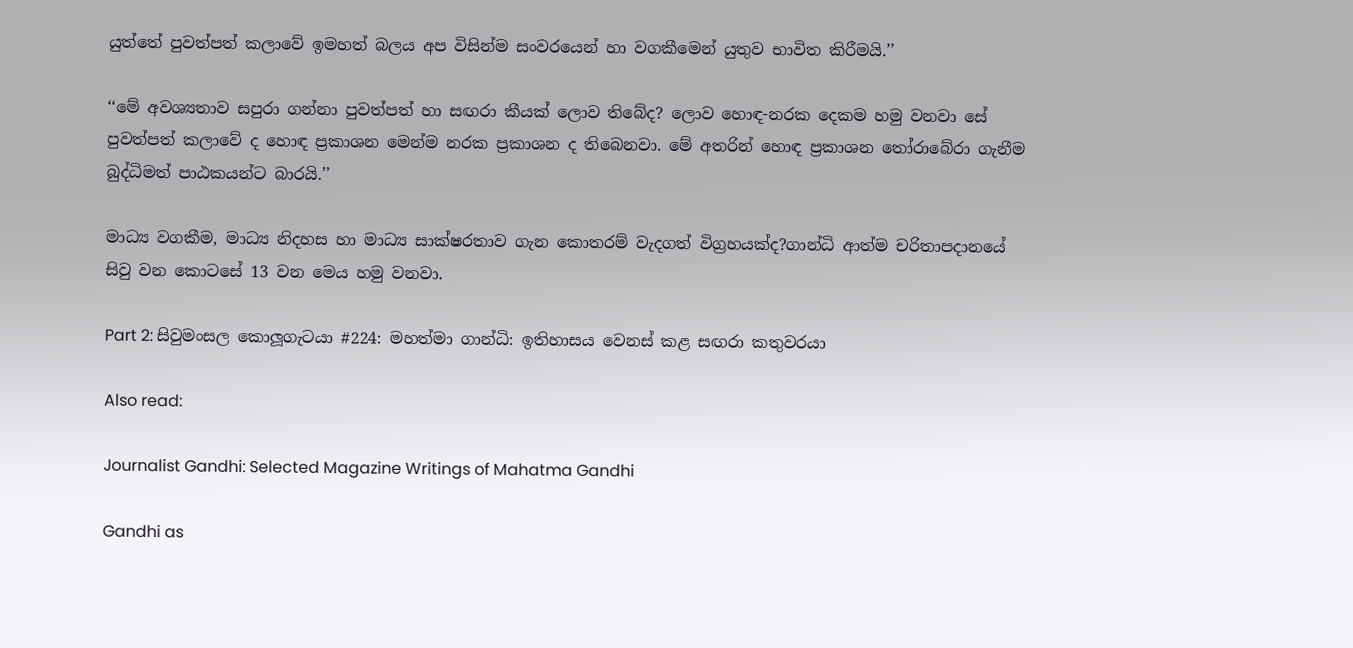යුත්තේ පුවත්පත් කලාවේ ඉමහත් බලය අප විසින්ම සංවරයෙන් හා වගකීමෙන් යුතුව භාවිත කිරීමයි.’’

‘‘මේ අවශ්‍යතාව සපුරා ගන්නා පුවත්පත් හා සඟරා කීයක් ලොව තිබේද? ලොව හොඳ-නරක දෙකම හමු වනවා සේ පුවත්පත් කලාවේ ද හොඳ ප්‍රකාශන මෙන්ම නරක ප්‍රකාශන ද තිබෙනවා. මේ අතරින් හොඳ ප්‍රකාශන තෝරාබේරා ගැනීම බුද්ධිමත් පාඨකයන්ට බාරයි.’’

මාධ්‍ය වගකීම, මාධ්‍ය නිදහස හා මාධ්‍ය සාක්ෂරතාව ගැන කොතරම් වැදගත් විග්‍රහයක්ද?ගාන්ධි ආත්ම චරිතාපදානයේ සිවු වන කොටසේ 13 වන මෙය හමු වනවා.

Part 2: සිවුමංසල කොලූගැටයා #224: මහත්මා ගාන්ධි: ඉතිහාසය වෙනස් කළ සඟරා කතුවරයා

Also read:

Journalist Gandhi: Selected Magazine Writings of Mahatma Gandhi

Gandhi as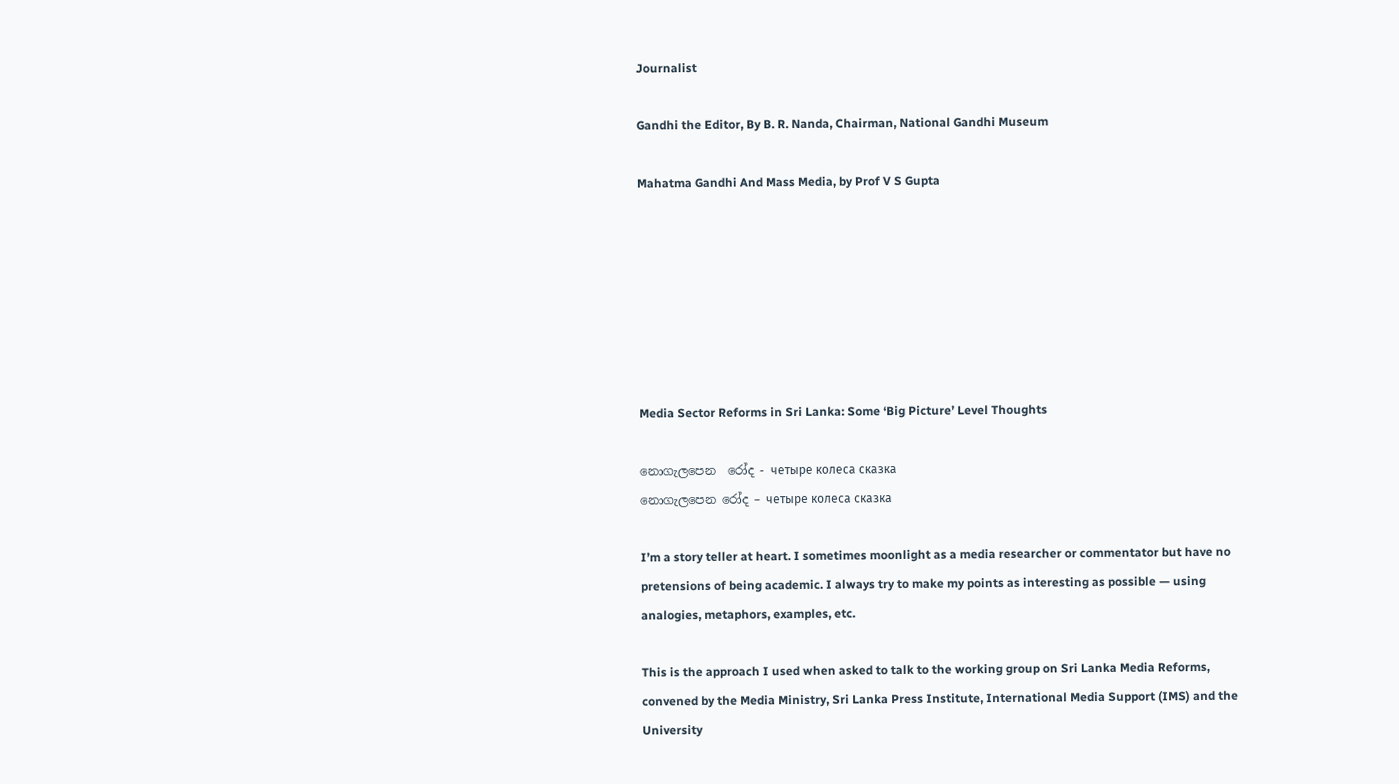Journalist

Gandhi the Editor, By B. R. Nanda, Chairman, National Gandhi Museum

Mahatma Gandhi And Mass Media, by Prof V S Gupta







Media Sector Reforms in Sri Lanka: Some ‘Big Picture’ Level Thoughts

නොගැලපෙන  රෝද - четыре колеса сказка
නොගැලපෙන රෝද – четыре колеса сказка

I’m a story teller at heart. I sometimes moonlight as a media researcher or commentator but have no pretensions of being academic. I always try to make my points as interesting as possible — using analogies, metaphors, examples, etc.

This is the approach I used when asked to talk to the working group on Sri Lanka Media Reforms, convened by the Media Ministry, Sri Lanka Press Institute, International Media Support (IMS) and the University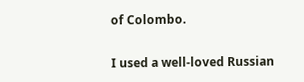of Colombo.

I used a well-loved Russian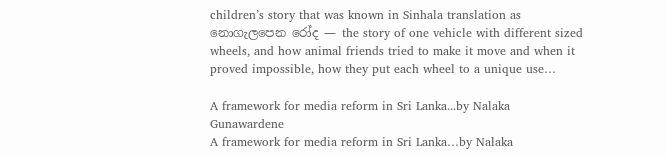children’s story that was known in Sinhala translation as නොගැලපෙන රෝද — the story of one vehicle with different sized wheels, and how animal friends tried to make it move and when it proved impossible, how they put each wheel to a unique use…

A framework for media reform in Sri Lanka...by Nalaka Gunawardene
A framework for media reform in Sri Lanka…by Nalaka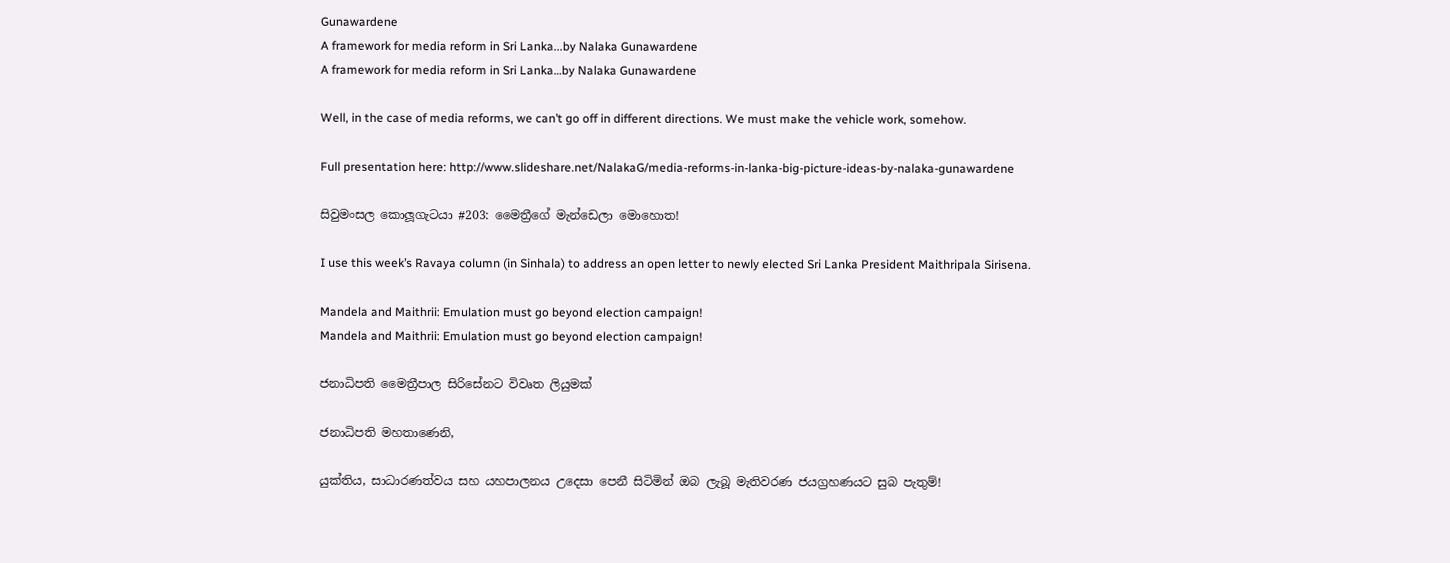Gunawardene
A framework for media reform in Sri Lanka...by Nalaka Gunawardene
A framework for media reform in Sri Lanka…by Nalaka Gunawardene

Well, in the case of media reforms, we can’t go off in different directions. We must make the vehicle work, somehow.

Full presentation here: http://www.slideshare.net/NalakaG/media-reforms-in-lanka-big-picture-ideas-by-nalaka-gunawardene

සිවුමංසල කොලූගැටයා #203: මෛත්‍රීගේ මැන්ඩෙලා මොහොත!

I use this week’s Ravaya column (in Sinhala) to address an open letter to newly elected Sri Lanka President Maithripala Sirisena.

Mandela and Maithrii: Emulation must go beyond election campaign!
Mandela and Maithrii: Emulation must go beyond election campaign!

ජනාධිපති මෛත්‍රීපාල සිරිසේනට විවෘත ලියුමක්

ජනාධිපති මහතාණෙනි,

යුක්තිය, සාධාරණත්වය සහ යහපාලනය උදෙසා පෙනී සිටිමින් ඔබ ලැබූ මැතිවරණ ජයග්‍රහණයට සුබ පැතුම්!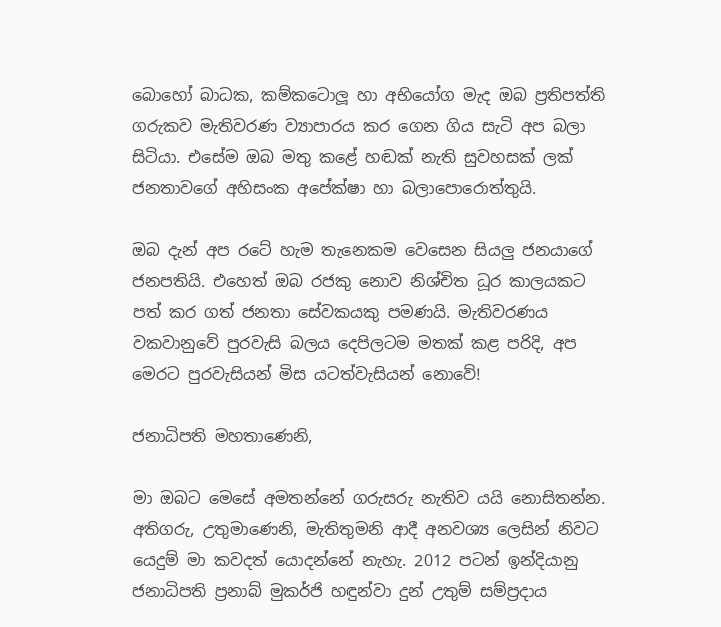බොහෝ බාධක, කම්කටොලූ හා අභියෝග මැද ඔබ ප්‍රතිපත්ති ගරුකව මැතිවරණ ව්‍යාපාරය කර ගෙන ගිය සැටි අප බලා සිටියා. එසේම ඔබ මතු කළේ හඬක් නැති සුවහසක් ලක් ජනතාවගේ අහිසංක අපේක්ෂා හා බලාපොරොත්තුයි.

ඔබ දැන් අප රටේ හැම තැනෙකම වෙසෙන සියලු ජනයාගේ ජනපතියි. එහෙත් ඔබ රජකු නොව නිශ්චිත ධූර කාලයකට පත් කර ගත් ජනතා සේවකයකු පමණයි. මැතිවරණය වකවානුවේ පුරවැසි බලය දෙපිලටම මතක් කළ පරිදි, අප මෙරට පුරවැසියන් මිස යටත්වැසියන් නොවේ!

ජනාධිපති මහතාණෙනි,

මා ඔබට මෙසේ අමතන්නේ ගරුසරු නැතිව යයි නොසිතන්න. අතිගරු, උතුමාණෙනි, මැතිතුමනි ආදී අනවශ්‍ය ලෙසින් නිවට යෙදුම් මා කවදත් යොදන්නේ නැහැ. 2012 පටන් ඉන්දියානු ජනාධිපති ප්‍රනාබ් මුකර්ජි හඳුන්වා දුන් උතුම් සම්ප්‍රදාය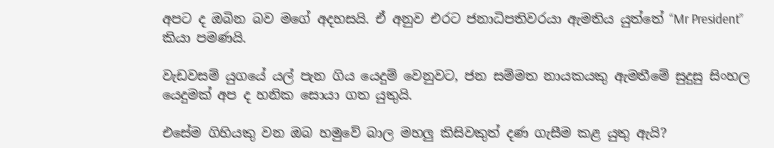අපට ද ඔබින බව මගේ අදහසයි. ඒ අනුව එරට ජනාධිපතිවරයා ඇමතිය යුත්තේ “Mr President” කියා පමණයි.

වැඩවසම් යුගයේ යල් පැන ගිය යෙදුම් වෙනුවට, ජන සම්මත නායකයකු ඇමතීමේ සුදුසු සිංහල යෙදුමක් අප ද හනික සොයා ගත යුතුයි.

එසේම ගිහියකු වන ඔබ හමුවේ බාල මහලු කිසිවකුත් දණ ගැසීම කළ යුතු ඇයි?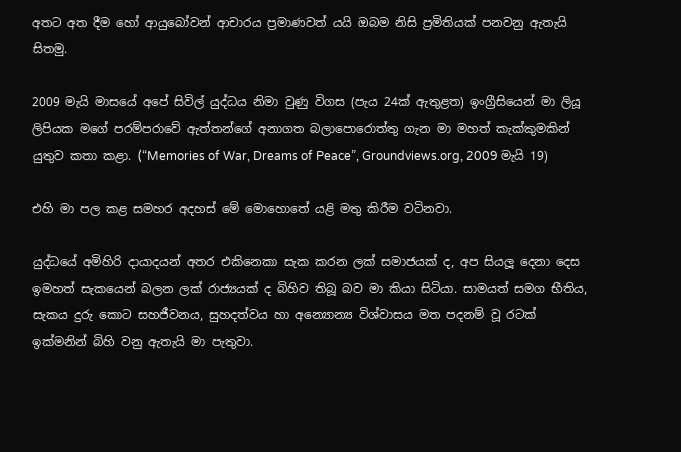අතට අත දීම හෝ ආයුබෝවන් ආචාරය ප්‍රමාණවත් යයි ඔබම නිසි ප්‍රමිතියක් පනවනු ඇතැයි සිතමු.

2009 මැයි මාසයේ අපේ සිවිල් යුද්ධය නිමා වුණු විගස (පැය 24ක් ඇතුළත) ඉංග්‍රීසියෙන් මා ලියූ ලිපියක මගේ පරම්පරාවේ ඇත්තන්ගේ අනාගත බලාපොරොත්තු ගැන මා මහත් කැක්කුමකින් යුතුව කතා කළා. (“Memories of War, Dreams of Peace”, Groundviews.org, 2009 මැයි 19)

එහි මා පල කළ සමහර අදහස් මේ මොහොතේ යළි මතු කිරීම වටිනවා.

යුද්ධයේ අමිහිරි දායාදයන් අතර එකිනෙකා සැක කරන ලක් සමාජයක් ද, අප සියලූ දෙනා දෙස ඉමහත් සැකයෙන් බලන ලක් රාජ්‍යයක් ද බිහිව තිබූ බව මා කියා සිටියා. සාමයත් සමග භීතිය, සැකය දුරු කොට සහජීවනය, සුහදත්වය හා අන්‍යොන්‍ය විශ්වාසය මත පදනම් වූ රටක් ඉක්මනින් බිහි වනු ඇතැයි මා පැතුවා.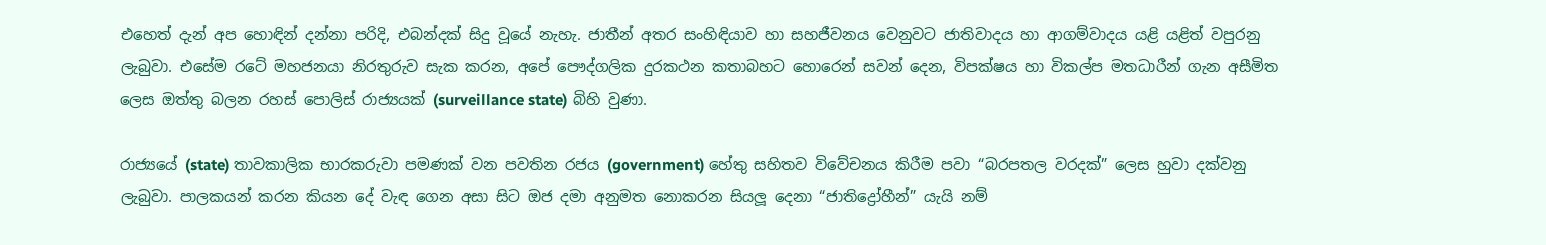එහෙත් දැන් අප හොඳින් දන්නා පරිදි, එබන්දක් සිදු වූයේ නැහැ. ජාතීන් අතර සංහිඳියාව හා සහජීවනය වෙනුවට ජාතිවාදය හා ආගම්වාදය යළි යළිත් වපුරනු ලැබුවා. එසේම රටේ මහජනයා නිරතුරුව සැක කරන, අපේ පෞද්ගලික දුරකථන කතාබහට හොරෙන් සවන් දෙන, විපක්ෂය හා විකල්ප මතධාරීන් ගැන අසීමිත ලෙස ඔත්තු බලන රහස් පොලිස් රාජ්‍යයක් (surveillance state) බිහි වුණා.

රාජ්‍යයේ (state) තාවකාලික භාරකරුවා පමණක් වන පවතින රජය (government) හේතු සහිතව විවේචනය කිරීම පවා “බරපතල වරදක්” ලෙස හුවා දක්වනු ලැබුවා. පාලකයන් කරන කියන දේ වැඳ ගෙන අසා සිට ඔජ දමා අනුමත නොකරන සියලූ දෙනා “ජාතිද්‍රෝහීන්” යැයි නම්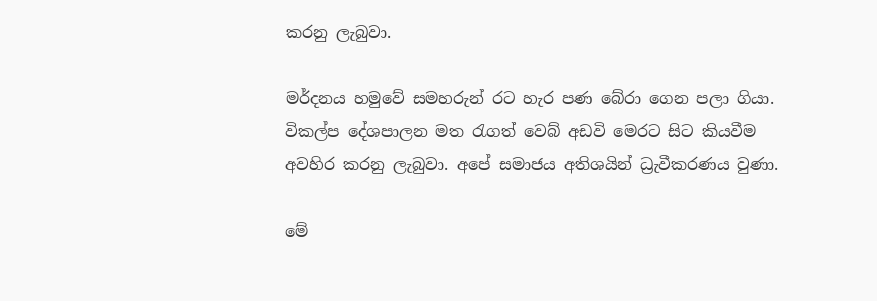කරනු ලැබුවා.

මර්දනය හමුවේ සමහරුන් රට හැර පණ බේරා ගෙන පලා ගියා. විකල්ප දේශපාලන මත රැගත් වෙබ් අඩවි මෙරට සිට කියවීම අවහිර කරනු ලැබුවා. අපේ සමාජය අතිශයින් ධ්‍රැවීකරණය වුණා.

මේ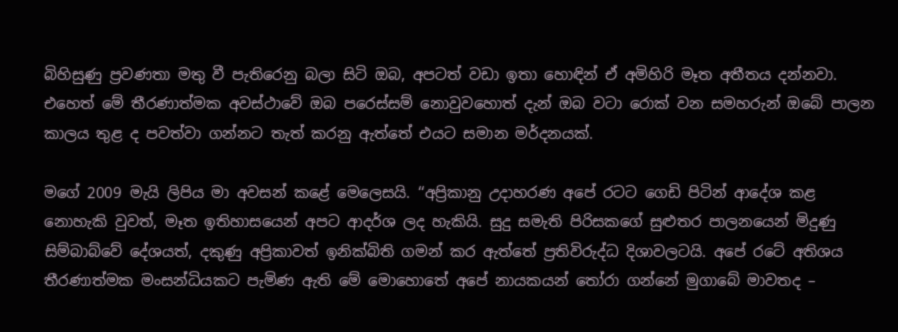බිහිසුණු ප්‍රවණතා මතු වී පැතිරෙනු බලා සිටි ඔබ, අපටත් වඩා ඉතා හොඳින් ඒ අමිහිරි මෑත අතීතය දන්නවා. එහෙත් මේ තීරණාත්මක අවස්ථාවේ ඔබ පරෙස්සම් නොවුවහොත් දැන් ඔබ වටා රොක් වන සමහරුන් ඔබේ පාලන කාලය තුළ ද පවත්වා ගන්නට තැත් කරනු ඇත්තේ එයට සමාන මර්දනයක්.

මගේ 2009 මැයි ලිපිය මා අවසන් කළේ මෙලෙසයි. ‘‘අප්‍රිකානු උදාහරණ අපේ රටට ගෙඩි පිටින් ආදේශ කළ නොහැකි වුවත්, මෑත ඉතිහාසයෙන් අපට ආදර්ශ ලද හැකියි. සුදු සමැති පිරිසකගේ සුළුතර පාලනයෙන් මිදුණු සිම්බාබ්වේ දේශයත්, දකුණු අප්‍රිකාවත් ඉනික්බිති ගමන් කර ඇත්තේ ප්‍රතිවිරුද්ධ දිශාවලටයි. අපේ රටේ අතිශය තීරණාත්මක මංසන්ධියකට පැමිණ ඇති මේ මොහොතේ අපේ නායකයන් තෝරා ගන්නේ මුගාබේ මාවතද –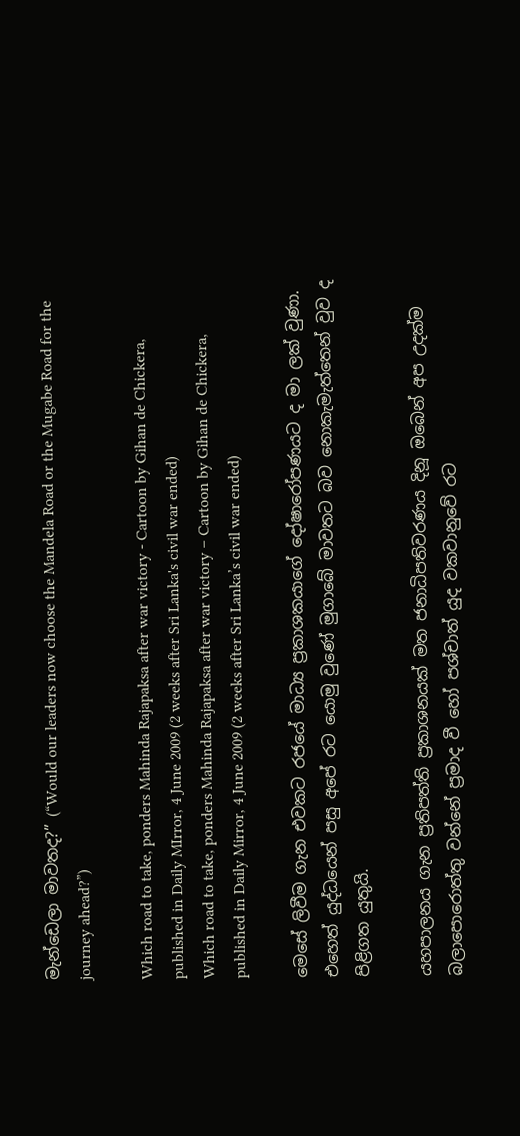මැන්ඩෙලා මාවතද?” (“Would our leaders now choose the Mandela Road or the Mugabe Road for the journey ahead?”)

Which road to take, ponders Mahinda Rajapaksa after war victory - Cartoon by Gihan de Chickera, published in Daily MIrror, 4 June 2009 (2 weeks after Sri Lanka's civil war ended)
Which road to take, ponders Mahinda Rajapaksa after war victory – Cartoon by Gihan de Chickera, published in Daily Mirror, 4 June 2009 (2 weeks after Sri Lanka’s civil war ended)

මෙසේ ලිවීම ගැන එවකට රජයේ මාධ්‍ය ප්‍රකාශකයාගේ දෝෂාරෝපණයට ද මා ලක් වුණා. එහෙත් යුද්ධයෙන් පසු අපේ රට යොමු වුණේ මුගාබේ මාවතට බව නොකැමැත්තෙන් වුව ද පිළිගත යුතුයි.

යහපාලනය ගැන ප්‍රතිපත්ති ප්‍රකාශනයක් මත ජනාධිපතිවරණය දිනූ ඔබෙන් අප උදක්ම බලාපොරොත්තු වන්නේ ප්‍රමාද වී හෝ පශ්චාත් යුද වකවානුවේ රට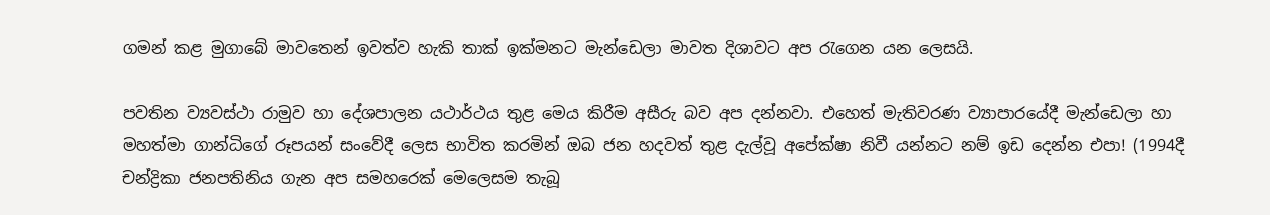ගමන් කළ මුගාබේ මාවතෙන් ඉවත්ව හැකි තාක් ඉක්මනට මැන්ඩෙලා මාවත දිශාවට අප රැගෙන යන ලෙසයි.

පවතින ව්‍යවස්ථා රාමුව හා දේශපාලන යථාර්ථය තුළ මෙය කිරීම අසීරු බව අප දන්නවා. එහෙත් මැතිවරණ ව්‍යාපාරයේදී මැන්ඩෙලා හා මහත්මා ගාන්ධිගේ රූපයන් සංවේදී ලෙස භාවිත කරමින් ඔබ ජන හදවත් තුළ දැල්වූ අපේක්ෂා නිවී යන්නට නම් ඉඩ දෙන්න එපා! (1994දී චන්ද්‍රිකා ජනපතිනිය ගැන අප සමහරෙක් මෙලෙසම තැබූ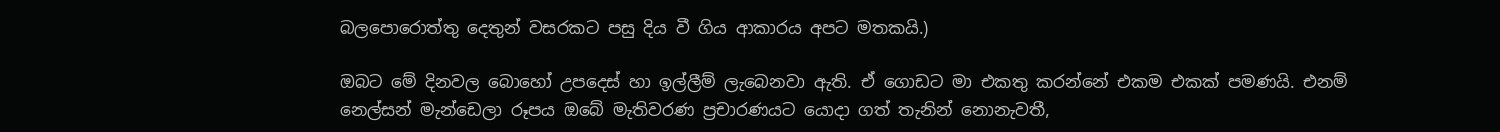බලපොරොත්තු දෙතුන් වසරකට පසු දිය වී ගිය ආකාරය අපට මතකයි.)

ඔබට මේ දිනවල බොහෝ උපදෙස් හා ඉල්ලීම් ලැබෙනවා ඇති. ඒ ගොඩට මා එකතු කරන්නේ එකම එකක් පමණයි. එනම් නෙල්සන් මැන්ඩෙලා රූපය ඔබේ මැතිවරණ ප්‍රචාරණයට යොදා ගත් තැනින් නොනැවතී,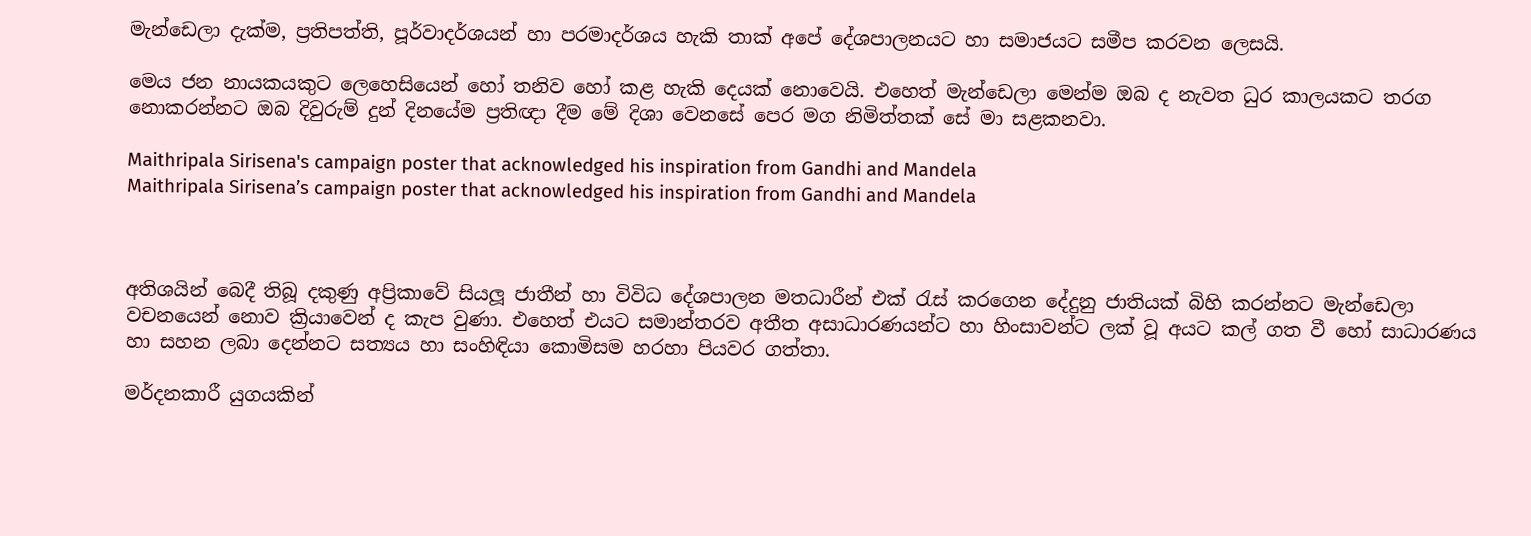මැන්ඩෙලා දැක්ම, ප්‍රතිපත්ති, පූර්වාදර්ශයන් හා පරමාදර්ශය හැකි තාක් අපේ දේශපාලනයට හා සමාජයට සමීප කරවන ලෙසයි.

මෙය ජන නායකයකුට ලෙහෙසියෙන් හෝ තනිව හෝ කළ හැකි දෙයක් නොවෙයි. එහෙත් මැන්ඩෙලා මෙන්ම ඔබ ද නැවත ධුර කාලයකට තරග නොකරන්නට ඔබ දිවුරුම් දුන් දිනයේම ප්‍රතිඥා දීම මේ දිශා වෙනසේ පෙර මග නිමිත්තක් සේ මා සළකනවා.

Maithripala Sirisena's campaign poster that acknowledged his inspiration from Gandhi and Mandela
Maithripala Sirisena’s campaign poster that acknowledged his inspiration from Gandhi and Mandela



අතිශයින් බෙදී තිබූ දකුණු අප්‍රිකාවේ සියලූ ජාතීන් හා විවිධ දේශපාලන මතධාරීන් එක් රැස් කරගෙන දේදුනු ජාතියක් බිහි කරන්නට මැන්ඩෙලා වචනයෙන් නොව ක්‍රියාවෙන් ද කැප වුණා. එහෙත් එයට සමාන්තරව අතීත අසාධාරණයන්ට හා හිංසාවන්ට ලක් වූ අයට කල් ගත වී හෝ සාධාරණය හා සහන ලබා දෙන්නට සත්‍යය හා සංහිඳියා කොමිසම හරහා පියවර ගත්තා.

මර්දනකාරී යුගයකින්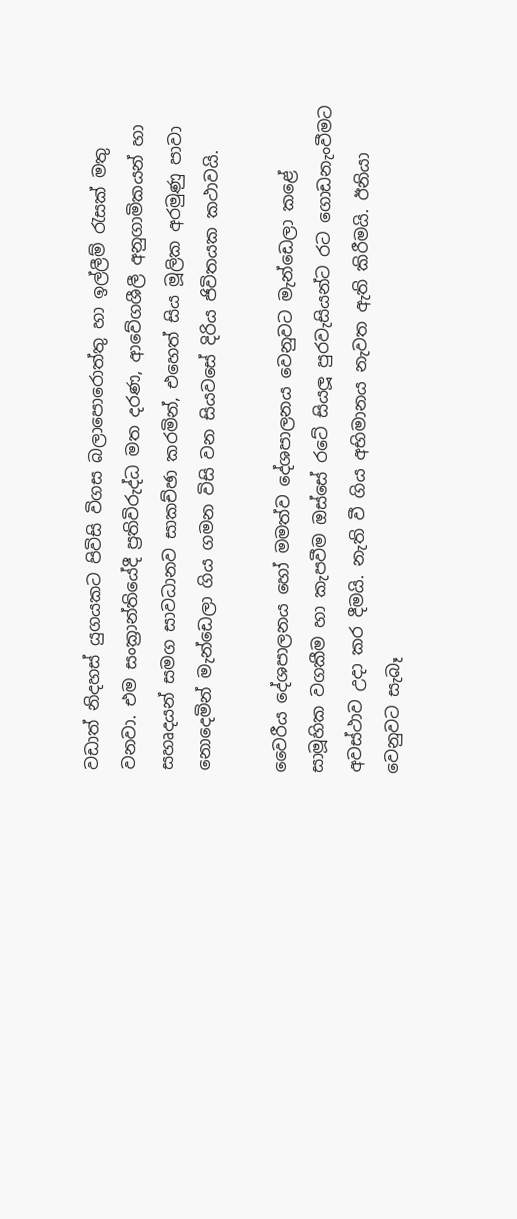වඩාත් නිදහස් යුගයකට පිවිසි විගස බලාපොරොත්තු හා ඉල්ලීම් රැසක් මතු වනවා. එම සංක්‍රාන්තියේදී ප්‍රතිවිරුද්ධ මත දරණ, ආවේගශීලී අනුගාමිකයන් හා සහෘදයන් සමග සාවධානව සාකච්ඡා කරමින්, එහෙත් සිය මූලික අරමුණු පාවා නොදෙමින් මැන්ඩෙලා ගිය ගමන විසි වන සියවසේ දිරිය ජිවිතයක කථාවයි.

වෛරීය දේශපාලනය හෝ මමත්ව දේශපාලනය වෙනුවට මැන්ඩෙලා කළේ සාමූහික වගකීම හා කැපවීම ඔස්සේ රටේ සියලූ පුරවැසියන්ට රට ගොඩනැංවීමට අවස්ථාව උදා කර දීමයි. නැති වී ගිය අභිමානය නැවත ඇති කිරීමයි. ඊනියා වෙනුවට සැබෑ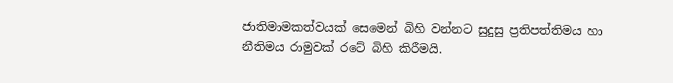ජාතිමාමකත්වයක් සෙමෙන් බිහි වන්නට සුදුසු ප්‍රතිපත්තිමය හා නීතිමය රාමුවක් රටේ බිහි කිරීමයි.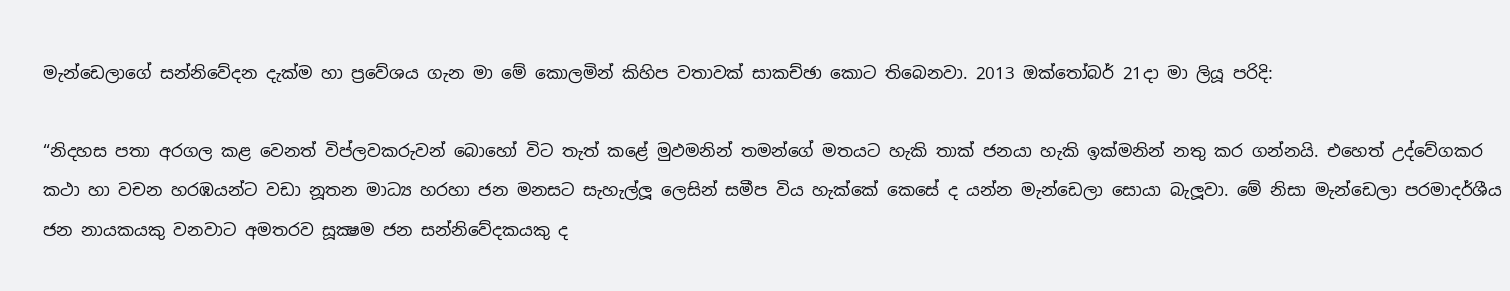මැන්ඩෙලාගේ සන්නිවේදන දැක්ම හා ප්‍රවේශය ගැන මා මේ කොලමින් කිහිප වතාවක් සාකච්ඡා කොට තිබෙනවා. 2013 ඔක්තෝබර් 21දා මා ලියූ පරිදි:

“නිදහස පතා අරගල කළ වෙනත් විප්ලවකරුවන් බොහෝ විට තැත් කළේ මුඵමනින් තමන්ගේ මතයට හැකි තාක් ජනයා හැකි ඉක්මනින් නතු කර ගන්නයි. එහෙත් උද්වේගකර කථා හා වචන හරඹයන්ට වඩා නූතන මාධ්‍ය හරහා ජන මනසට සැහැල්ලූ ලෙසින් සමීප විය හැක්කේ කෙසේ ද යන්න මැන්ඩෙලා සොයා බැලූවා. මේ නිසා මැන්ඩෙලා පරමාදර්ශීය ජන නායකයකු වනවාට අමතරව සූක්‍ෂම ජන සන්නිවේදකයකු ද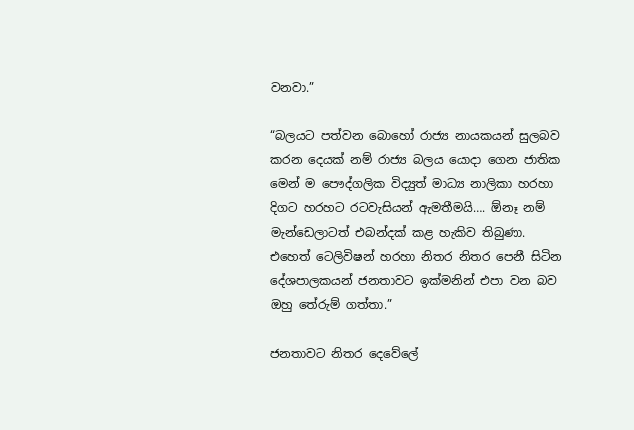වනවා.”

“බලයට පත්වන බොහෝ රාජ්‍ය නායකයන් සුලබව කරන දෙයක් නම් රාජ්‍ය බලය යොදා ගෙන ජාතික මෙන් ම පෞද්ගලික විද්‍යුත් මාධ්‍ය නාලිකා හරහා දිගට හරහට රටවැසියන් ඇමතීමයි…. ඕනෑ නම් මැන්ඩෙලාටත් එබන්දක් කළ හැකිව තිබුණා. එහෙත් ටෙලිවිෂන් හරහා නිතර නිතර පෙනී සිටින දේශපාලකයන් ජනතාවට ඉක්මනින් එපා වන බව ඔහු තේරුම් ගත්තා.”

ජනතාවට නිතර දෙවේලේ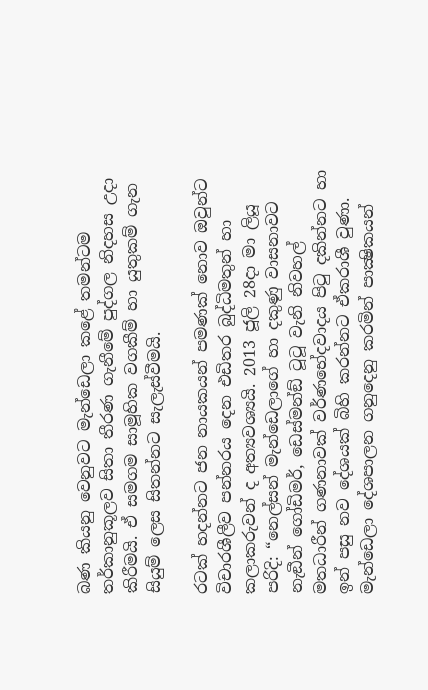බණ කියනු වෙනුවට මැන්ඩෙලා කළේ තමන්ටම තර්කානුකූලව සිතා තීරණ ගැනීමේ පුද්ගල නිදහස උදා කිරීමයි. ඒ සමගම සාමූහික වගකීම් හා යුතුකම් ගැන සියුම් ලෙස සිතන්නට සැලැස්වීමයි.

රටක් හදන්නට ජන නායකයන් පමණක් නොව ඔවුන්ට විචාරශීලීව පන්නරය දෙන එඩිතර බුද්ධිමතුන් හා කලාකරුවන් ද අත්‍යවශ්‍යයි. 2013 ජූලි 28දා මා ලියූ පරිදි: “නෙල්සන් මැන්ඩෙලාගේ හා දකුණු වාසනාවට නැඞීන් ගෝඩිමර්, ඩෙස්මන්ඞ් ටූටූ වැනි නිවහල් මතධාරීන් ගණනාවක් වර්ණභේදවාදය පිටු දකින්නට හා ඉන් පසු නව දේශයක් බිහි කරන්නට ඒකරාශී වුණා. මැන්ඩෙලා දේශපාලන ගනුදෙනු කරමින් පාක්‍ෂිකයන්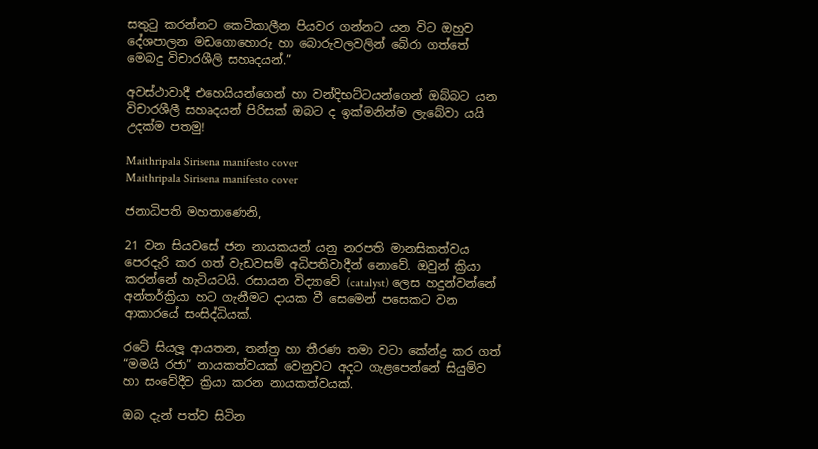සතුටු කරන්නට කෙටිකාලීන පියවර ගන්නට යන විට ඔහුව දේශපාලන මඩගොහොරු හා බොරුවලවලින් බේරා ගත්තේ මෙබදු විචාරශීලි සහෘදයන්.”

අවස්ථාවාදී එහෙයියන්ගෙන් හා වන්දිභට්ටයන්ගෙන් ඔබ්බට යන විචාරශීලී සහෘදයන් පිරිසක් ඔබට ද ඉක්මනින්ම ලැබේවා යයි උදක්ම පතමු!

Maithripala Sirisena manifesto cover
Maithripala Sirisena manifesto cover

ජනාධිපති මහතාණෙනි,

21 වන සියවසේ ජන නායකයන් යනු නරපති මානසිකත්වය පෙරදැරි කර ගත් වැඩවසම් අධිපතිවාදීන් නොවේ. ඔවුන් ක්‍රියා කරන්නේ හැටියටයි. රසායන විද්‍යාවේ (catalyst) ලෙස හදුන්වන්නේ අන්තර්ක්‍රියා හට ගැනීමට දායක වී සෙමෙන් පසෙකට වන ආකාරයේ සංසිද්ධියක්.

රටේ සියලූ ආයතන, තන්ත්‍ර හා තීරණ තමා වටා කේන්ද්‍ර කර ගත් “මමයි රජා” නායකත්වයක් වෙනුවට අදට ගැළපෙන්නේ සියුම්ව හා සංවේදීව ක්‍රියා කරන නායකත්වයක්.

ඔබ දැන් පත්ව සිටින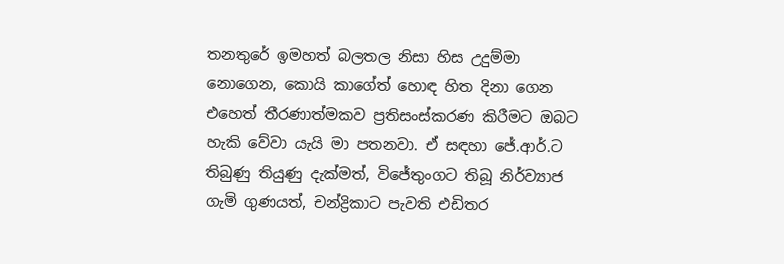තනතුරේ ඉමහත් බලතල නිසා හිස උදුම්මා නොගෙන, කොයි කාගේත් හොඳ හිත දිනා ගෙන එහෙත් තීරණාත්මකව ප්‍රතිසංස්කරණ කිරීමට ඔබට හැකි වේවා යැයි මා පතනවා. ඒ සඳහා ජේ.ආර්.ට තිබුණු තියුණු දැක්මත්, විජේතුංගට තිබූ නිර්ව්‍යාජ ගැමි ගුණයත්, චන්ද්‍රිකාට පැවති එඩිතර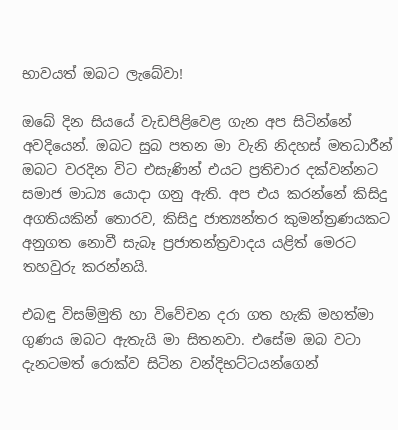භාවයත් ඔබට ලැබේවා!

ඔබේ දින සියයේ වැඩපිළිවෙළ ගැන අප සිටින්නේ අවදියෙන්. ඔබට සුබ පතන මා වැනි නිදහස් මතධාරීන් ඔබට වරදින විට එසැණින් එයට ප්‍රතිචාර දක්වන්නට සමාජ මාධ්‍ය යොදා ගනු ඇති. අප එය කරන්නේ කිසිදු අගතියකින් තොරව, කිසිදු ජාත්‍යන්තර කුමන්ත්‍රණයකට අනුගත නොවී සැබෑ ප්‍රජාතන්ත්‍රවාදය යළිත් මෙරට තහවුරු කරන්නයි.

එබඳු විසම්මුති හා විවේචන දරා ගත හැකි මහත්මා ගුණය ඔබට ඇතැයි මා සිතනවා. එසේම ඔබ වටා දැනටමත් රොක්ව සිටින වන්දිභට්ටයන්ගෙන්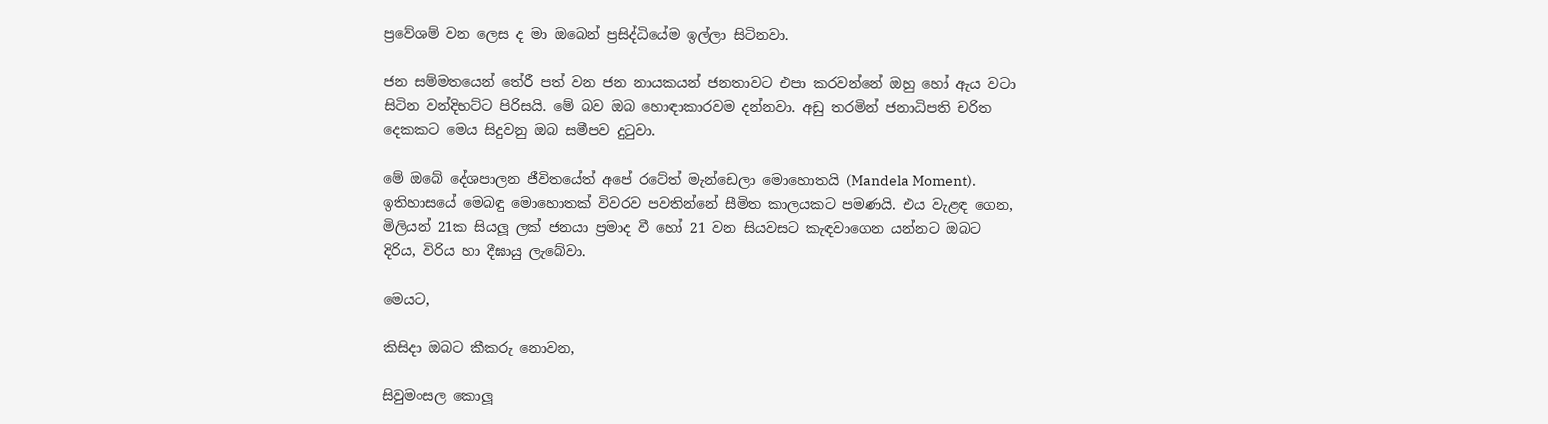ප්‍රවේශම් වන ලෙස ද මා ඔබෙන් ප්‍රසිද්ධියේම ඉල්ලා සිටිනවා.

ජන සම්මතයෙන් තේරී පත් වන ජන නායකයන් ජනතාවට එපා කරවන්නේ ඔහු හෝ ඇය වටා සිටින වන්දිභට්ට පිරිසයි. මේ බව ඔබ හොඳාකාරවම දන්නවා. අඩු තරමින් ජනාධිපති චරිත දෙකකට මෙය සිදුවනු ඔබ සමීපව දුටුවා.

මේ ඔබේ දේශපාලන ජීවිතයේත් අපේ රටේත් මැන්ඩෙලා මොහොතයි (Mandela Moment). ඉතිහාසයේ මෙබඳු මොහොතක් විවරව පවතින්නේ සීමිත කාලයකට පමණයි. එය වැළඳ ගෙන, මිලියන් 21ක සියලූ ලක් ජනයා ප්‍රමාද වී හෝ 21 වන සියවසට කැඳවාගෙන යන්නට ඔබට දිරිය, විරිය හා දීඝායු ලැබේවා.

මෙයට,

කිසිදා ඔබට කීකරු නොවන,

සිවුමංසල කොලූ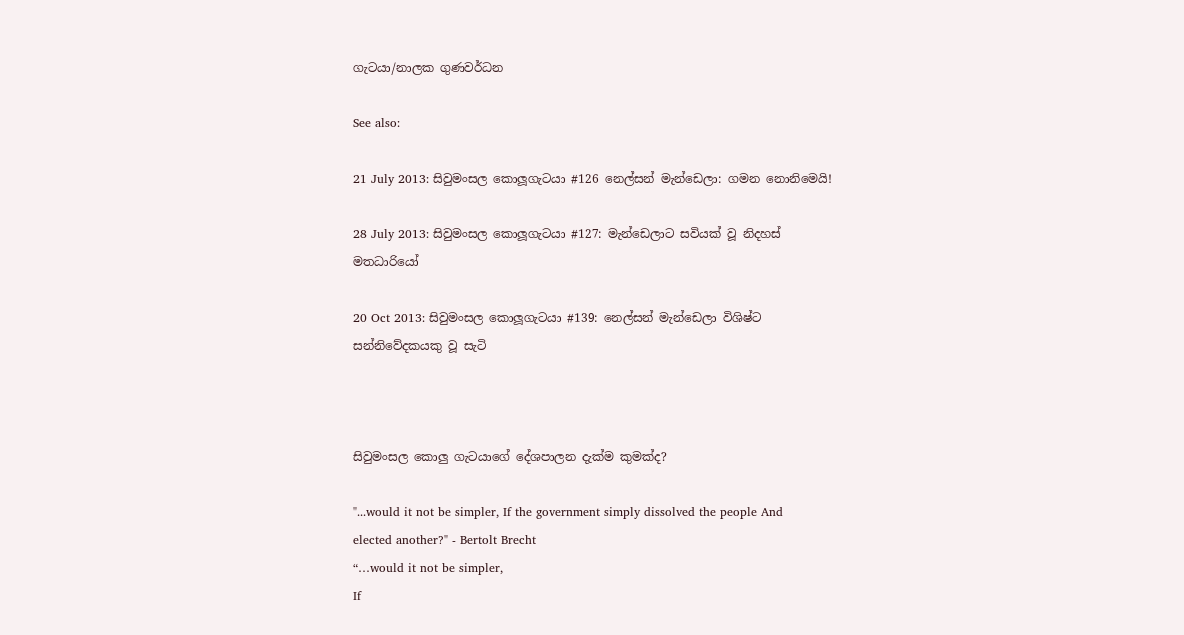ගැටයා/නාලක ගුණවර්ධන

See also:

21 July 2013: සිවුමංසල කොලූගැටයා #126 නෙල්සන් මැන්ඩෙලා: ගමන නොනිමෙයි!

28 July 2013: සිවුමංසල කොලූගැටයා #127: මැන්ඩෙලාට සවියක් වූ නිදහස් මතධාරියෝ

20 Oct 2013: සිවුමංසල කොලූගැටයා #139: නෙල්සන් මැන්ඩෙලා විශිෂ්ට සන්නිවේදකයකු වූ සැටි



සිවුමංසල කොලු ගැටයාගේ දේශපාලන දැක්ම කුමක්ද?

"...would it not be simpler, If the government simply dissolved the people And elected another?" - Bertolt Brecht
“…would it not be simpler,
If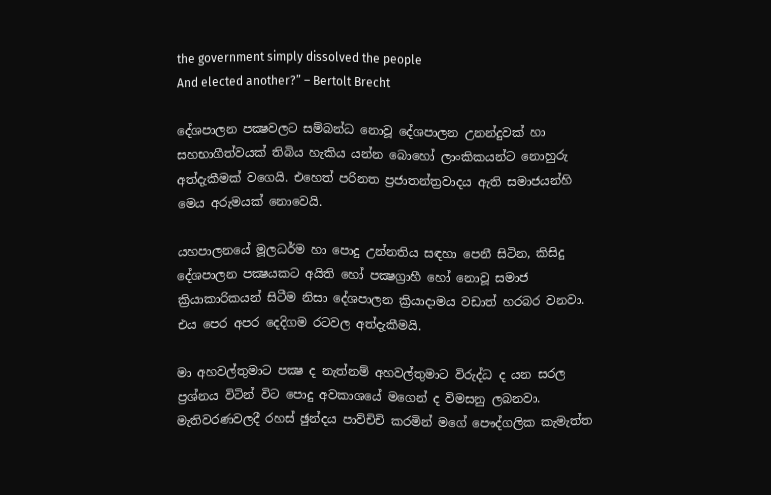the government simply dissolved the people
And elected another?” – Bertolt Brecht

දේශපාලන පක්‍ෂවලට සම්බන්ධ නොවූ දේශපාලන උනන්දුවක් හා සහභාගීත්වයක් තිබිය හැකිය යන්න බොහෝ ලාංකිකයන්ට නොහුරු අත්දැකීමක් වගෙයි. එහෙත් පරිනත ප්‍රජාතන්ත්‍රවාදය ඇති සමාජයන්හි මෙය අරුමයක් නොවෙයි.

යහපාලනයේ මූලධර්ම හා පොදු උන්නතිය සඳහා පෙනී සිටින, කිසිදු දේශපාලන පක්‍ෂයකට අයිති හෝ පක්‍ෂග්‍රාහී හෝ නොවූ සමාජ ක්‍රියාකාරිකයන් සිටීම නිසා දේශපාලන ක්‍රියාදාමය වඩාත් හරබර වනවා. එය පෙර අපර දෙදිගම රටවල අත්දැකීමයි.

මා අහවල්තුමාට පක්‍ෂ ද නැත්නම් අහවල්තුමාට විරුද්ධ ද යන සරල ප්‍රශ්නය විටින් විට පොදු අවකාශයේ මගෙන් ද විමසනු ලබනවා. මැතිවරණවලදී රහස් ඡුන්දය පාව්චිචි කරමින් මගේ පෞද්ගලික කැමැත්ත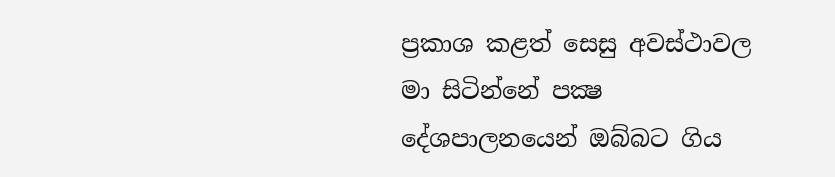ප්‍රකාශ කළත් සෙසු අවස්ථාවල මා සිටින්නේ පක්‍ෂ දේශපාලනයෙන් ඔබ්බට ගිය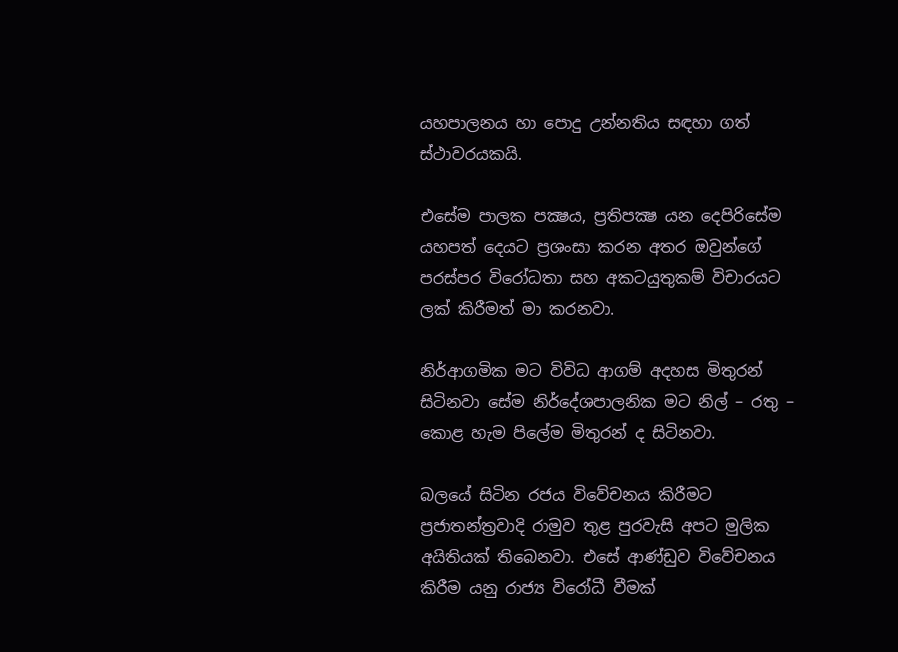යහපාලනය හා පොදු උන්නතිය සඳහා ගත් ස්ථාවරයකයි.

එසේම පාලක පක්‍ෂය, ප්‍රතිපක්‍ෂ යන දෙපිරිසේම යහපත් දෙයට ප්‍රශංසා කරන අතර ඔවුන්ගේ පරස්පර විරෝධතා සහ අකටයුතුකම් විචාරයට ලක් කිරීමත් මා කරනවා.

නිර්ආගමික මට විවිධ ආගම් අදහස මිතුරන් සිටිනවා සේම නිර්දේශපාලනික මට නිල් – රතු – කොළ හැම පිලේම මිතුරන් ද සිටිනවා.

බලයේ සිටින රජය විවේචනය කිරීමට ප්‍රජාතන්ත්‍රවාදි රාමුව තුළ පුරවැසි අපට මුලික අයිතියක් තිබෙනවා. එසේ ආණ්ඩුව විවේචනය කිරීම යනු රාජ්‍ය විරෝධී වීමක්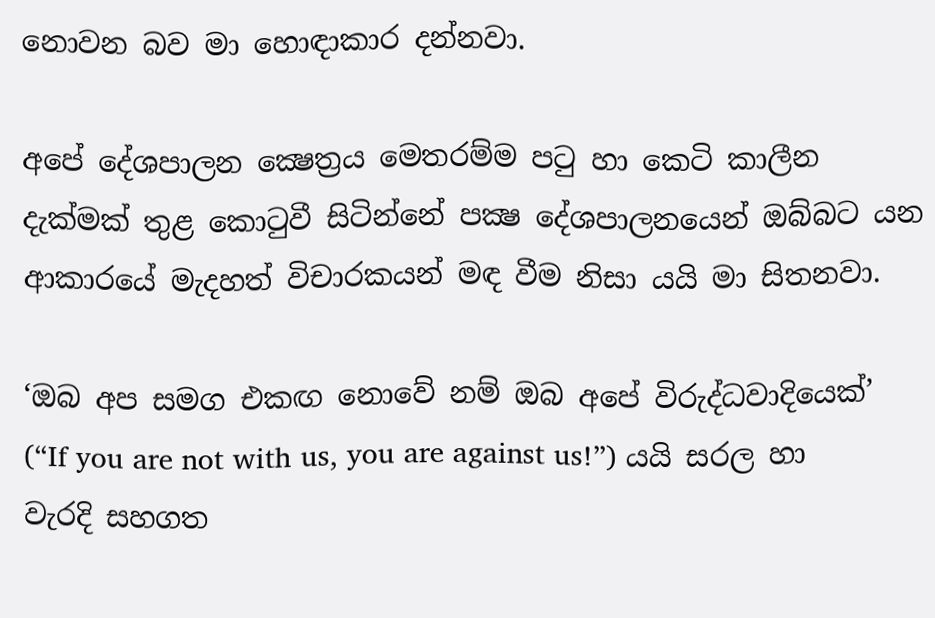නොවන බව මා හොඳාකාර දන්නවා.

අපේ දේශපාලන ක්‍ෂෙත්‍රය මෙතරම්ම පටු හා කෙටි කාලීන දැක්මක් තුළ කොටුවී සිටින්නේ පක්‍ෂ දේශපාලනයෙන් ඔබ්බට යන ආකාරයේ මැදහත් විචාරකයන් මඳ වීම නිසා යයි මා සිතනවා.

‘ඔබ අප සමග එකඟ නොවේ නම් ඔබ අපේ විරුද්ධවාදියෙක්’ (“If you are not with us, you are against us!”) යයි සරල හා වැරදි සහගත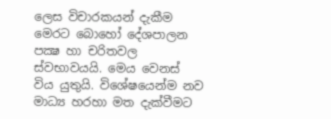ලෙස විචාරකයන් දැකීම මෙරට බොහෝ දේශපාලන පක්‍ෂ හා චරිතවල ස්වභාවයයි. මෙය වෙනස් විය යුතුයි. විශේෂයෙන්ම නව මාධ්‍ය හරහා මත දැක්වීමට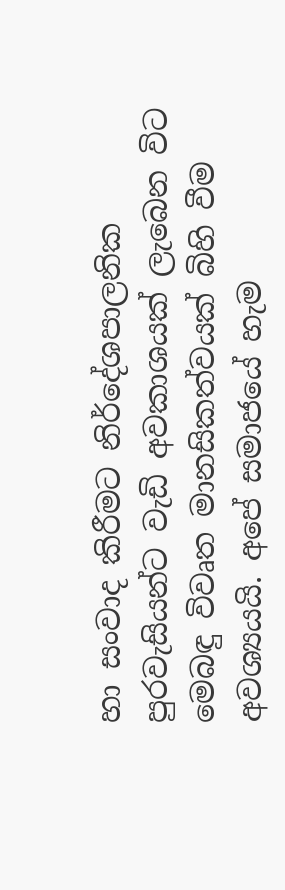හා සංවාද කිරීමට නිර්දේශපාලනික පුරවැසියන්ට වැඩි අවකාශයක් ලැබෙන විට මෙබඳු විවෘත මානසිකත්වයක් බිහි වීම අවශ්‍යයයි. අපේ සමාජයේ හැම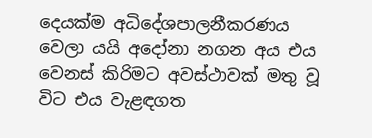දෙයක්ම අධිදේශපාලනීකරණය වෙලා යයි අදෝනා නගන අය එය වෙනස් කිරිමට අවස්ථාවක් මතු වූ විට එය වැළඳගත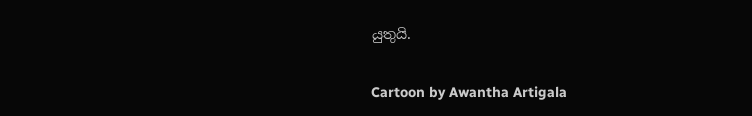යුතුයි.

Cartoon by Awantha Artigala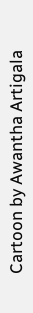Cartoon by Awantha Artigala